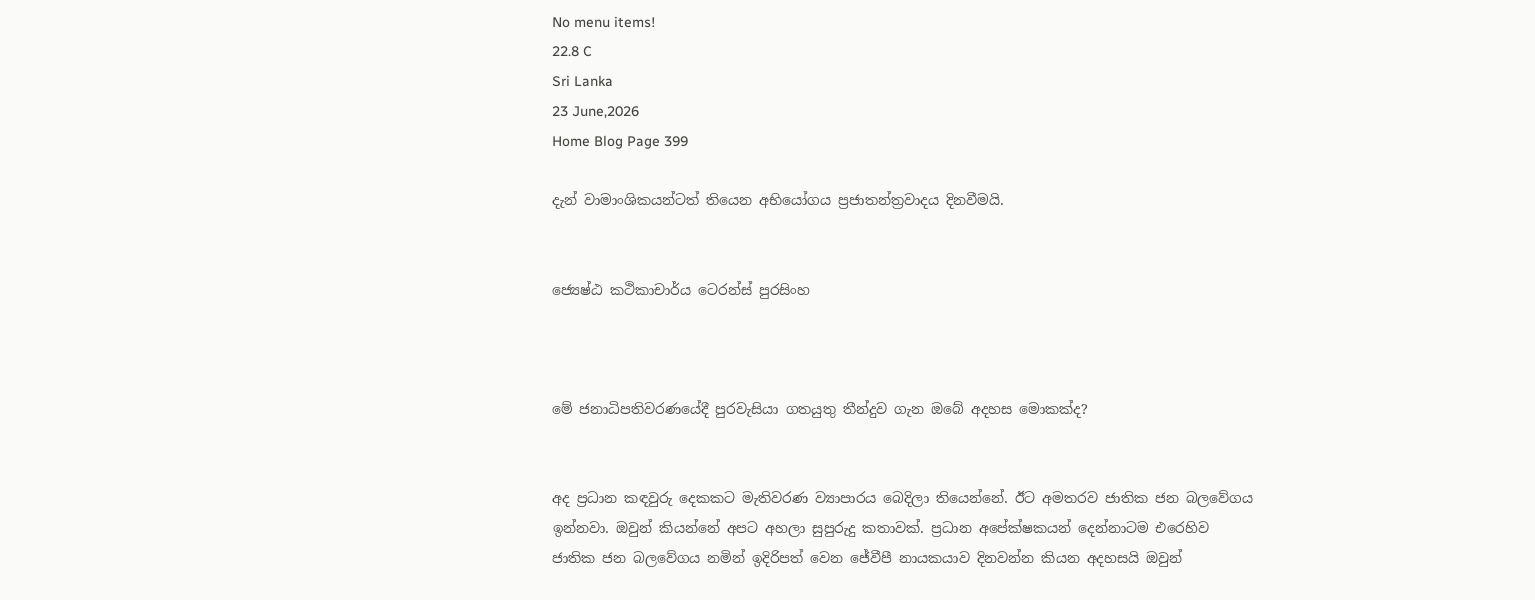No menu items!
22.8 C
Sri Lanka
23 June,2026
Home Blog Page 399

දැන් වාමාංශිකයන්ටත් තියෙන අභියෝගය ප්‍රජාතන්ත්‍රවාදය දිනවීමයි.


ජ්‍යෙෂ්ඨ කථිකාචාර්ය ටෙරන්ස් පුරසිංහ



මේ ජනාධිපතිවරණයේදී පුරවැසියා ගතයුතු තීන්දුව ගැන ඔබේ අදහස මොකක්ද?


අද ප්‍රධාන කඳවුරු දෙකකට මැතිවරණ ව්‍යාපාරය බෙදිලා තියෙන්නේ. ඊට අමතරව ජාතික ජන බලවේගය ඉන්නවා. ඔවුන් කියන්නේ අපට අහලා සුපුරුදු කතාවක්. ප්‍රධාන අපේක්ෂකයන් දෙන්නාටම එරෙහිව ජාතික ජන බලවේගය නමින් ඉදිරිපත් වෙන ජේවීපී නායකයාව දිනවන්න කියන අදහසයි ඔවුන්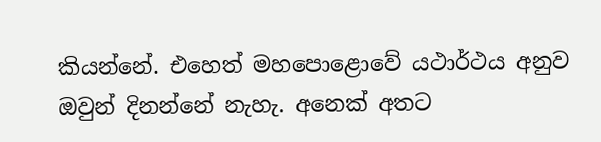කියන්නේ. එහෙත් මහපොළොවේ යථාර්ථය අනුව ඔවුන් දිනන්නේ නැහැ. අනෙක් අතට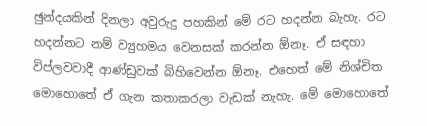ඡුන්දයකින් දිනලා අවුරුදු පහකින් මේ රට හදන්න බැහැ. රට හදන්නට නම් ව්‍යුහමය වෙනසක් කරන්න ඕනෑ. ඒ සඳහා විප්ලවවාදී ආණ්ඩුවක් බිහිවෙන්න ඕනෑ. එහෙත් මේ නිශ්චිත මොහොතේ ඒ ගැන කතාකරලා වැඩක් නැහැ. මේ මොහොතේ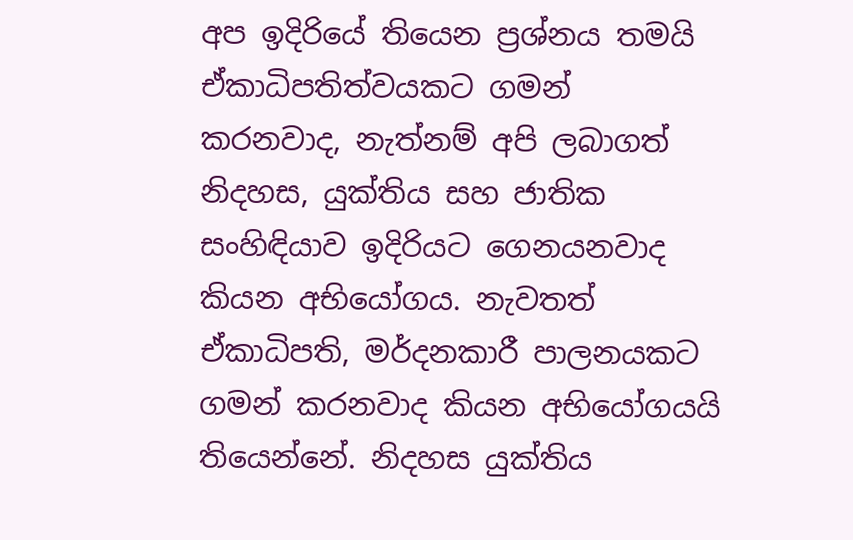අප ඉදිරියේ තියෙන ප්‍රශ්නය තමයි ඒකාධිපතිත්වයකට ගමන් කරනවාද, නැත්නම් අපි ලබාගත් නිදහස, යුක්තිය සහ ජාතික සංහිඳියාව ඉදිරියට ගෙනයනවාද කියන අභියෝගය. නැවතත් ඒකාධිපති, මර්දනකාරී පාලනයකට ගමන් කරනවාද කියන අභියෝගයයි තියෙන්නේ. නිදහස යුක්තිය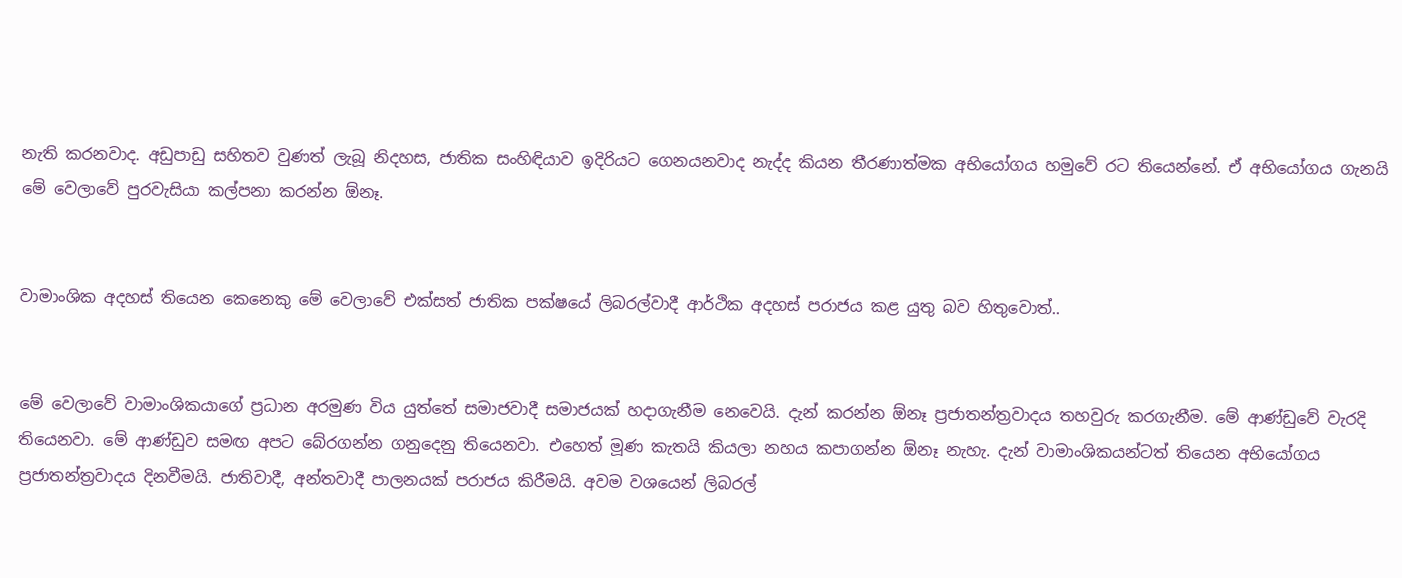නැති කරනවාද. අඩුපාඩු සහිතව වුණත් ලැබූ නිදහස, ජාතික සංහිඳියාව ඉදිරියට ගෙනයනවාද නැද්ද කියන තීරණාත්මක අභියෝගය හමුවේ රට තියෙන්නේ. ඒ අභියෝගය ගැනයි මේ වෙලාවේ පුරවැසියා කල්පනා කරන්න ඕනෑ.


වාමාංශික අදහස් තියෙන කෙනෙකු මේ වෙලාවේ එක්සත් ජාතික පක්ෂයේ ලිබරල්වාදී ආර්ථික අදහස් පරාජය කළ යුතු බව හිතුවොත්..


මේ වෙලාවේ වාමාංශිකයාගේ ප්‍රධාන අරමුණ විය යුත්තේ සමාජවාදී සමාජයක් හදාගැනීම නෙවෙයි. දැන් කරන්න ඕනෑ ප්‍රජාතන්ත්‍රවාදය තහවුරු කරගැනීම. මේ ආණ්ඩුවේ වැරදි තියෙනවා. මේ ආණ්ඩුව සමඟ අපට බේරගන්න ගනුදෙනු තියෙනවා. එහෙත් මූණ කැතයි කියලා නහය කපාගන්න ඕනෑ නැහැ. දැන් වාමාංශිකයන්ටත් තියෙන අභියෝගය ප්‍රජාතන්ත්‍රවාදය දිනවීමයි. ජාතිවාදී, අන්තවාදී පාලනයක් පරාජය කිරීමයි. අවම වශයෙන් ලිබරල්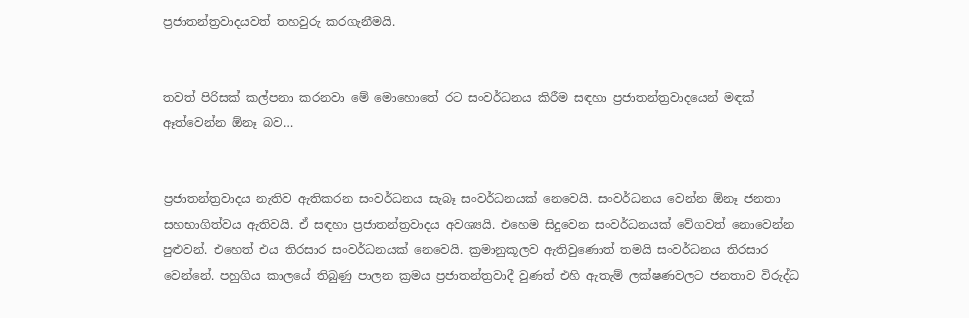ප්‍රජාතන්ත්‍රවාදයවත් තහවුරු කරගැනීමයි.


තවත් පිරිසක් කල්පනා කරනවා මේ මොහොතේ රට සංවර්ධනය කිරීම සඳහා ප්‍රජාතන්ත්‍රවාදයෙන් මඳක් ඈත්වෙන්න ඕනෑ බව…


ප්‍රජාතන්ත්‍රවාදය නැතිව ඇතිකරන සංවර්ධනය සැබෑ සංවර්ධනයක් නෙවෙයි. සංවර්ධනය වෙන්න ඕනෑ ජනතා සහභාගිත්වය ඇතිවයි. ඒ සඳහා ප්‍රජාතන්ත්‍රවාදය අවශ්‍යයි. එහෙම සිදුවෙන සංවර්ධනයක් වේගවත් නොවෙන්න පුළුවන්. එහෙත් එය තිරසාර සංවර්ධනයක් නෙවෙයි. ක්‍රමානුකූලව ඇතිවුණොත් තමයි සංවර්ධනය තිරසාර වෙන්නේ. පහුගිය කාලයේ තිබුණු පාලන ක්‍රමය ප්‍රජාතන්ත්‍රවාදී වුණත් එහි ඇතැම් ලක්ෂණවලට ජනතාව විරුද්ධ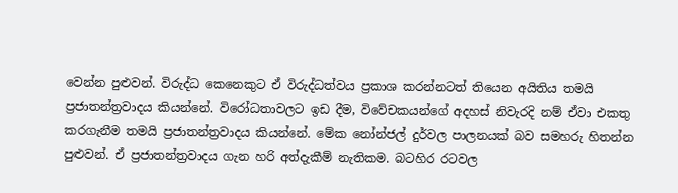වෙන්න පුළුවන්. විරුද්ධ කෙනෙකුට ඒ විරුද්ධත්වය ප්‍රකාශ කරන්නටත් තියෙන අයිතිය තමයි ප්‍රජාතන්ත්‍රවාදය කියන්නේ. විරෝධතාවලට ඉඩ දීම, විවේචකයන්ගේ අදහස් නිවැරදි නම් ඒවා එකතු කරගැනීම තමයි ප්‍රජාතන්ත්‍රවාදය කියන්නේ. මේක නෝන්ජල් දුර්වල පාලනයක් බව සමහරු හිතන්න පුළුවන්. ඒ ප්‍රජාතන්ත්‍රවාදය ගැන හරි අත්දැකීම් නැතිකම. බටහිර රටවල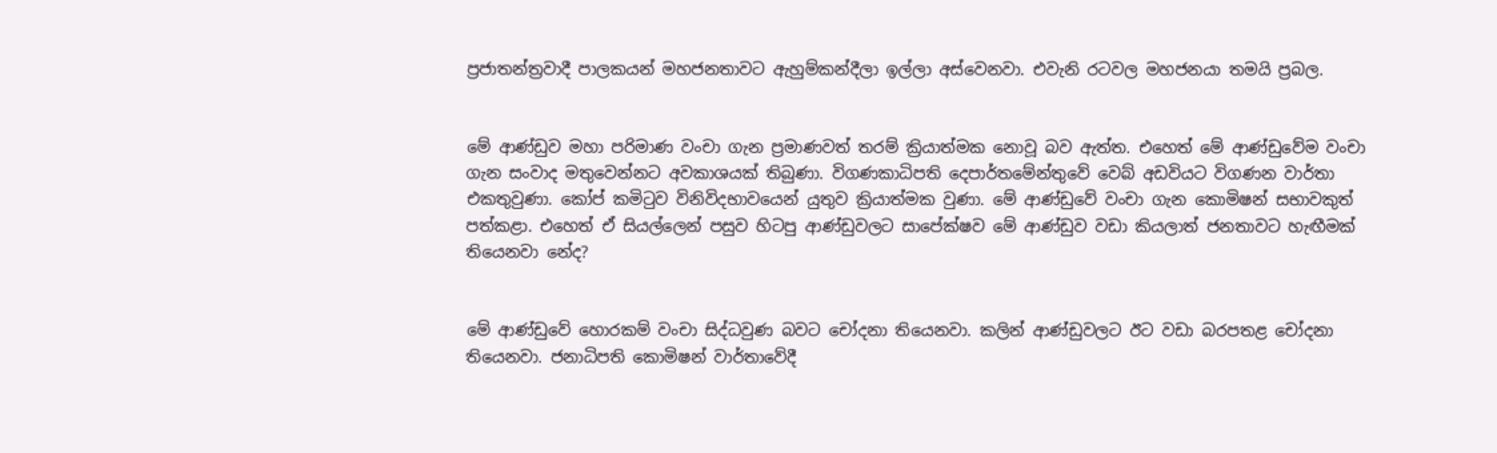ප්‍රජාතන්ත්‍රවාදී පාලකයන් මහජනතාවට ඇහුම්කන්දීලා ඉල්ලා අස්වෙනවා. එවැනි රටවල මහජනයා තමයි ප්‍රබල.


මේ ආණ්ඩුව මහා පරිමාණ වංචා ගැන ප්‍රමාණවත් තරම් ක්‍රියාත්මක නොවූ බව ඇත්ත. එහෙත් මේ ආණ්ඩුවේම වංචා ගැන සංවාද මතුවෙන්නට අවකාශයක් තිබුණා. විගණකාධිපති දෙපාර්තමේන්තුවේ වෙබ් අඩවියට විගණන වාර්තා එකතුවුණා. කෝප් කමිටුව විනිවිදභාවයෙන් යුතුව ක්‍රියාත්මක වුණා. මේ ආණ්ඩුවේ වංචා ගැන කොමිෂන් සභාවකුත් පත්කළා. එහෙත් ඒ සියල්ලෙන් පසුව හිටපු ආණ්ඩුවලට සාපේක්ෂව මේ ආණ්ඩුව වඩා කියලාත් ජනතාවට හැඟීමක් තියෙනවා නේද?


මේ ආණ්ඩුවේ හොරකම් වංචා සිද්ධවුණ බවට චෝදනා තියෙනවා. කලින් ආණ්ඩුවලට ඊට වඩා බරපතළ චෝදනා තියෙනවා. ජනාධිපති කොමිෂන් වාර්තාවේදී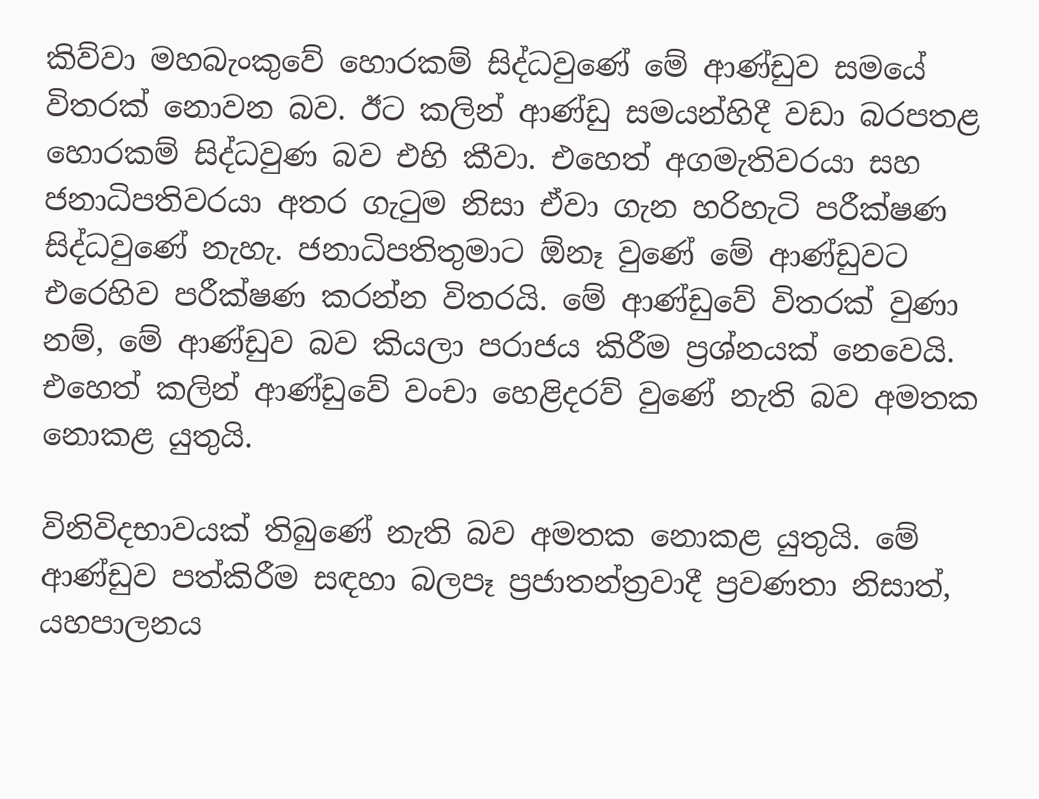කිව්වා මහබැංකුවේ හොරකම් සිද්ධවුණේ මේ ආණ්ඩුව සමයේ විතරක් නොවන බව. ඊට කලින් ආණ්ඩු සමයන්හිදී වඩා බරපතළ හොරකම් සිද්ධවුණ බව එහි කීවා. එහෙත් අගමැතිවරයා සහ ජනාධිපතිවරයා අතර ගැටුම නිසා ඒවා ගැන හරිහැටි පරීක්ෂණ සිද්ධවුණේ නැහැ. ජනාධිපතිතුමාට ඕනෑ වුණේ මේ ආණ්ඩුවට එරෙහිව පරීක්ෂණ කරන්න විතරයි. මේ ආණ්ඩුවේ විතරක් වුණා නම්, මේ ආණ්ඩුව බව කියලා පරාජය කිරීම ප්‍රශ්නයක් නෙවෙයි. එහෙත් කලින් ආණ්ඩුවේ වංචා හෙළිදරව් වුණේ නැති බව අමතක නොකළ යුතුයි.

විනිවිදභාවයක් තිබුණේ නැති බව අමතක නොකළ යුතුයි. මේ ආණ්ඩුව පත්කිරීම සඳහා බලපෑ ප්‍රජාතන්ත්‍රවාදී ප්‍රවණතා නිසාත්, යහපාලනය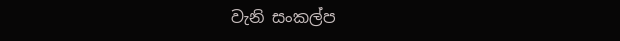වැනි සංකල්ප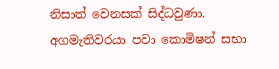නිසාත් වෙනසක් සිද්ධවුණා. අගමැතිවරයා පවා කොමිෂන් සභා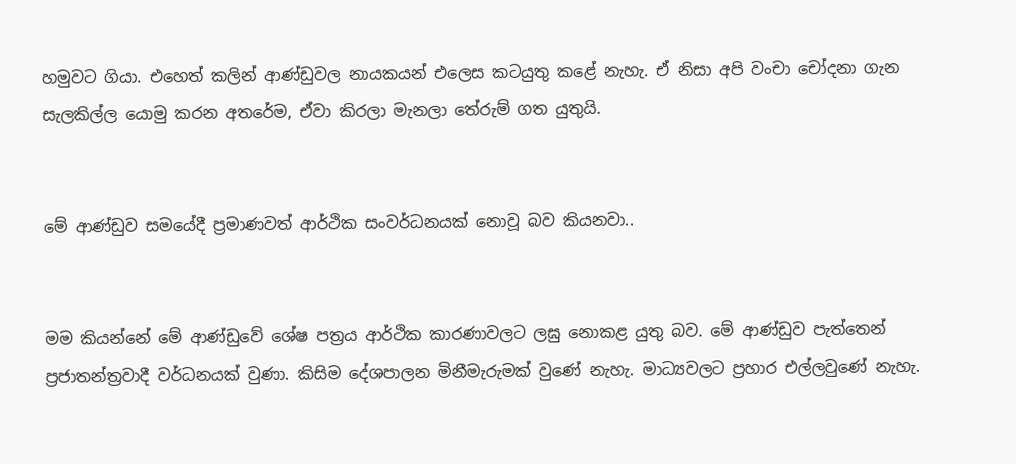හමුවට ගියා. එහෙත් කලින් ආණ්ඩුවල නායකයන් එලෙස කටයුතු කළේ නැහැ. ඒ නිසා අපි වංචා චෝදනා ගැන සැලකිල්ල යොමු කරන අතරේම, ඒවා කිරලා මැනලා තේරුම් ගත යුතුයි.


මේ ආණ්ඩුව සමයේදී ප්‍රමාණවත් ආර්ථික සංවර්ධනයක් නොවූ බව කියනවා..


මම කියන්නේ මේ ආණ්ඩුවේ ශේෂ පත්‍රය ආර්ථික කාරණාවලට ලඝු නොකළ යුතු බව. මේ ආණ්ඩුව පැත්තෙන් ප්‍රජාතන්ත්‍රවාදී වර්ධනයක් වුණා. කිසිම දේශපාලන මිනීමැරුමක් වුණේ නැහැ. මාධ්‍යවලට ප්‍රහාර එල්ලවුණේ නැහැ.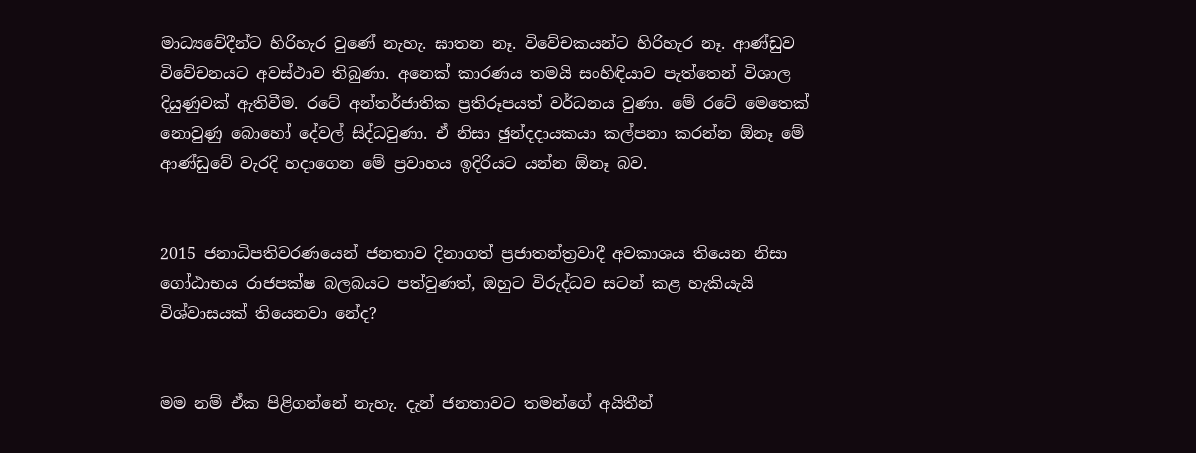මාධ්‍යවේදීන්ට හිරිහැර වුණේ නැහැ. ඝාතන නෑ. විවේචකයන්ට හිරිහැර නෑ. ආණ්ඩුව විවේචනයට අවස්ථාව තිබුණා. අනෙක් කාරණය තමයි සංහිඳියාව පැත්තෙන් විශාල දියුණුවක් ඇතිවීම. රටේ අන්තර්ජාතික ප්‍රතිරූපයත් වර්ධනය වුණා. මේ රටේ මෙතෙක් නොවුණු බොහෝ දේවල් සිද්ධවුණා. ඒ නිසා ඡුන්දදායකයා කල්පනා කරන්න ඕනෑ මේ ආණ්ඩුවේ වැරදි හදාගෙන මේ ප්‍රවාහය ඉදිරියට යන්න ඕනෑ බව.


2015 ජනාධිපතිවරණයෙන් ජනතාව දිනාගත් ප්‍රජාතන්ත්‍රවාදී අවකාශය තියෙන නිසා ගෝඨාභය රාජපක්ෂ බලබයට පත්වුණත්, ඔහුට විරුද්ධව සටන් කළ හැකියැයි විශ්වාසයක් තියෙනවා නේද?


මම නම් ඒක පිළිගන්නේ නැහැ. දැන් ජනතාවට තමන්ගේ අයිතීන්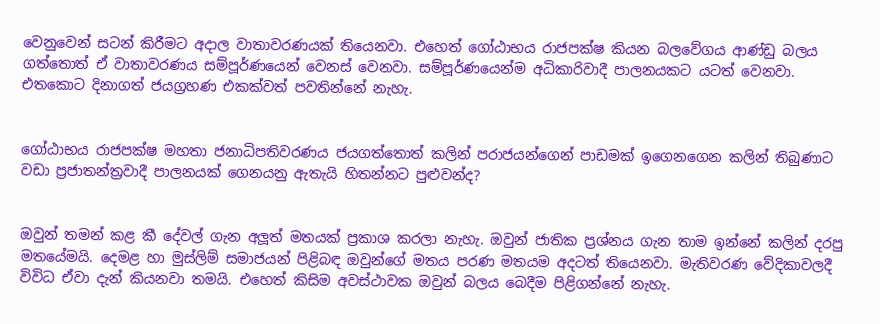වෙනුවෙන් සටන් කිරීමට අදාල වාතාවරණයක් තියෙනවා. එහෙත් ගෝඨාභය රාජපක්ෂ කියන බලවේගය ආණ්ඩු බලය ගත්තොත් ඒ වාතාවරණය සම්පූර්ණයෙන් වෙනස් වෙනවා. සම්පූර්ණයෙන්ම අධිකාරිවාදී පාලනයකට යටත් වෙනවා. එතකොට දිනාගත් ජයග්‍රහණ එකක්වත් පවතින්නේ නැහැ.


ගෝඨාභය රාජපක්ෂ මහතා ජනාධිපතිවරණය ජයගත්තොත් කලින් පරාජයන්ගෙන් පාඩමක් ඉගෙනගෙන කලින් තිබුණාට වඩා ප්‍රජාතන්ත්‍රවාදී පාලනයක් ගෙනයනු ඇතැයි හිතන්නට පුළුවන්ද?


ඔවුන් තමන් කළ කී දේවල් ගැන අලූත් මතයක් ප්‍රකාශ කරලා නැහැ. ඔවුන් ජාතික ප්‍රශ්නය ගැන තාම ඉන්නේ කලින් දරපු මතයේමයි. දෙමළ හා මුස්ලිම් සමාජයන් පිළිබඳ ඔවුන්ගේ මතය පරණ මතයම අදටත් තියෙනවා. මැතිවරණ වේදිකාවලදී විවිධ ඒවා දැන් කියනවා තමයි. එහෙත් කිසිම අවස්ථාවක ඔවුන් බලය බෙදීම පිළිගන්නේ නැහැ.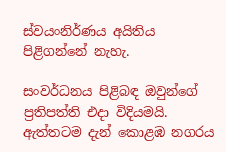ස්වයංනිර්ණය අයිතිය පිළිගන්නේ නැහැ.

සංවර්ධනය පිළිබඳ ඔවුන්ගේ ප්‍රතිපත්ති එදා විදියමයි. ඇත්තටම දැන් කොළඹ නගරය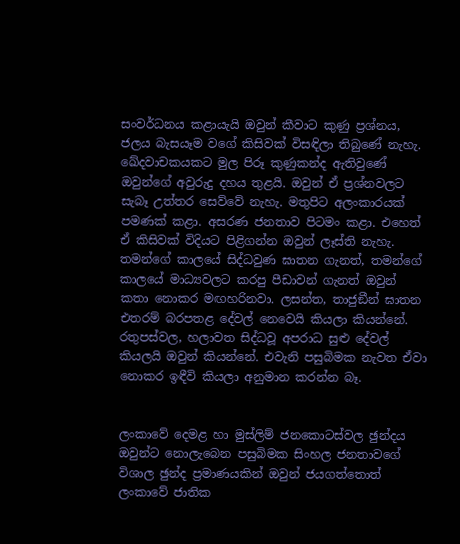සංවර්ධනය කළායැයි ඔවුන් කීවාට කුණු ප්‍රශ්නය, ජලය බැසයෑම වගේ කිසිවක් විසඳිලා තිබුණේ නැහැ. ඛේදවාචකයකට මුල පිරූ කුණුකන්ද ඇතිවුණේ ඔවුන්ගේ අවුරුදු දහය තුළයි. ඔවුන් ඒ ප්‍රශ්නවලට සැබෑ උත්තර සෙව්වේ නැහැ. මතුපිට අලංකාරයක් පමණක් කළා. අසරණ ජනතාව පිටමං කළා. එහෙත් ඒ කිසිවක් විදියට පිළිගන්න ඔවුන් ලෑස්ති නැහැ. තමන්ගේ කාලයේ සිද්ධවුණ ඝාතන ගැනත්, තමන්ගේ කාලයේ මාධ්‍යවලට කරපු පීඩාවන් ගැනත් ඔවුන් කතා නොකර මඟහරිනවා. ලසන්ත, තාජුඞීන් ඝාතන එතරම් බරපතළ දේවල් නෙවෙයි කියලා කියන්නේ. රතුපස්වල, හලාවත සිද්ධවූ අපරාධ සුළු දේවල් කියලයි ඔවුන් කියන්නේ. එවැනි පසුබිමක නැවත ඒවා නොකර ඉඳීවි කියලා අනුමාන කරන්න බෑ.


ලංකාවේ දෙමළ හා මුස්ලිම් ජනකොටස්වල ඡුන්දය ඔවුන්ට නොලැබෙන පසුබිමක සිංහල ජනතාවගේ විශාල ඡුන්ද ප්‍රමාණයකින් ඔවුන් ජයගත්තොත් ලංකාවේ ජාතික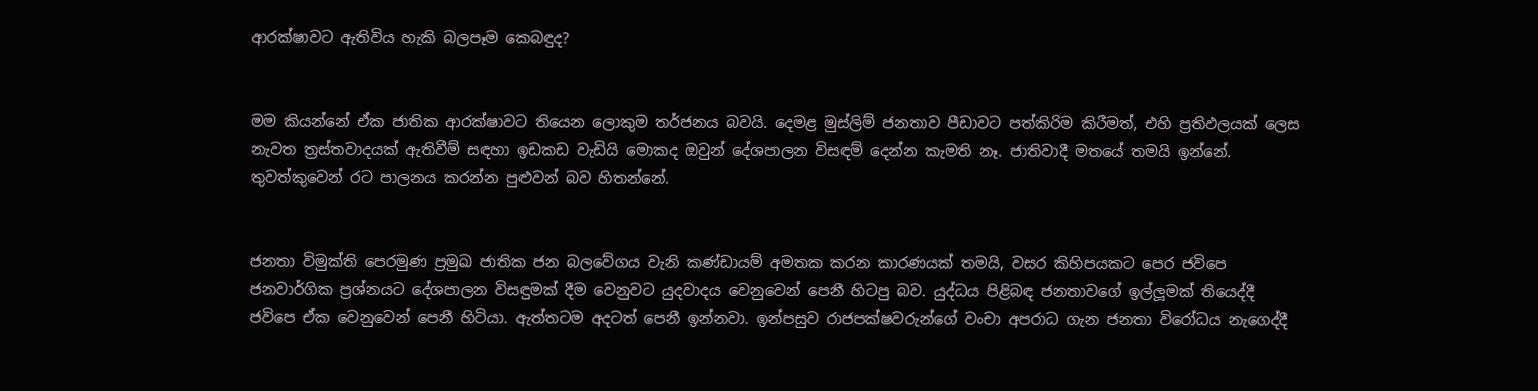ආරක්ෂාවට ඇතිවිය හැකි බලපෑම කෙබඳුද?


මම කියන්නේ ඒක ජාතික ආරක්ෂාවට තියෙන ලොකුම තර්ජනය බවයි. දෙමළ මුස්ලිම් ජනතාව පීඩාවට පත්කිරිම කිරීමත්, එහි ප්‍රතිඵලයක් ලෙස නැවත ත්‍රස්තවාදයක් ඇතිවීම් සඳහා ඉඩකඩ වැඩියි මොකද ඔවුන් දේශපාලන විසඳම් දෙන්න කැමති නෑ. ජාතිවාදී මතයේ තමයි ඉන්නේ. තුවත්කුවෙන් රට පාලනය කරන්න පුළුවන් බව හිතන්නේ.


ජනතා විමුක්ති පෙරමුණ ප්‍රමුඛ ජාතික ජන බලවේගය වැනි කණ්ඩායම් අමතක කරන කාරණයක් තමයි, වසර කිහිපයකට පෙර ජවිපෙ ජනවාර්ගික ප්‍රශ්නයට දේශපාලන විසඳුමක් දීම වෙනුවට යුදවාදය වෙනුවෙන් පෙනී හිටපු බව. යුද්ධය පිළිබඳ ජනතාවගේ ඉල්ලූමක් තියෙද්දී ජවිපෙ ඒක වෙනුවෙන් පෙනී හිටියා. ඇත්තටම අදටත් පෙනී ඉන්නවා. ඉන්පසුව රාජපක්ෂවරුන්ගේ වංචා අපරාධ ගැන ජනතා විරෝධය නැගෙද්දී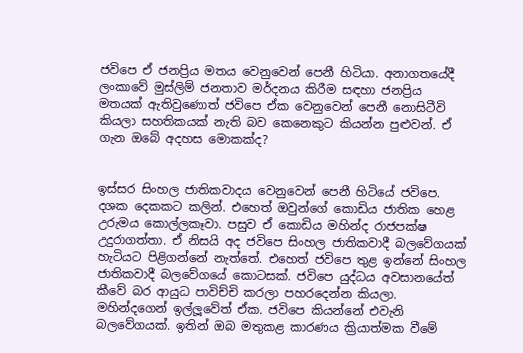ජවිපෙ ඒ ජනප්‍රිය මතය වෙනුවෙන් පෙනී හිටියා. අනාගතයේදී ලංකාවේ මුස්ලිම් ජනතාව මර්දනය කිරීම සඳහා ජනප්‍රිය මතයක් ඇතිවුණොත් ජවිපෙ ඒක වෙනුවෙන් පෙනී නොසිටීවි කියලා සහතිකයක් නැති බව කෙනෙකුට කියන්න පුළුවන්. ඒ ගැන ඔබේ අදහස මොකක්ද?


ඉස්සර සිංහල ජාතිකවාදය වෙනුවෙන් පෙනී හිටියේ ජවිපෙ. දශක දෙකකට කලින්. එහෙත් ඔවුන්ගේ කොඩිය ජාතික හෙළ උරුමය කොල්ලකෑවා. පසුව ඒ කොඩිය මහින්ද රාජපක්ෂ උදුරාගත්තා. ඒ නිසයි අද ජවිපෙ සිංහල ජාතිකවාදී බලවේගයක් හැටියට පිළිගන්නේ නැත්තේ. එහෙත් ජවිපෙ තුළ ඉන්නේ සිංහල ජාතිකවාදී බලවේගයේ කොටසක්. ජවිපෙ යුද්ධය අවසානයේත් කීවේ බර ආයුධ පාවිච්චි කරලා පහරදෙන්න කියලා. මහින්දගෙන් ඉල්ලූවේත් ඒක. ජවිපෙ කියන්නේ එවැනි බලවේගයක්. ඉතින් ඔබ මතුකළ කාරණය ක්‍රියාත්මක වීමේ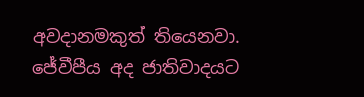අවදානමකුත් තියෙනවා. ජේවීපීය අද ජාතිවාදයට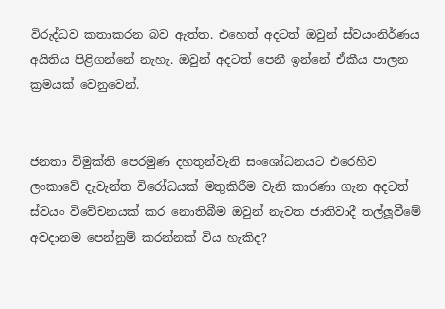විරුද්ධව කතාකරන බව ඇත්ත. එහෙත් අදටත් ඔවුන් ස්වයංනිර්ණය අයිතිය පිළිගන්නේ නැහැ. ඔවුන් අදටත් පෙනී ඉන්නේ ඒකීය පාලන ක්‍රමයක් වෙනුවෙන්.


ජනතා විමුක්ති පෙරමුණ දහතුන්වැනි සංශෝධනයට එරෙහිව ලංකාවේ දැවැන්ත විරෝධයක් මතුකිරීම වැනි කාරණා ගැන අදටත් ස්වයං විවේචනයක් කර නොතිබීම ඔවුන් නැවත ජාතිවාදී තල්ලූවීමේ අවදානම පෙන්නුම් කරන්නක් විය හැකිද?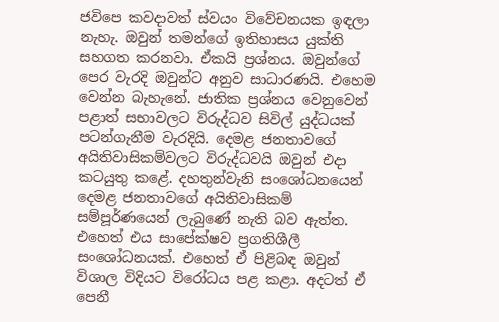ජවිපෙ කවදාවත් ස්වයං විවේචනයක ඉඳලා නැහැ. ඔවුන් තමන්ගේ ඉතිහාසය යුක්ති සහගත කරනවා. ඒකයි ප්‍රශ්නය. ඔවුන්ගේ පෙර වැරදි ඔවුන්ට අනුව සාධාරණයි. එහෙම වෙන්න බැහැනේ. ජාතික ප්‍රශ්නය වෙනුවෙන් පළාත් සභාවලට විරුද්ධව සිවිල් යුද්ධයක් පටන්ගැනීම වැරදියි. දෙමළ ජනතාවගේ අයිතිවාසිකම්වලට විරුද්ධවයි ඔවුන් එදා කටයුතු කළේ. දහතුන්වැනි සංශෝධනයෙන් දෙමළ ජනතාවගේ අයිතිවාසිකම් සම්පූර්ණයෙන් ලැබුණේ නැති බව ඇත්ත. එහෙත් එය සාපේක්ෂව ප්‍රගතිශීලී සංශෝධනයක්. එහෙත් ඒ පිළිබඳ ඔවුන් විශාල විදියට විරෝධය පළ කළා. අදටත් ඒ පෙනී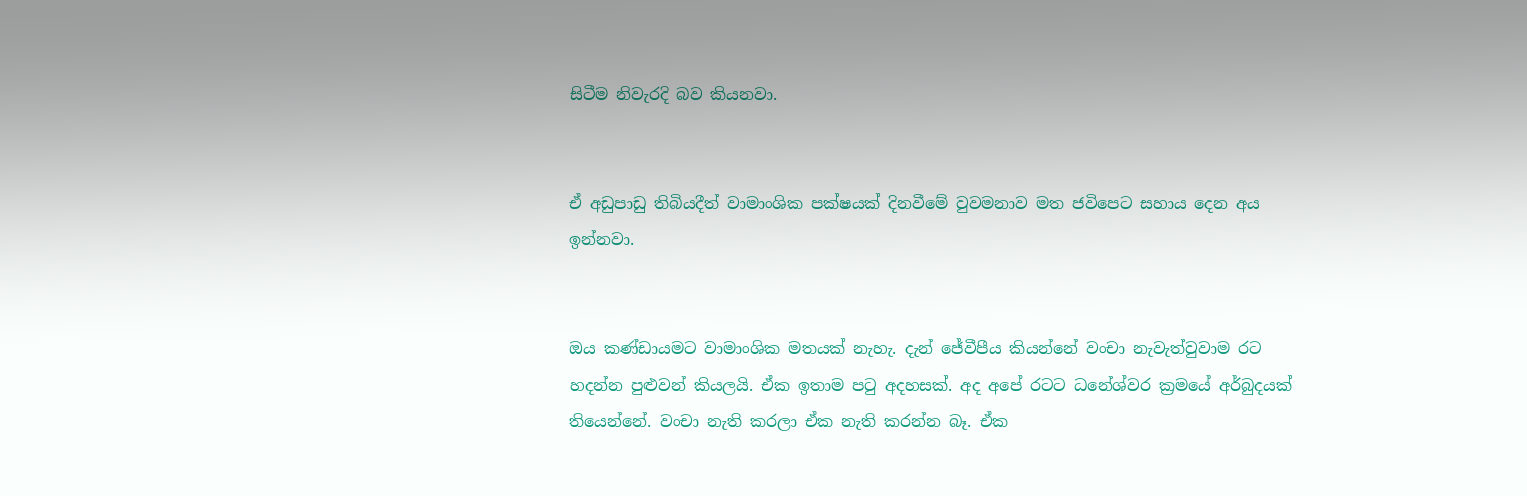සිටීම නිවැරදි බව කියනවා.


ඒ අඩුපාඩු තිබියදීත් වාමාංශික පක්ෂයක් දිනවීමේ වුවමනාව මත ජවිපෙට සහාය දෙන අය ඉන්නවා.


ඔය කණ්ඩායමට වාමාංශික මතයක් නැහැ. දැන් ජේවීපීය කියන්නේ වංචා නැවැත්වුවාම රට හදන්න පුළුවන් කියලයි. ඒක ඉතාම පටු අදහසක්. අද අපේ රටට ධනේශ්වර ක්‍රමයේ අර්බුදයක් තියෙන්නේ. වංචා නැති කරලා ඒක නැති කරන්න බෑ. ඒක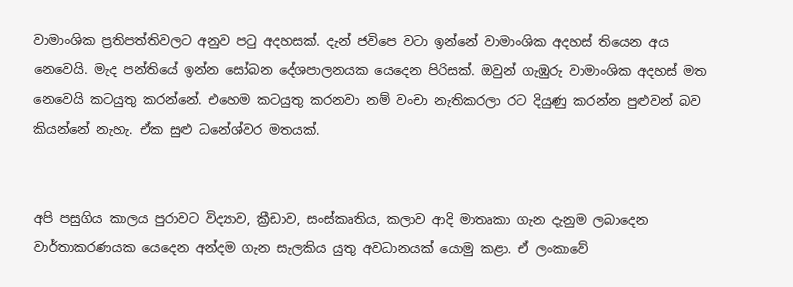වාමාංශික ප්‍රතිපත්තිවලට අනුව පටු අදහසක්. දැන් ජවිපෙ වටා ඉන්නේ වාමාංශික අදහස් තියෙන අය නෙවෙයි. මැද පන්තියේ ඉන්න සෝබන දේශපාලනයක යෙදෙන පිරිසක්. ඔවුන් ගැඹුරු වාමාංශික අදහස් මත නෙවෙයි කටයුතු කරන්නේ. එහෙම කටයුතු කරනවා නම් වංචා නැතිකරලා රට දියුණු කරන්න පුළුවන් බව කියන්නේ නැහැ. ඒක සුළු ධනේශ්වර මතයක්.


අපි පසුගිය කාලය පුරාවට විද්‍යාව, ක්‍රීඩාව, සංස්කෘතිය, කලාව ආදි මාතෘකා ගැන දැනුම ලබාදෙන වාර්තාකරණයක යෙදෙන අන්දම ගැන සැලකිය යුතු අවධානයක් යොමු කළා. ඒ ලංකාවේ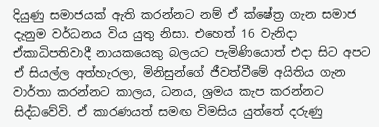දියුණු සමාජයක් ඇති කරන්නට නම් ඒ ක්ෂේත්‍ර ගැන සමාජ දැනුම වර්ධනය විය යුතු නිසා. එහෙත් 16 වැනිදා ඒකාධිපතිවාදී නායකයෙකු බලයට පැමිණියොත් එදා සිට අපට ඒ සියල්ල අත්හැරලා, මිනිසුන්ගේ ජීවත්වීමේ අයිතිය ගැන වාර්තා කරන්නට කාලය, ධනය, ශ්‍රමය කැප කරන්නට සිද්ධවේවි. ඒ කාරණයත් සමඟ විමසිය යුත්තේ දරුණු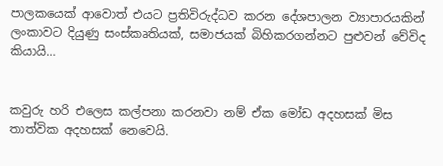පාලකයෙක් ආවොත් එයට ප්‍රතිවිරුද්ධව කරන දේශපාලන ව්‍යාපාරයකින් ලංකාවට දියුණු සංස්කෘතියක්, සමාජයක් බිහිකරගන්නට පුළුවන් වේවිද කියායි…


කවුරු හරි එලෙස කල්පනා කරනවා නම් ඒක මෝඩ අදහසක් මිස තාත්වික අදහසක් නෙවෙයි.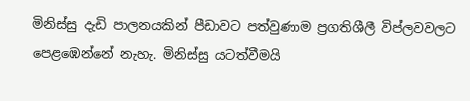මිනිස්සු දැඩි පාලනයකින් පීඩාවට පත්වුණාම ප්‍රගතිශීලී විප්ලවවලට පෙළඹෙන්නේ නැහැ. මිනිස්සු යටත්වීමයි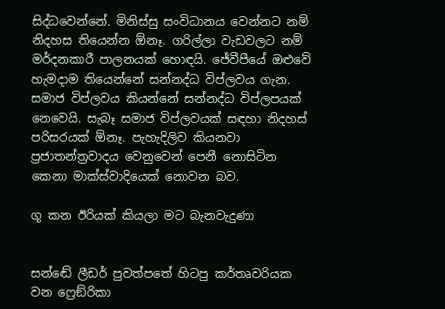සිද්ධවෙන්නේ. මිනිස්සු සංවිධානය වෙන්නට නම් නිදහස තියෙන්න ඕනෑ. ගරිල්ලා වැඩවලට නම් මර්දනකාරී පාලනයක් හොඳයි. ජේවීපීයේ ඔළුවේ හැමදාම තියෙන්නේ සන්නද්ධ විප්ලවය ගැන. සමාජ විප්ලවය කියන්නේ සන්නද්ධ විප්ලපයක් නෙවෙයි. සැබෑ සමාජ විප්ලවයක් සඳහා නිදහස් පරිසරයක් ඕනෑ. පැහැදිලිව කියනවා ප්‍රජාතන්ත්‍රවාදය වෙනුවෙන් පෙනී නොසිටින කෙනා මාක්ස්වාදියෙක් නොවන බව.

ගූ කන ඊරියක් කියලා මට බැනවැදුණා


සන්ඬේ ලීඩර් පුවත්පතේ හිටපු කර්තෘවරියක වන ෆ්‍රෙඞ්රිකා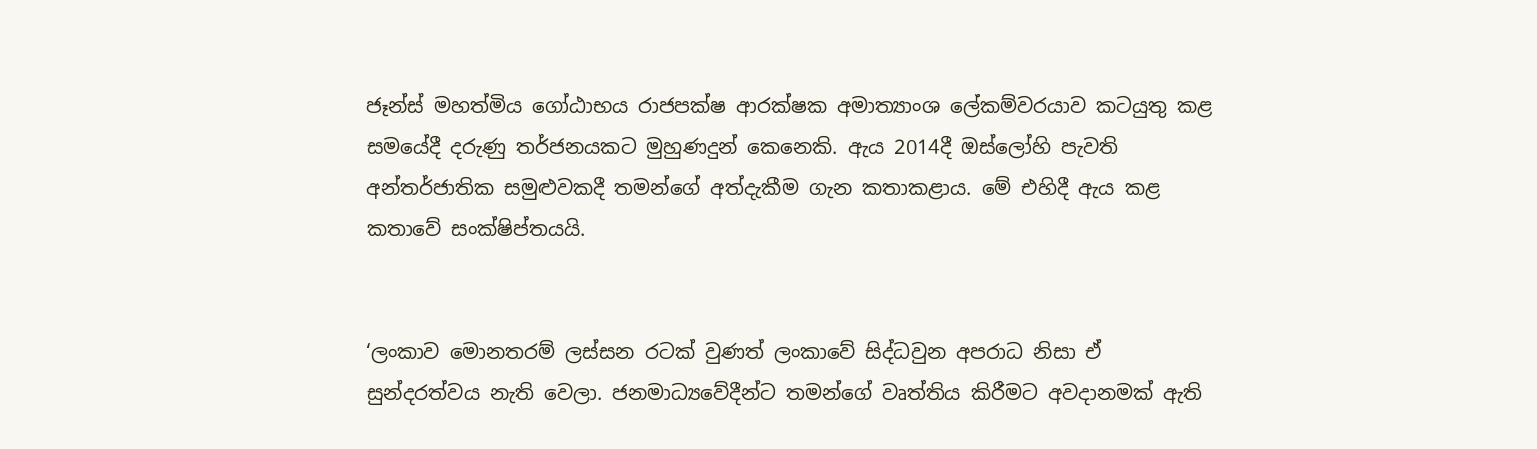ජෑන්ස් මහත්මිය ගෝඨාභය රාජපක්ෂ ආරක්ෂක අමාත්‍යාංශ ලේකම්වරයාව කටයුතු කළ සමයේදී දරුණු තර්ජනයකට මුහුණදුන් කෙනෙකි. ඇය 2014දී ඔස්ලෝහි පැවති අන්තර්ජාතික සමුළුවකදී තමන්ගේ අත්දැකීම ගැන කතාකළාය. මේ එහිදී ඇය කළ කතාවේ සංක්ෂිප්තයයි.


‘ලංකාව මොනතරම් ලස්සන රටක් වුණත් ලංකාවේ සිද්ධවුන අපරාධ නිසා ඒ සුන්දරත්වය නැති වෙලා. ජනමාධ්‍යවේදීන්ට තමන්ගේ වෘත්තිය කිරීමට අවදානමක් ඇති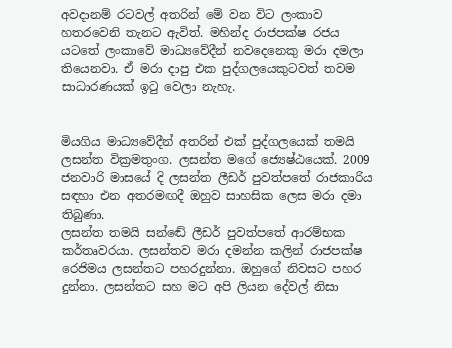අවදානම් රටවල් අතරින් මේ වන විට ලංකාව හතරවෙනි තැනට ඇවිත්. මහින්ද රාජපක්ෂ රජය යටතේ ලංකාවේ මාධ්‍යවේදීන් නවදෙනෙකු මරා දමලා තියෙනවා. ඒ මරා දාපු එක පුද්ගලයෙකුටවත් තවම සාධාරණයක් ඉටු වෙලා නැහැ.


මියගිය මාධ්‍යවේදීන් අතරින් එක් පුද්ගලයෙක් තමයි ලසන්ත වික්‍රමතුංග. ලසන්ත මගේ ජ්‍යෙෂ්ඨයෙක්. 2009 ජනවාරි මාසයේ දි ලසන්ත ලීඩර් පුවත්පතේ රාජකාරිය සඳහා එන අතරමඟදී ඔහුව සාහසික ලෙස මරා දමා තිබුණා.
ලසන්ත තමයි සන්ඬේ ලීඩර් පුවත්පතේ ආරම්භක කර්තෘවරයා. ලසන්තව මරා දමන්න කලින් රාජපක්ෂ රෙජිමය ලසන්තට පහරදුන්නා. ඔහුගේ නිවසට පහර දුන්නා. ලසන්තට සහ මට අපි ලියන දේවල් නිසා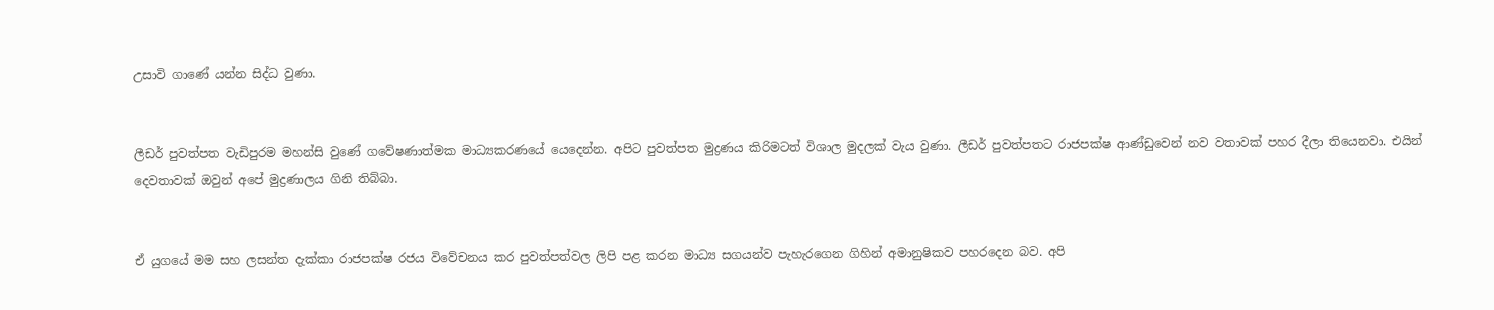උසාවි ගාණේ යන්න සිද්ධ වුණා.


ලීඩර් පුවත්පත වැඩිපුරම මහන්සි වුණේ ගවේෂණාත්මක මාධ්‍යකරණයේ යෙදෙන්න. අපිට පුවත්පත මුද්‍රණය කිරිමටත් විශාල මුදලක් වැය වුණා. ලීඩර් පුවත්පතට රාජපක්ෂ ආණ්ඩුවෙන් නව වතාවක් පහර දීලා තියෙනවා. එයින් දෙවතාවක් ඔවුන් අපේ මුද්‍රණාලය ගිනි තිබ්බා.


ඒ යුගයේ මම සහ ලසන්ත දැක්කා රාජපක්ෂ රජය විවේචනය කර පුවත්පත්වල ලිපි පළ කරන මාධ්‍ය සගයන්ව පැහැරගෙන ගිහින් අමානුෂිකව පහරදෙන බව. අපි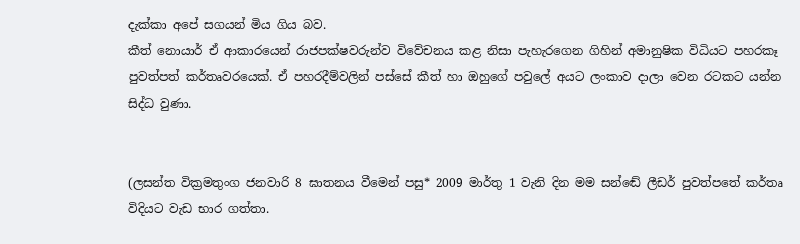දැක්කා අපේ සගයන් මිය ගිය බව.
කීත් නොයාර් ඒ ආකාරයෙන් රාජපක්ෂවරුන්ව විවේචනය කළ නිසා පැහැරගෙන ගිහින් අමානුෂික විධියට පහරකෑ පුවත්පත් කර්තෘවරයෙක්. ඒ පහරදීම්වලින් පස්සේ කීත් හා ඔහුගේ පවුලේ අයට ලංකාව දාලා වෙන රටකට යන්න සිද්ධ වුණා.


(ලසන්ත වික්‍රමතුංග ජනවාරි 8 ඝාතනය වීමෙන් පසු* 2009 මාර්තු 1 වැනි දින මම සන්ඬේ ලීඩර් පුවත්පතේ කර්තෘ විදියට වැඩ භාර ගත්තා.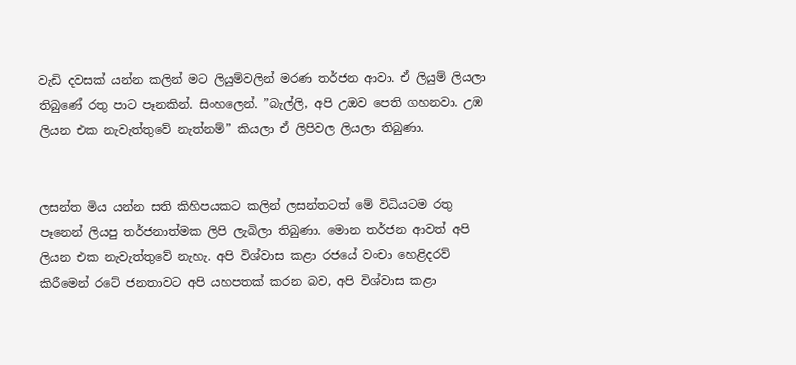වැඩි දවසක් යන්න කලින් මට ලියුම්වලින් මරණ තර්ජන ආවා. ඒ ලියුම් ලියලා තිබුණේ රතු පාට පෑනකින්. සිංහලෙන්. ”බැල්ලි, අපි උඔව පෙති ගහනවා. උඹ ලියන එක නැවැත්තුවේ නැත්නම්” කියලා ඒ ලිපිවල ලියලා තිබුණා.


ලසන්ත මිය යන්න සති කිහිපයකට කලින් ලසන්තටත් මේ විධියටම රතු පෑනෙන් ලියපු තර්ජනාත්මක ලිපි ලැබිලා තිබුණා. මොන තර්ජන ආවත් අපි ලියන එක නැවැත්තුවේ නැහැ. අපි විශ්වාස කළා රජයේ වංචා හෙළිදරව් කිරීමෙන් රටේ ජනතාවට අපි යහපතක් කරන බව, අපි විශ්වාස කළා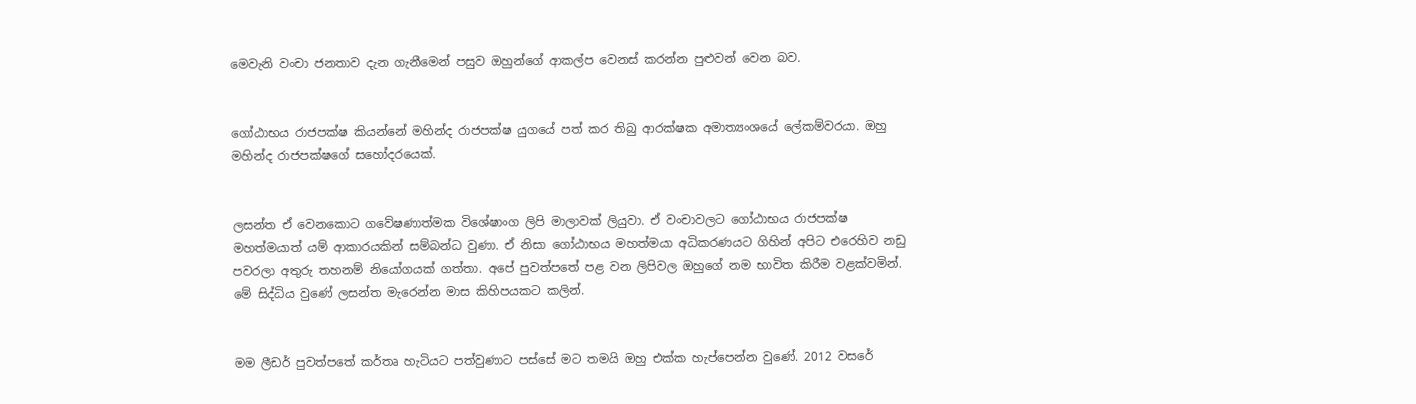මෙවැනි වංචා ජනතාව දැන ගැනීමෙන් පසුව ඔහුන්ගේ ආකල්ප වෙනස් කරන්න පුළුවන් වෙන බව.


ගෝඨාභය රාජපක්ෂ කියන්නේ මහින්ද රාජපක්ෂ යුගයේ පත් කර තිබු ආරක්ෂක අමාත්‍යංශයේ ලේකම්වරයා. ඔහු මහින්ද රාජපක්ෂගේ සහෝදරයෙක්.


ලසන්ත ඒ වෙනකොට ගවේෂණාත්මක විශේෂාංග ලිපි මාලාවක් ලියුවා. ඒ වංචාවලට ගෝඨාභය රාජපක්ෂ මහත්මයාත් යම් ආකාරයකින් සම්බන්ධ වුණා. ඒ නිසා ගෝඨාභය මහත්මයා අධිකරණයට ගිහින් අපිට එරෙහිව නඩු පවරලා අතුරු තහනම් නියෝගයක් ගත්තා. අපේ පුවත්පතේ පළ වන ලිපිවල ඔහුගේ නම භාවිත කිරීම වළක්වමින්. මේ සිද්ධිය වුණේ ලසන්ත මැරෙන්න මාස කිහිපයකට කලින්.


මම ලීඩර් පුවත්පතේ කර්තෘ හැටියට පත්වුණාට පස්සේ මට තමයි ඔහු එක්ක හැප්පෙන්න වුණේ. 2012 වසරේ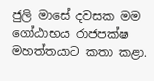ජුලි මාසේ දවසක මම ගෝඨාභය රාජපක්ෂ මහත්තයාට කතා කළා.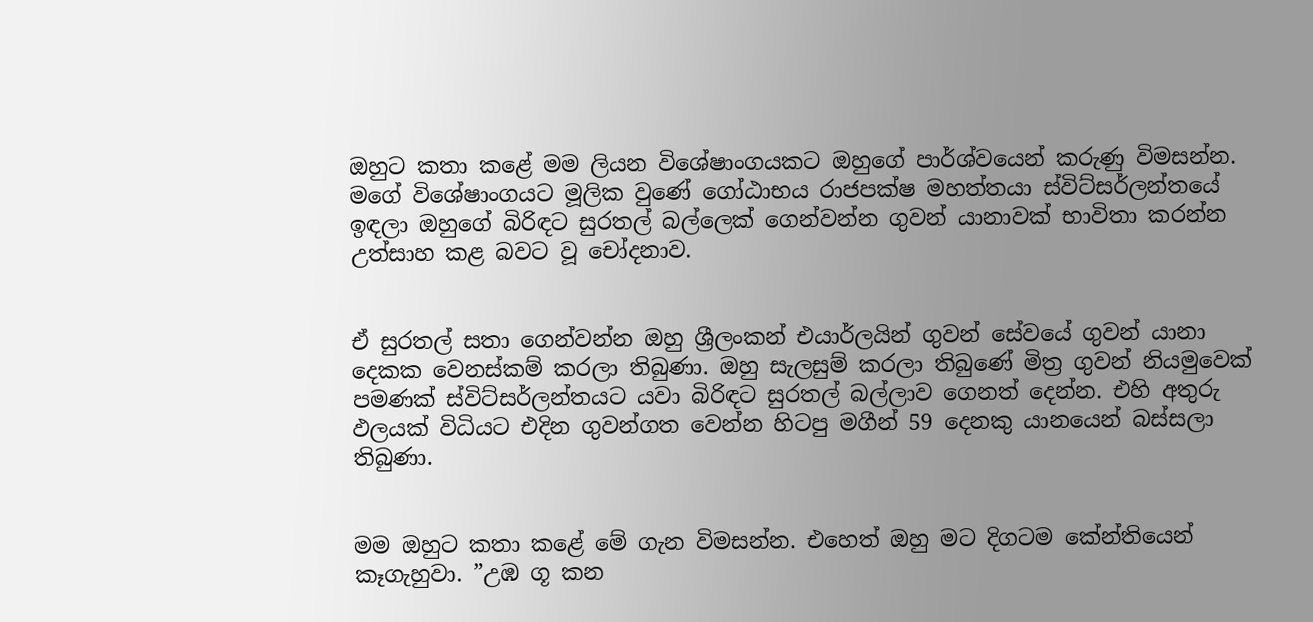ඔහුට කතා කළේ මම ලියන විශේෂාංගයකට ඔහුගේ පාර්ශ්වයෙන් කරුණු විමසන්න. මගේ විශේෂාංගයට මූලික වුණේ ගෝඨාභය රාජපක්ෂ මහත්තයා ස්විට්සර්ලන්තයේ ඉඳලා ඔහුගේ බිරිඳට සුරතල් බල්ලෙක් ගෙන්වන්න ගුවන් යානාවක් භාවිතා කරන්න උත්සාහ කළ බවට වූ චෝදනාව.


ඒ සුරතල් සතා ගෙන්වන්න ඔහු ශ්‍රීලංකන් එයාර්ලයින් ගුවන් සේවයේ ගුවන් යානා දෙකක වෙනස්කම් කරලා තිබුණා. ඔහු සැලසුම් කරලා තිබුණේ මිත්‍ර ගුවන් නියමුවෙක් පමණක් ස්විට්සර්ලන්තයට යවා බිරිඳට සුරතල් බල්ලාව ගෙනත් දෙන්න. එහි අතුරු ඵලයක් විධියට එදින ගුවන්ගත වෙන්න හිටපු මගීන් 59 දෙනකු යානයෙන් බස්සලා තිබුණා.


මම ඔහුට කතා කළේ මේ ගැන විමසන්න. එහෙත් ඔහු මට දිගටම කේන්තියෙන් කෑගැහුවා. ”උඹ ගූ කන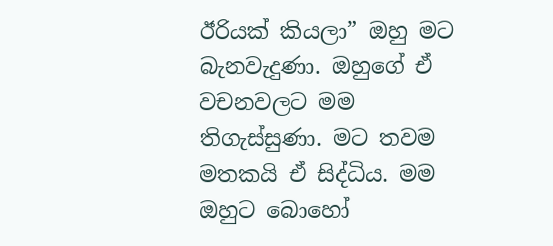ඊරියක් කියලා” ඔහු මට බැනවැදුණා. ඔහුගේ ඒ වචනවලට මම තිගැස්සුණා. මට තවම මතකයි ඒ සිද්ධිය. මම ඔහුට බොහෝ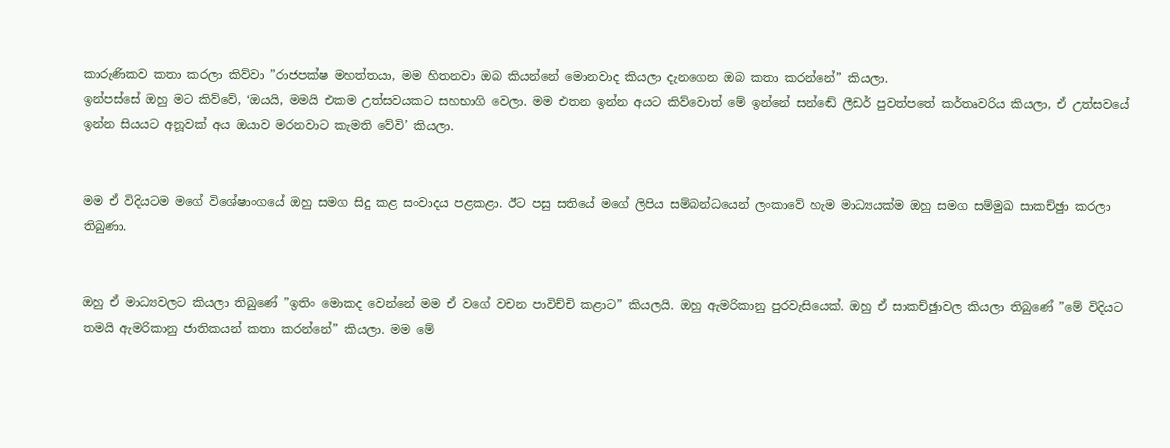කාරුණිකව කතා කරලා කිව්වා ”රාජපක්ෂ මහත්තයා, මම හිතනවා ඔබ කියන්නේ මොනවාද කියලා දැනගෙන ඔබ කතා කරන්නේ” කියලා.
ඉන්පස්සේ ඔහු මට කිව්වේ, ‘ඔයයි, මමයි එකම උත්සවයකට සහභාගි වෙලා. මම එතන ඉන්න අයට කිව්වොත් මේ ඉන්නේ සන්ඬේ ලීඩර් පුවත්පතේ කර්තෘවරිය කියලා, ඒ උත්සවයේ ඉන්න සියයට අනූවක් අය ඔයාව මරනවාට කැමති වේවි’ කියලා.


මම ඒ විදියටම මගේ විශේෂාංගයේ ඔහු සමග සිදු කළ සංවාදය පළකළා. ඊට පසු සතියේ මගේ ලිපිය සම්බන්ධයෙන් ලංකාවේ හැම මාධ්‍යයක්ම ඔහු සමග සම්මුඛ සාකච්ඡුා කරලා තිබුණා.


ඔහු ඒ මාධ්‍යවලට කියලා තිබුණේ ”ඉතිං මොකද වෙන්නේ මම ඒ වගේ වචන පාවිච්චි කළාට” කියලයි. ඔහු ඇමරිකානු පුරවැසියෙක්. ඔහු ඒ සාකච්ඡුාවල කියලා තිබුණේ ”මේ විදියට තමයි ඇමරිකානු ජාතිකයන් කතා කරන්නේ” කියලා. මම මේ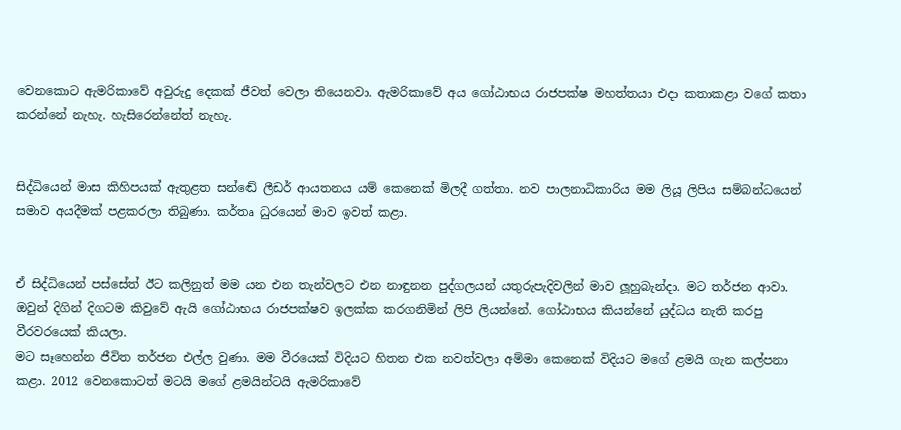වෙනකොට ඇමරිකාවේ අවුරුදු දෙකක් ජීවත් වෙලා තියෙනවා. ඇමරිකාවේ අය ගෝඨාභය රාජපක්ෂ මහත්තයා එදා කතාකළා වගේ කතා කරන්නේ නැහැ. හැසිරෙන්නේත් නැහැ.


සිද්ධියෙන් මාස කිහිපයක් ඇතුළත සන්ඬේ ලීඩර් ආයතනය යම් කෙනෙක් මිලදී ගත්තා. නව පාලනාධිකාරිය මම ලියූ ලිපිය සම්බන්ධයෙන් සමාව අයදීමක් පළකරලා තිබුණා. කර්තෘ ධුරයෙන් මාව ඉවත් කළා.


ඒ සිද්ධියෙන් පස්සේත් ඊට කලිනුත් මම යන එන තැන්වලට එන නාඳුනන පුද්ගලයන් යතුරුපැදිවලින් මාව ලූහුබැන්දා. මට තර්ජන ආවා. ඔවුන් දිගින් දිගටම කිවුවේ ඇයි ගෝඨාභය රාජපක්ෂව ඉලක්ක කරගනිමින් ලිපි ලියන්නේ. ගෝඨාභය කියන්නේ යුද්ධය නැති කරපු වීරවරයෙක් කියලා.
මට සෑහෙන්න ජීවිත තර්ජන එල්ල වුණා. මම වීරයෙක් විදියට හිතන එක නවත්වලා අම්මා කෙනෙක් විදියට මගේ ළමයි ගැන කල්පනා කළා. 2012 වෙනකොටත් මටයි මගේ ළමයින්ටයි ඇමරිකාවේ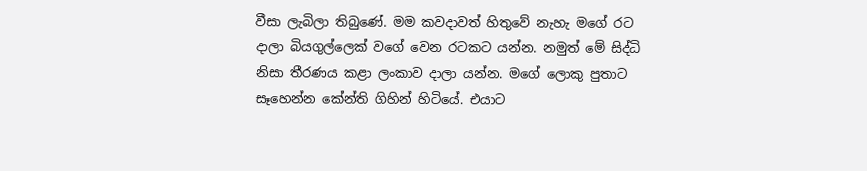වීසා ලැබිලා තිබුණේ. මම කවදාවත් හිතුවේ නැහැ මගේ රට දාලා බියගුල්ලෙක් වගේ වෙන රටකට යන්න. නමුත් මේ සිද්ධි නිසා තීරණය කළා ලංකාව දාලා යන්න. මගේ ලොකු පුතාට සෑහෙන්න කේන්ති ගිහින් හිටියේ. එයාට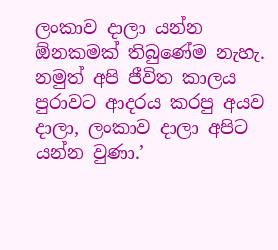ලංකාව දාලා යන්න ඕනකමක් තිබුණේම නැහැ. නමුත් අපි ජීවිත කාලය පුරාවට ආදරය කරපු අයව දාලා, ලංකාව දාලා අපිට යන්න වුණා.’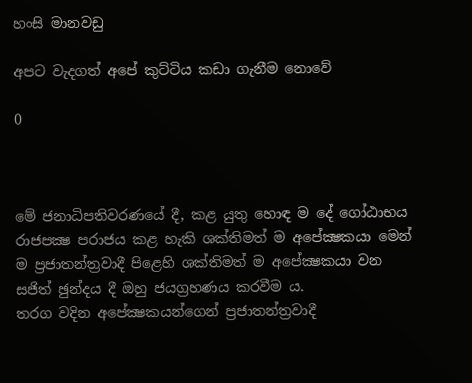හංසි මානවඩු

අපට වැදගත් අපේ කුට්ටිය කඩා ගැනීම නොවේ

0



මේ ජනාධිපතිවරණයේ දී, කළ යුතු හොඳ ම දේ ගෝඨාභය රාජපක්‍ෂ පරාජය කළ හැකි ශක්තිමත් ම අපේක්‍ෂකයා මෙන් ම ප්‍රජාතන්ත්‍රවාදී පිළෙහි ශක්තිමත් ම අපේක්‍ෂකයා වන සජිත් ඡුන්දය දී ඔහු ජයග්‍රහණය කරවීම ය.
තරග වදින අපේක්‍ෂකයන්ගෙන් ප්‍රජාතන්ත්‍රවාදී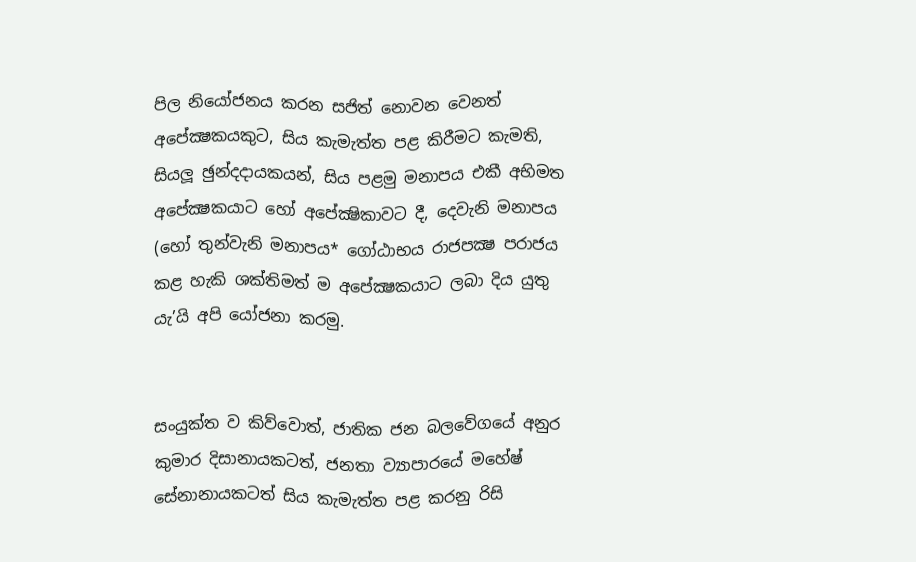පිල නියෝජනය කරන සජිත් නොවන වෙනත් අපේක්‍ෂකයකුට, සිය කැමැත්ත පළ කිරීමට කැමති, සියලූ ඡුන්දදායකයන්, සිය පළමු මනාපය එකී අභිමත අපේක්‍ෂකයාට හෝ අපේක්‍ෂිකාවට දී, දෙවැනි මනාපය (හෝ තුන්වැනි මනාපය* ගෝඨාභය රාජපක්‍ෂ පරාජය කළ හැකි ශක්තිමත් ම අපේක්‍ෂකයාට ලබා දිය යුතු යැ’යි අපි යෝජනා කරමු.


සංයුක්ත ව කිව්වොත්, ජාතික ජන බලවේගයේ අනුර කුමාර දිසානායකටත්, ජනතා ව්‍යාපාරයේ මහේෂ් සේනානායකටත් සිය කැමැත්ත පළ කරනු රිසි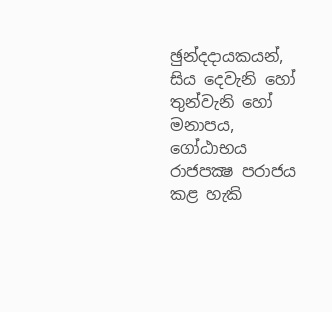ඡුන්දදායකයන්, සිය දෙවැනි හෝ තුන්වැනි හෝ මනාපය, ගෝඨාභය රාජපක්‍ෂ පරාජය කළ හැකි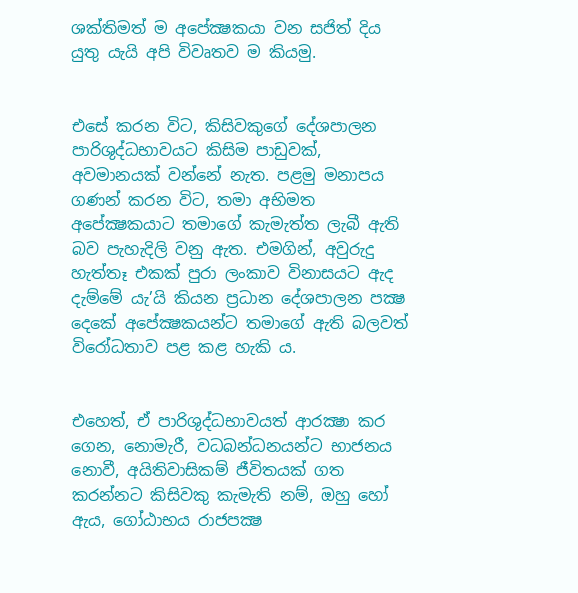ශක්තිමත් ම අපේක්‍ෂකයා වන සජිත් දිය යුතු යැයි අපි විවෘතව ම කියමු.


එසේ කරන විට, කිසිවකුගේ දේශපාලන පාරිශුද්ධභාවයට කිසිම පාඩුවක්, අවමානයක් වන්නේ නැත. පළමු මනාපය ගණන් කරන විට, තමා අභිමත අපේක්‍ෂකයාට තමාගේ කැමැත්ත ලැබී ඇති බව පැහැදිලි වනු ඇත. එමගින්, අවුරුදු හැත්තෑ එකක් පුරා ලංකාව විනාසයට ඇද දැම්මේ යැ’යි කියන ප්‍රධාන දේශපාලන පක්‍ෂ දෙකේ අපේක්‍ෂකයන්ට තමාගේ ඇති බලවත් විරෝධතාව පළ කළ හැකි ය.


එහෙත්, ඒ පාරිශුද්ධභාවයත් ආරක්‍ෂා කර ගෙන, නොමැරී, වධබන්ධනයන්ට භාජනය නොවී, අයිතිවාසිකම් ජීවිතයක් ගත කරන්නට කිසිවකු කැමැති නම්, ඔහු හෝ ඇය, ගෝඨාභය රාජපක්‍ෂ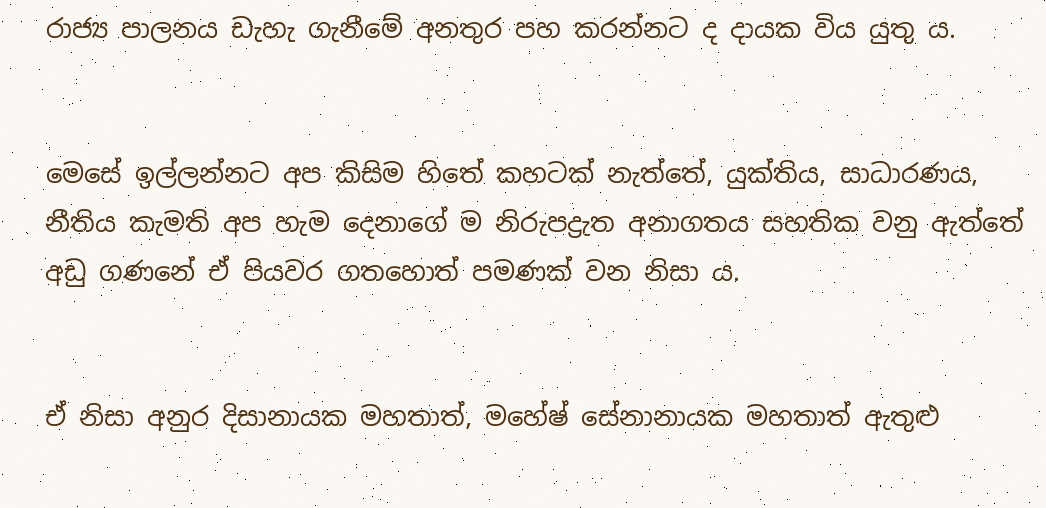රාජ්‍ය පාලනය ඩැහැ ගැනීමේ අනතුර පහ කරන්නට ද දායක විය යුතු ය.


මෙසේ ඉල්ලන්නට අප කිසිම හිතේ කහටක් නැත්තේ, යුක්තිය, සාධාරණය, නීතිය කැමති අප හැම දෙනාගේ ම නිරුපද්‍රැත අනාගතය සහතික වනු ඇත්තේ අඩු ගණනේ ඒ පියවර ගතහොත් පමණක් වන නිසා ය.


ඒ නිසා අනුර දිසානායක මහතාත්, මහේෂ් සේනානායක මහතාත් ඇතුළු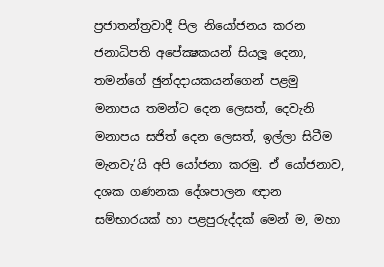ප්‍රජාතන්ත්‍රවාදී පිල නියෝජනය කරන ජනාධිපති අපේක්‍ෂකයන් සියලූ දෙනා, තමන්ගේ ඡුන්දදායකයන්ගෙන් පළමු මනාපය තමන්ට දෙන ලෙසත්, දෙවැනි මනාපය සජිත් දෙන ලෙසත්, ඉල්ලා සිටීම මැනවැ’යි අපි යෝජනා කරමු. ඒ යෝජනාව, දශක ගණනක දේශපාලන ඥාන සම්භාරයක් හා පළපුරුද්දක් මෙන් ම, මහා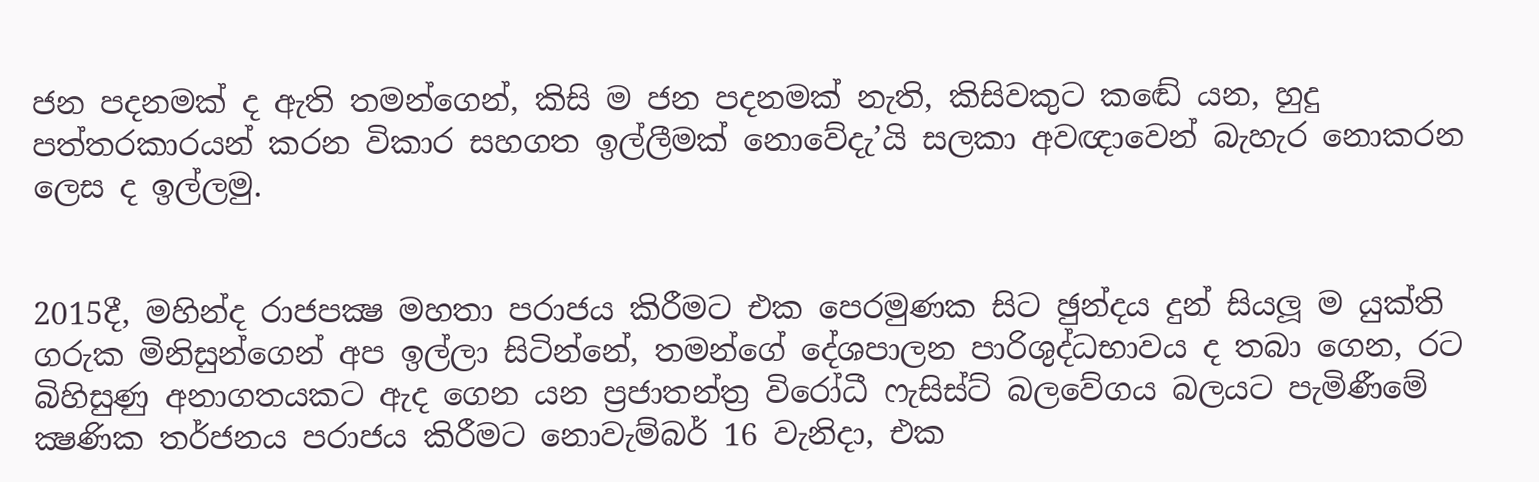ජන පදනමක් ද ඇති තමන්ගෙන්, කිසි ම ජන පදනමක් නැති, කිසිවකුට කඬේ යන, හුදු පත්තරකාරයන් කරන විකාර සහගත ඉල්ලීමක් නොවේදැ’යි සලකා අවඥාවෙන් බැහැර නොකරන ලෙස ද ඉල්ලමු.


2015දී, මහින්ද රාජපක්‍ෂ මහතා පරාජය කිරීමට එක පෙරමුණක සිට ඡුන්දය දුන් සියලූ ම යුක්ති ගරුක මිනිසුන්ගෙන් අප ඉල්ලා සිටින්නේ, තමන්ගේ දේශපාලන පාරිශුද්ධභාවය ද තබා ගෙන, රට බිහිසුණු අනාගතයකට ඇද ගෙන යන ප්‍රජාතන්ත්‍ර විරෝධී ෆැසිස්ට් බලවේගය බලයට පැමිණීමේ ක්‍ෂණික තර්ජනය පරාජය කිරීමට නොවැම්බර් 16 වැනිදා, එක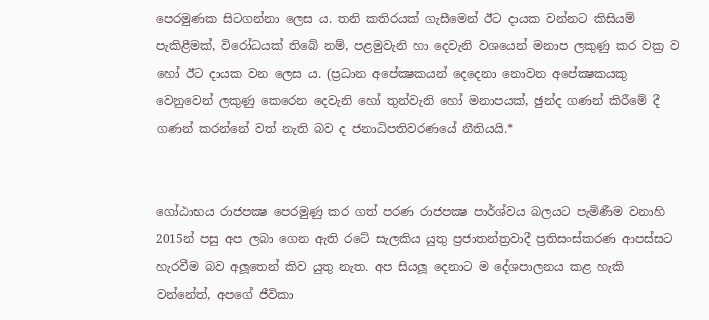පෙරමුණක සිටගන්නා ලෙස ය. තනි කතිරයක් ගැසීමෙන් ඊට දායක වන්නට කිසියම් පැකිළීමක්, විරෝධයක් තිබේ නම්, පළමුවැනි හා දෙවැනි වශයෙන් මනාප ලකුණු කර වක්‍ර ව හෝ ඊට දායක වන ලෙස ය. (ප්‍රධාන අපේක්‍ෂකයන් දෙදෙනා නොවන අපේක්‍ෂකයකු වෙනුවෙන් ලකුණු කෙරෙන දෙවැනි හෝ තුන්වැනි හෝ මනාපයක්, ඡුන්ද ගණන් කිරීමේ දී ගණන් කරන්නේ වත් නැති බව ද ජනාධිපතිවරණයේ නීතියයි.*


ගෝඨාභය රාජපක්‍ෂ පෙරමුණු කර ගත් පරණ රාජපක්‍ෂ පාර්ශ්වය බලයට පැමිණීම වනාහි 2015න් පසු අප ලබා ගෙන ඇති රටේ සැලකිය යුතු ප්‍රජාතන්ත්‍රවාදී ප්‍රතිසංස්කරණ ආපස්සට හැරවීම බව අලූතෙන් කිව යුතු නැත. අප සියලූ දෙනාට ම දේශපාලනය කළ හැකි වන්නේත්, අපගේ ජීවිකා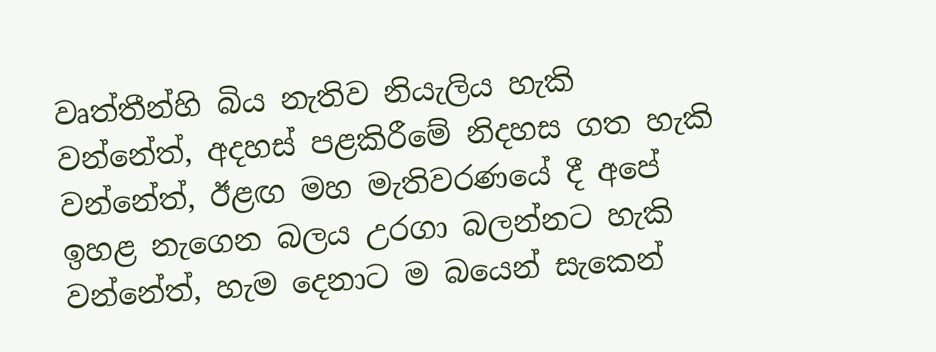වෘත්තීන්හි බිය නැතිව නියැලිය හැකි වන්නේත්, අදහස් පළකිරීමේ නිදහස ගත හැකි වන්නේත්, ඊළඟ මහ මැතිවරණයේ දී අපේ ඉහළ නැගෙන බලය උරගා බලන්නට හැකි වන්නේත්, හැම දෙනාට ම බයෙන් සැකෙන්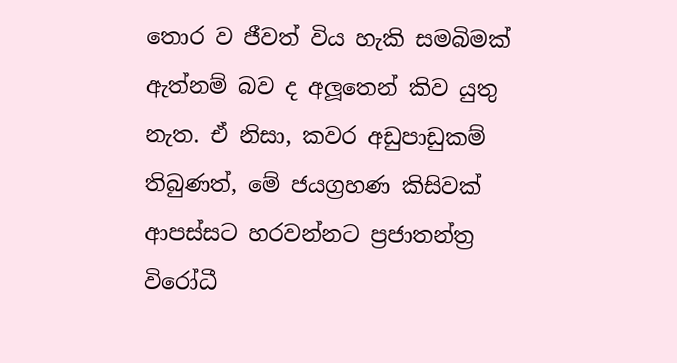තොර ව ජීවත් විය හැකි සමබිමක් ඇත්නම් බව ද අලූතෙන් කිව යුතු නැත. ඒ නිසා, කවර අඩුපාඩුකම් තිබුණත්, මේ ජයග්‍රහණ කිසිවක් ආපස්සට හරවන්නට ප්‍රජාතන්ත්‍ර විරෝධී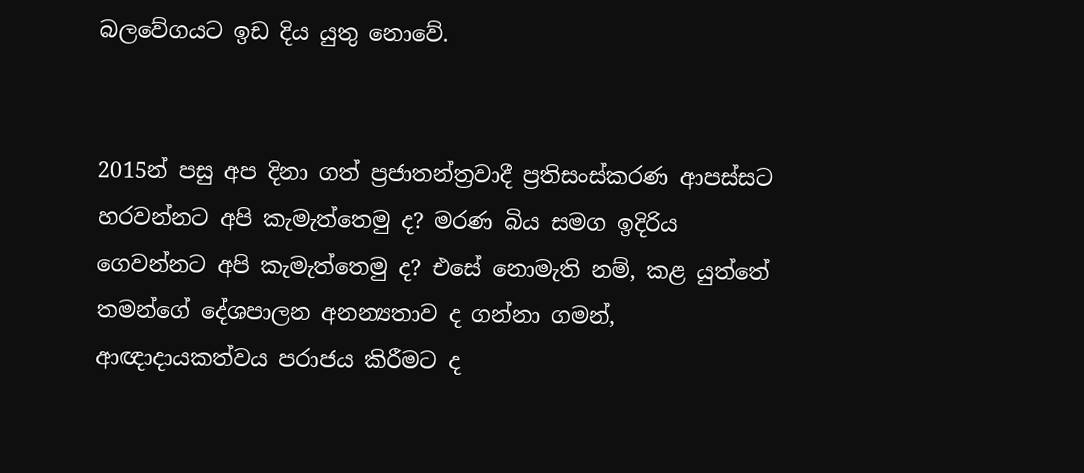බලවේගයට ඉඩ දිය යුතු නොවේ.


2015න් පසු අප දිනා ගත් ප්‍රජාතන්ත්‍රවාදී ප්‍රතිසංස්කරණ ආපස්සට හරවන්නට අපි කැමැත්තෙමු ද? මරණ බිය සමග ඉදිරිය ගෙවන්නට අපි කැමැත්තෙමු ද? එසේ නොමැති නම්, කළ යුත්තේ තමන්ගේ දේශපාලන අනන්‍යතාව ද ගන්නා ගමන්, ආඥාදායකත්වය පරාජය කිරීමට ද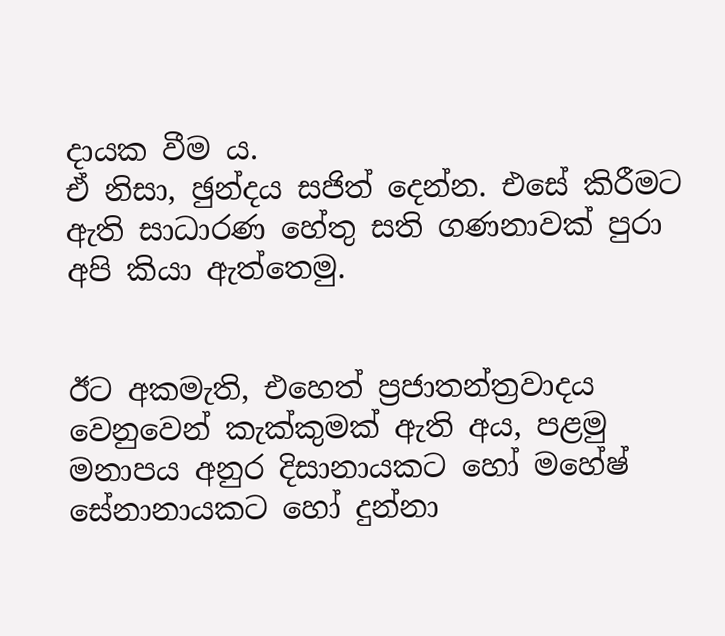දායක වීම ය.
ඒ නිසා, ඡුන්දය සජිත් දෙන්න. එසේ කිරීමට ඇති සාධාරණ හේතු සති ගණනාවක් පුරා අපි කියා ඇත්තෙමු.


ඊට අකමැති, එහෙත් ප්‍රජාතන්ත්‍රවාදය වෙනුවෙන් කැක්කුමක් ඇති අය, පළමු මනාපය අනුර දිසානායකට හෝ මහේෂ් සේනානායකට හෝ දුන්නා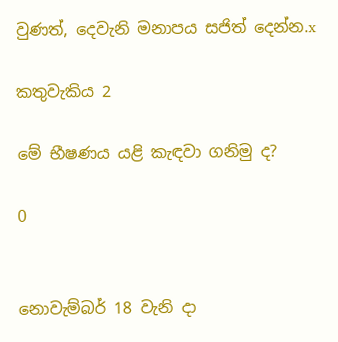වුණත්, දෙවැනි මනාපය සජිත් දෙන්න.x

කතුවැකිය 2

මේ භීෂණය යළි කැඳවා ගනිමු ද?

0


නොවැම්බර් 18 වැනි දා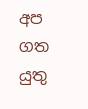අප ගත යුතු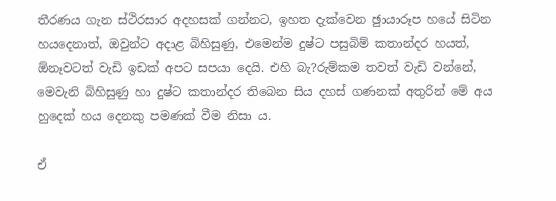තීරණය ගැන ස්ථිරසාර අදහසක් ගන්නට, ඉහත දැක්වෙන ඡුායාරූප හයේ සිටින හයදෙනාත්, ඔවුන්ට අදාළ බිහිසුණු, එමෙන්ම දුෂ්ට පසුබිම් කතාන්දර හයත්, ඕනෑවටත් වැඩි ඉඩක් අපට සපයා දෙයි. එහි බැ?රුම්කම තවත් වැඩි වන්නේ, මෙවැනි බිහිසුණු හා දුෂ්ට කතාන්දර තිබෙන සිය දහස් ගණනක් අතුරින් මේ අය හුදෙක් හය දෙනකු පමණක් වීම නිසා ය.

ඒ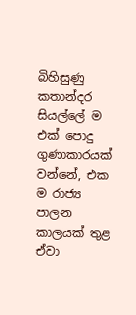බිහිසුණු කතාන්දර සියල්ලේ ම එක් පොදු ගුණාකාරයක් වන්නේ, එක ම රාජ්‍ය පාලන කාලයක් තුළ ඒවා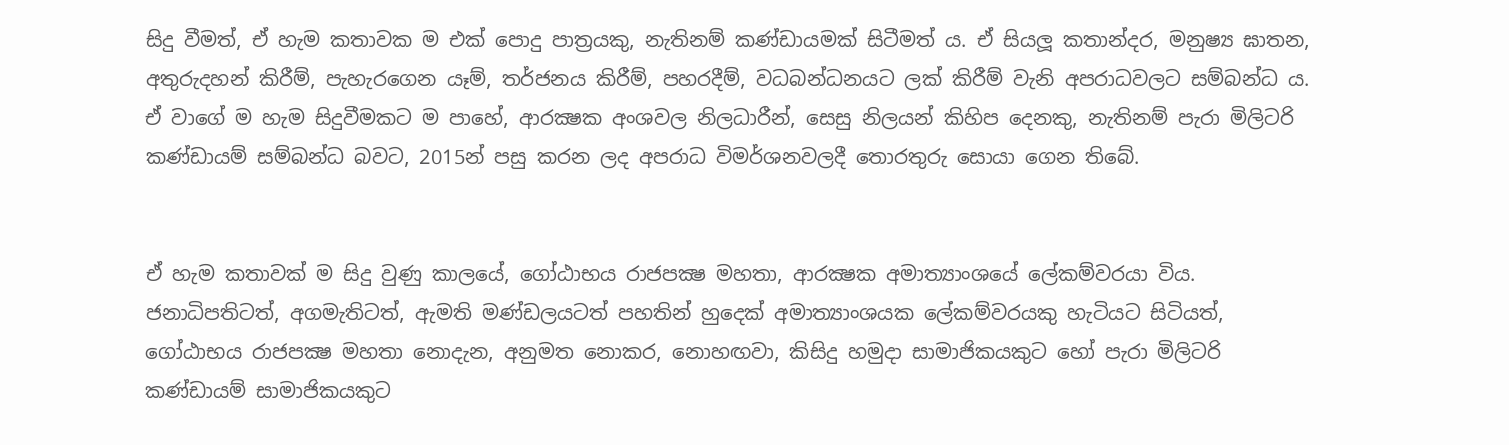සිදු වීමත්, ඒ හැම කතාවක ම එක් පොදු පාත්‍රයකු, නැතිනම් කණ්ඩායමක් සිටීමත් ය. ඒ සියලූ කතාන්දර, මනුෂ්‍ය ඝාතන, අතුරුදහන් කිරීම්, පැහැරගෙන යෑම්, තර්ජනය කිරීම්, පහරදීම්, වධබන්ධනයට ලක් කිරීම් වැනි අපරාධවලට සම්බන්ධ ය. ඒ වාගේ ම හැම සිදුවීමකට ම පාහේ, ආරක්‍ෂක අංශවල නිලධාරීන්, සෙසු නිලයන් කිහිප දෙනකු, නැතිනම් පැරා මිලිටරි කණ්ඩායම් සම්බන්ධ බවට, 2015න් පසු කරන ලද අපරාධ විමර්ශනවලදී තොරතුරු සොයා ගෙන තිබේ.


ඒ හැම කතාවක් ම සිදු වුණු කාලයේ, ගෝඨාභය රාජපක්‍ෂ මහතා, ආරක්‍ෂක අමාත්‍යාංශයේ ලේකම්වරයා විය. ජනාධිපතිටත්, අගමැතිටත්, ඇමති මණ්ඩලයටත් පහතින් හුදෙක් අමාත්‍යාංශයක ලේකම්වරයකු හැටියට සිටියත්, ගෝඨාභය රාජපක්‍ෂ මහතා නොදැන, අනුමත නොකර, නොහඟවා, කිසිදු හමුදා සාමාජිකයකුට හෝ පැරා මිලිටරි කණ්ඩායම් සාමාජිකයකුට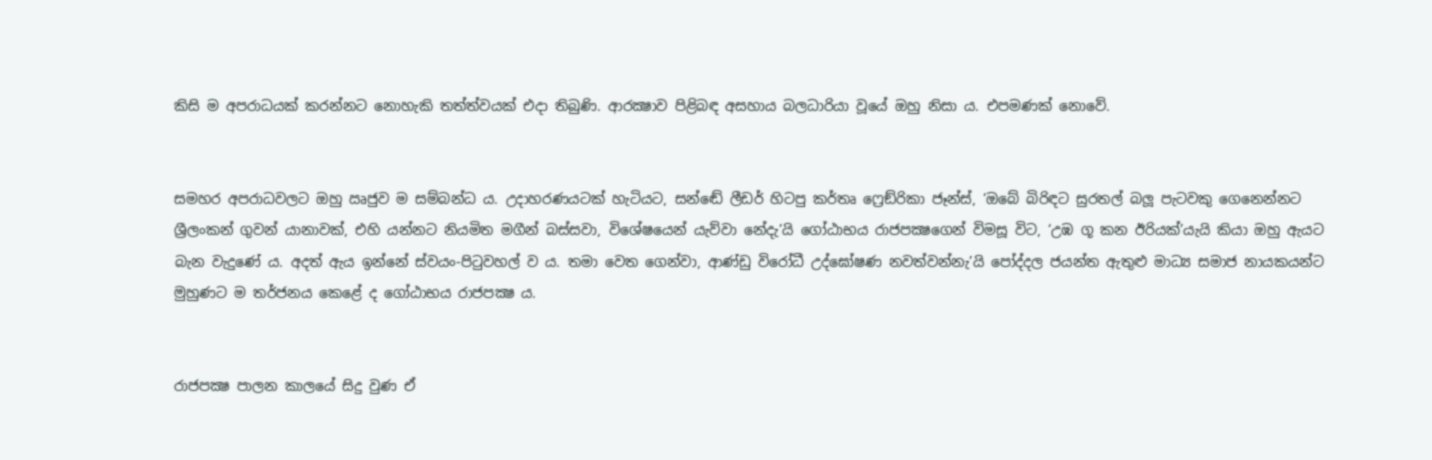කිසි ම අපරාධයක් කරන්නට නොහැකි තත්ත්වයක් එදා තිබුණි. ආරක්‍ෂාව පිළිබඳ අසහාය බලධාරියා වූයේ ඔහු නිසා ය. එපමණක් නොවේ.


සමහර අපරාධවලට ඔහු ඍජුව ම සම්බන්ධ ය. උදාහරණයටක් හැටියට, සන්ඬේ ලීඩර් හිටපු කර්තෘ ෆ්‍රෙඞ්රිකා ජෑන්ස්, ‘ඔබේ බිරිඳට සුරතල් බලූ පැටවකු ගෙනෙන්නට ශ්‍රීලංකන් ගුවන් යානාවක්, එහි යන්නට නියමිත මගීන් බස්සවා, විශේෂයෙන් යැව්වා නේදැ’යි ගෝඨාභය රාජපක්‍ෂගෙන් විමසූ විට, ‘උඹ ගූ කන ඊරියක්’යැයි කියා ඔහු ඇයට බැන වැදුණේ ය. අදත් ඇය ඉන්නේ ස්වයං-පිටුවහල් ව ය. තමා වෙත ගෙන්වා, ආණ්ඩු විරෝධී උද්ඝෝෂණ නවත්වන්නැ’යි පෝද්දල ජයන්ත ඇතුළු මාධ්‍ය සමාජ නායකයන්ට මුහුණට ම තර්ජනය කෙළේ ද ගෝඨාභය රාජපක්‍ෂ ය.


රාජපක්‍ෂ පාලන කාලයේ සිදු වුණ ඒ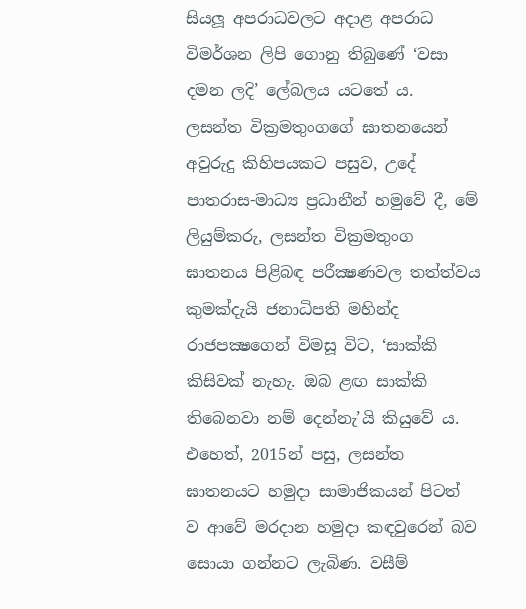සියලූ අපරාධවලට අදාළ අපරාධ විමර්ශන ලිපි ගොනු තිබුණේ ‘වසා දමන ලදි’ ලේබලය යටතේ ය.
ලසන්ත වික්‍රමතුංගගේ ඝාතනයෙන් අවුරුදු කිහිපයකට පසුව, උදේ පාතරාස-මාධ්‍ය ප්‍රධානීන් හමුවේ දී, මේ ලියුම්කරු, ලසන්ත වික්‍රමතුංග ඝාතනය පිළිබඳ පරීක්‍ෂණවල තත්ත්වය කුමක්දැයි ජනාධිපති මහින්ද රාජපක්‍ෂගෙන් විමසූ විට, ‘සාක්කි කිසිවක් නැහැ. ඔබ ළඟ සාක්කි තිබෙනවා නම් දෙන්නැ’යි කියුවේ ය. එහෙත්, 2015න් පසු, ලසන්ත ඝාතනයට හමුදා සාමාජිකයන් පිටත් ව ආවේ මරදාන හමුදා කඳවුරෙන් බව සොයා ගන්නට ලැබිණ. වසීම්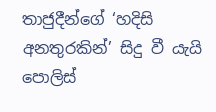තාජුදීන්ගේ ‘හදිසි අනතුරකින්’ සිදු වී යැයි පොලිස්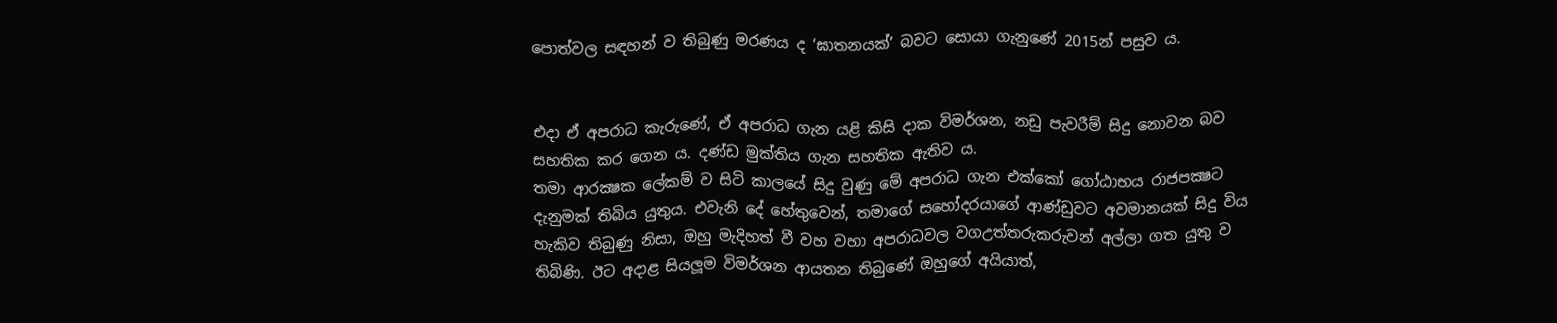පොත්වල සඳහන් ව තිබුණු මරණය ද ‘ඝාතනයක්’ බවට සොයා ගැනුණේ 2015න් පසුව ය.


එදා ඒ අපරාධ කැරුණේ, ඒ අපරාධ ගැන යළි කිසි දාක විමර්ශන, නඩු පැවරීම් සිදු නොවන බව සහතික කර ගෙන ය. දණ්ඩ මුක්තිය ගැන සහතික ඇතිව ය.
තමා ආරක්‍ෂක ලේකම් ව සිටි කාලයේ සිදු වුණු මේ අපරාධ ගැන එක්කෝ ගෝඨාභය රාජපක්‍ෂට දැනුමක් තිබිය යුතුය. එවැනි දේ හේතුවෙන්, තමාගේ සහෝදරයාගේ ආණ්ඩුවට අවමානයක් සිදු විය හැකිව තිබුණු නිසා, ඔහු මැදිහත් වී වහ වහා අපරාධවල වගඋත්තරුකරුවන් අල්ලා ගත යුතු ව තිබිණි. ඊට අදාළ සියලූම විමර්ශන ආයතන තිබුණේ ඔහුගේ අයියාත්,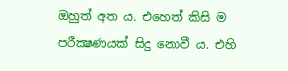ඔහුත් අත ය. එහෙත් කිසි ම පරීක්‍ෂණයක් සිදු නොවී ය. එහි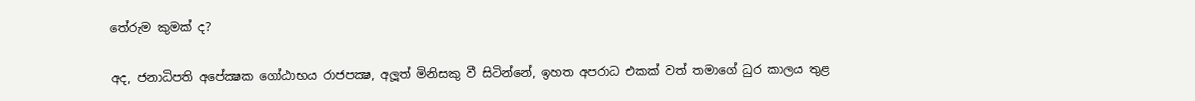තේරුම කුමක් ද?

අද, ජනාධිපති අපේක්‍ෂක ගෝඨාභය රාජපක්‍ෂ, අලූත් මිනිසකු වී සිටින්නේ, ඉහත අපරාධ එකක් වත් තමාගේ ධුර කාලය තුළ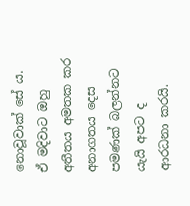නොවූවාක් සේ ය. ඒ මදිවාට ඔහු අතීතය අමතක කර අනාගතය දෙස පමණක් බලන්නට යැයි අපට ද ආරධනා කරයි.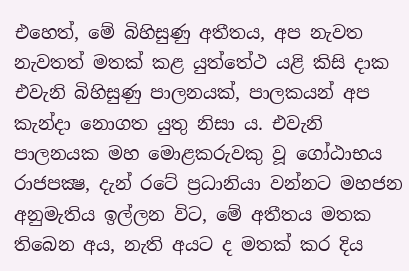එහෙත්, මේ බිහිසුණු අතීතය, අප නැවත නැවතත් මතක් කළ යුත්තේථ යළි කිසි දාක එවැනි බිහිසුණු පාලනයක්, පාලකයන් අප කැන්දා නොගත යුතු නිසා ය. එවැනි පාලනයක මහ මොළකරුවකු වූ ගෝඨාභය රාජපක්‍ෂ, දැන් රටේ ප්‍රධානියා වන්නට මහජන අනුමැතිය ඉල්ලන විට, මේ අතීතය මතක තිබෙන අය, නැති අයට ද මතක් කර දිය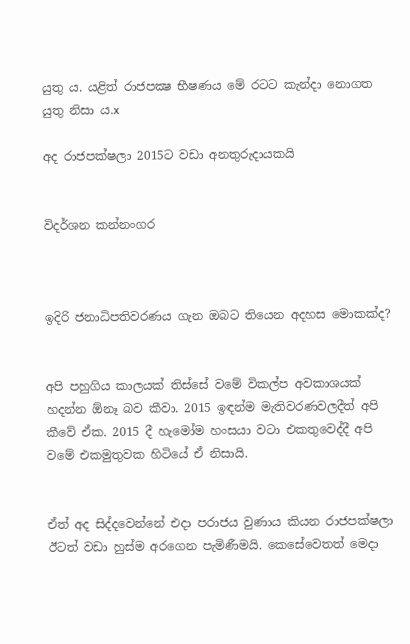යුතු ය. යළිත් රාජපක්‍ෂ භීෂණය මේ රටට කැන්දා නොගත යුතු නිසා ය.x

අද රාජපක්ෂලා 2015ට වඩා අනතුරුදායකයි


විදර්ශන කන්නංගර



ඉදිරි ජනාධිපතිවරණය ගැන ඔබට තියෙන අදහස මොකක්ද?


අපි පහුගිය කාලයක් තිස්සේ වමේ විකල්ප අවකාශයක් හදන්න ඕනෑ බව කීවා. 2015 ඉඳන්ම මැතිවරණවලදීත් අපි කීවේ ඒක. 2015 දී හැමෝම හංසයා වටා එකතුවෙද්දී අපි වමේ එකමුතුවක හිටියේ ඒ නිසායි.


ඒත් අද සිද්දවෙන්නේ එදා පරාජය වුණාය කියන රාජපක්ෂලා ඊටත් වඩා හුස්ම අරගෙන පැමිණීමයි. කෙසේවෙතත් මෙදා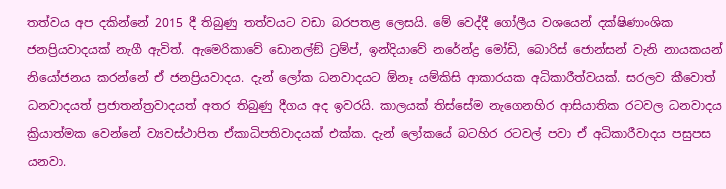තත්වය අප දකින්නේ 2015 දී තිබුණු තත්වයට වඩා බරපතළ ලෙසයි. මේ වෙද්දී ගෝලීය වශයෙන් දක්ෂිණාංශික ජනප්‍රියවාදයක් නැගී ඇවිත්. ඇමෙරිකාවේ ඩොනල්ඞ් ට්‍රම්ප්, ඉන්දියාවේ නරේන්ද්‍ර මෝඩි, බොරිස් ජොන්සන් වැනි නායකයන් නියෝජනය කරන්නේ ඒ ජනප්‍රියවාදය. දැන් ලෝක ධනවාදයට ඕනෑ යම්කිසි ආකාරයක අධිකාරීත්වයක්. සරලව කීවොත් ධනවාදයත් ප්‍රජාතන්ත්‍රවාදයත් අතර තිබුණු දීගය අද ඉවරයි. කාලයක් තිස්සේම නැගෙනහිර ආසියාතික රටවල ධනවාදය ක්‍රියාත්මක වෙන්නේ ව්‍යවස්ථාපිත ඒකාධිපතිවාදයක් එක්ක. දැන් ලෝකයේ බටහිර රටවල් පවා ඒ අධිකාරීවාදය පසුපස යනවා.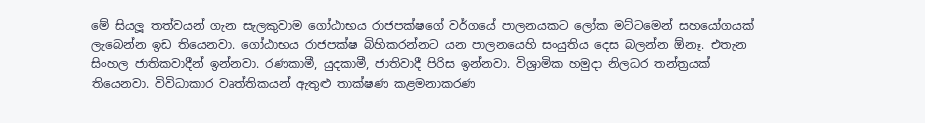මේ සියලූ තත්වයන් ගැන සැලකුවාම ගෝඨාභය රාජපක්ෂගේ වර්ගයේ පාලනයකට ලෝක මට්ටමෙන් සහයෝගයක් ලැබෙන්න ඉඩ තියෙනවා. ගෝඨාභය රාජපක්ෂ බිහිකරන්නට යන පාලනයෙහි සංයුතිය දෙස බලන්න ඕනෑ. එතැන සිංහල ජාතිකවාදීන් ඉන්නවා. රණකාමී, යුදකාමී, ජාතිවාදී පිරිස ඉන්නවා. විශ්‍රාමික හමුදා නිලධර තන්ත්‍රයක් තියෙනවා. විවිධාකාර වෘත්තිකයන් ඇතුළු තාක්ෂණ කළමනාකරණ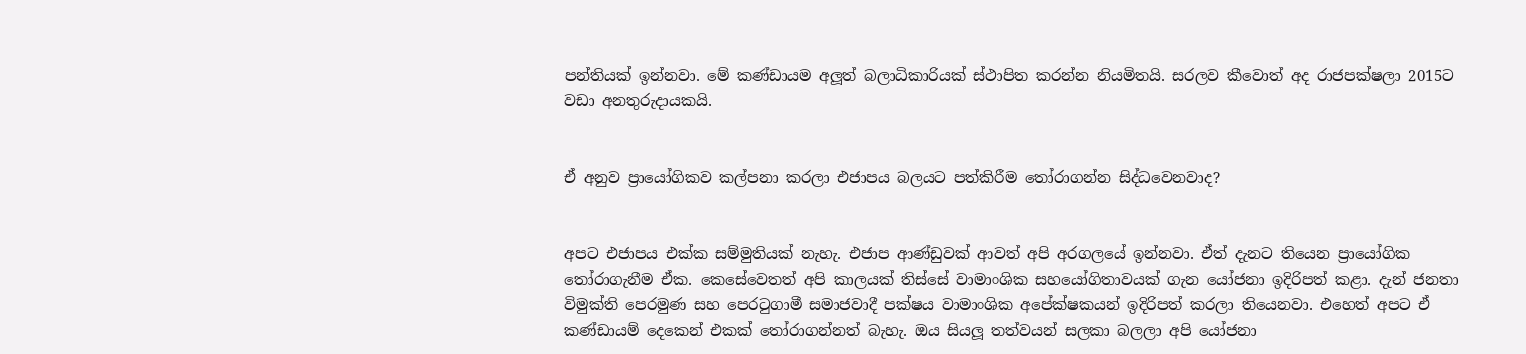පන්තියක් ඉන්නවා. මේ කණ්ඩායම අලූත් බලාධිකාරියක් ස්ථාපිත කරන්න නියමිතයි. සරලව කීවොත් අද රාජපක්ෂලා 2015ට වඩා අනතුරුදායකයි.


ඒ අනුව ප්‍රායෝගිකව කල්පනා කරලා එජාපය බලයට පත්කිරීම තෝරාගන්න සිද්ධවෙනවාද?


අපට එජාපය එක්ක සම්මුතියක් නැහැ. එජාප ආණ්ඩුවක් ආවත් අපි අරගලයේ ඉන්නවා. ඒත් දැනට තියෙන ප්‍රායෝගික තෝරාගැනීම ඒක. කෙසේවෙතත් අපි කාලයක් තිස්සේ වාමාංශික සහයෝගිතාවයක් ගැන යෝජනා ඉදිරිපත් කළා. දැන් ජනතා විමුක්ති පෙරමුණ සහ පෙරටුගාමී සමාජවාදී පක්ෂය වාමාංශික අපේක්ෂකයන් ඉදිරිපත් කරලා තියෙනවා. එහෙත් අපට ඒ කණ්ඩායම් දෙකෙන් එකක් තෝරාගන්නත් බැහැ. ඔය සියලූ තත්වයන් සලකා බලලා අපි යෝජනා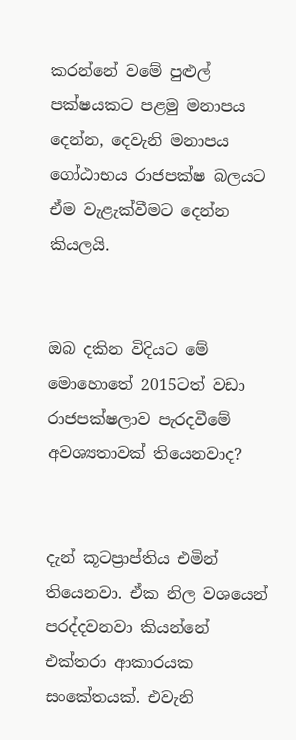කරන්නේ වමේ පුළුල් පක්ෂයකට පළමු මනාපය දෙන්න, දෙවැනි මනාපය ගෝඨාභය රාජපක්ෂ බලයට ඒම වැළැක්වීමට දෙන්න කියලයි.


ඔබ දකින විදියට මේ මොහොතේ 2015ටත් වඩා රාජපක්ෂලාව පැරදවීමේ අවශ්‍යතාවක් තියෙනවාද?


දැන් කූටප්‍රාප්තිය එමින් තියෙනවා. ඒක නිල වශයෙන් පරද්දවනවා කියන්නේ එක්තරා ආකාරයක සංකේතයක්. එවැනි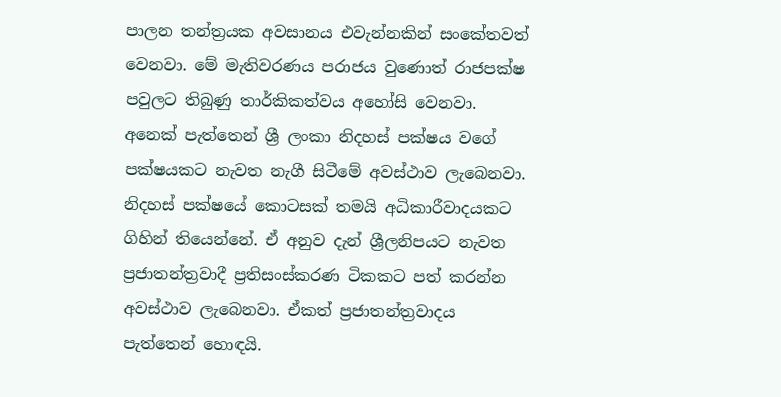පාලන තන්ත්‍රයක අවසානය එවැන්නකින් සංකේතවත් වෙනවා. මේ මැතිවරණය පරාජය වුණොත් රාජපක්ෂ පවුලට තිබුණු තාර්කිකත්වය අහෝසි වෙනවා. අනෙක් පැත්තෙන් ශ්‍රී ලංකා නිදහස් පක්ෂය වගේ පක්ෂයකට නැවත නැගී සිටීමේ අවස්ථාව ලැබෙනවා. නිදහස් පක්ෂයේ කොටසක් තමයි අධිකාරීවාදයකට ගිහින් තියෙන්නේ. ඒ අනුව දැන් ශ්‍රීලනිපයට නැවත ප්‍රජාතන්ත්‍රවාදී ප්‍රතිසංස්කරණ ටිකකට පත් කරන්න අවස්ථාව ලැබෙනවා. ඒකත් ප්‍රජාතන්ත්‍රවාදය පැත්තෙන් හොඳයි.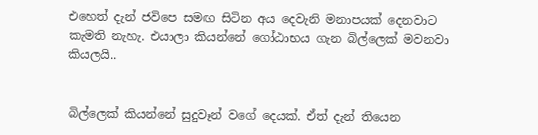එහෙත් දැන් ජවිපෙ සමඟ සිටින අය දෙවැනි මනාපයක් දෙනවාට කැමති නැහැ. එයාලා කියන්නේ ගෝඨාභය ගැන බිල්ලෙක් මවනවා කියලයි..


බිල්ලෙක් කියන්නේ සුදුවෑන් වගේ දෙයක්. ඒත් දැන් තියෙන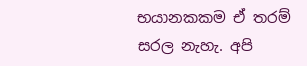භයානකකම ඒ තරම් සරල නැහැ. අපි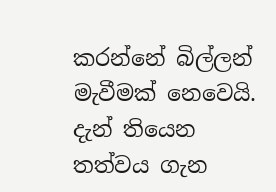කරන්නේ බිල්ලන් මැවීමක් නෙවෙයි. දැන් තියෙන තත්වය ගැන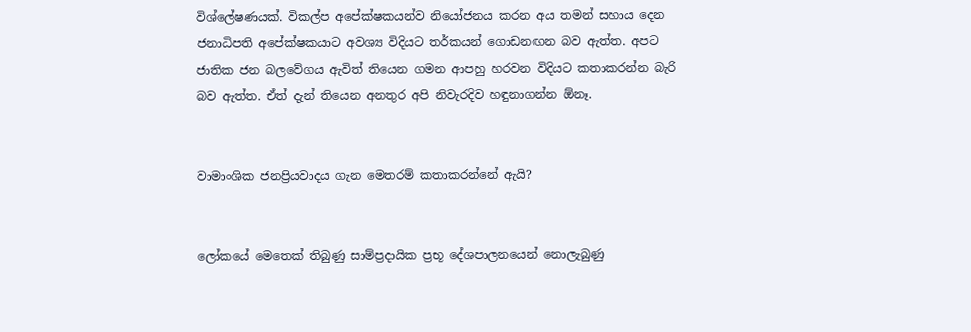විශ්ලේෂණයක්. විකල්ප අපේක්ෂකයන්ව නියෝජනය කරන අය තමන් සහාය දෙන ජනාධිපති අපේක්ෂකයාට අවශ්‍ය විදියට තර්කයන් ගොඩනඟන බව ඇත්ත. අපට ජාතික ජන බලවේගය ඇවිත් තියෙන ගමන ආපහු හරවන විදියට කතාකරන්න බැරි බව ඇත්ත. ඒත් දැන් තියෙන අනතුර අපි නිවැරදිව හඳුනාගන්න ඕනෑ.


වාමාංශික ජනප්‍රියවාදය ගැන මෙතරම් කතාකරන්නේ ඇයි?


ලෝකයේ මෙතෙක් තිබුණු සාම්ප්‍රදායික ප්‍රභූ දේශපාලනයෙන් නොලැබුණු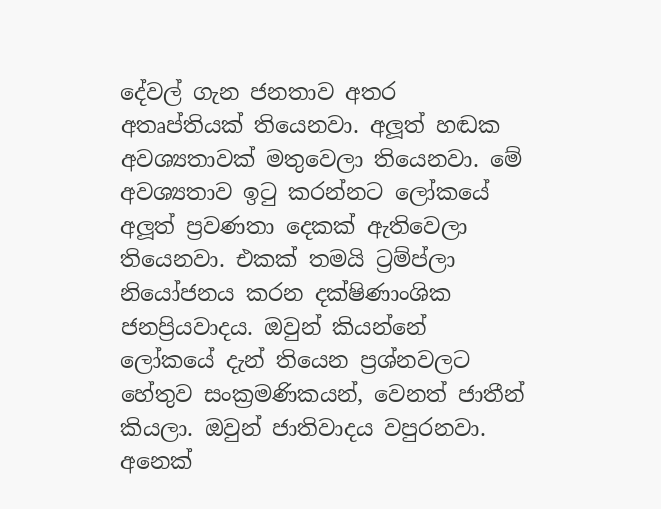දේවල් ගැන ජනතාව අතර අතෘප්තියක් තියෙනවා. අලූත් හඬක අවශ්‍යතාවක් මතුවෙලා තියෙනවා. මේ අවශ්‍යතාව ඉටු කරන්නට ලෝකයේ අලූත් ප්‍රවණතා දෙකක් ඇතිවෙලා තියෙනවා. එකක් තමයි ට්‍රම්ප්ලා නියෝජනය කරන දක්ෂිණාංශික ජනප්‍රියවාදය. ඔවුන් කියන්නේ ලෝකයේ දැන් තියෙන ප්‍රශ්නවලට හේතුව සංක්‍රමණිකයන්, වෙනත් ජාතීන් කියලා. ඔවුන් ජාතිවාදය වපුරනවා. අනෙක්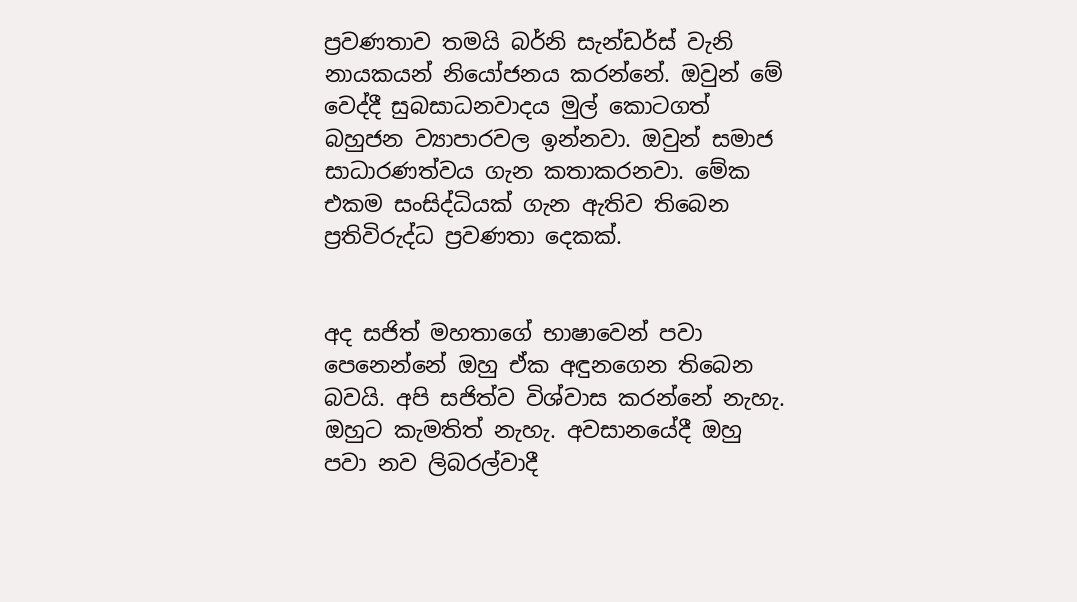ප්‍රවණතාව තමයි බර්නි සැන්ඩර්ස් වැනි නායකයන් නියෝජනය කරන්නේ. ඔවුන් මේ වෙද්දී සුබසාධනවාදය මුල් කොටගත් බහුජන ව්‍යාපාරවල ඉන්නවා. ඔවුන් සමාජ සාධාරණත්වය ගැන කතාකරනවා. මේක එකම සංසිද්ධියක් ගැන ඇතිව තිබෙන ප්‍රතිවිරුද්ධ ප්‍රවණතා දෙකක්.


අද සජිත් මහතාගේ භාෂාවෙන් පවා පෙනෙන්නේ ඔහු ඒක අඳුනගෙන තිබෙන බවයි. අපි සජිත්ව විශ්වාස කරන්නේ නැහැ. ඔහුට කැමතිත් නැහැ. අවසානයේදී ඔහු පවා නව ලිබරල්වාදී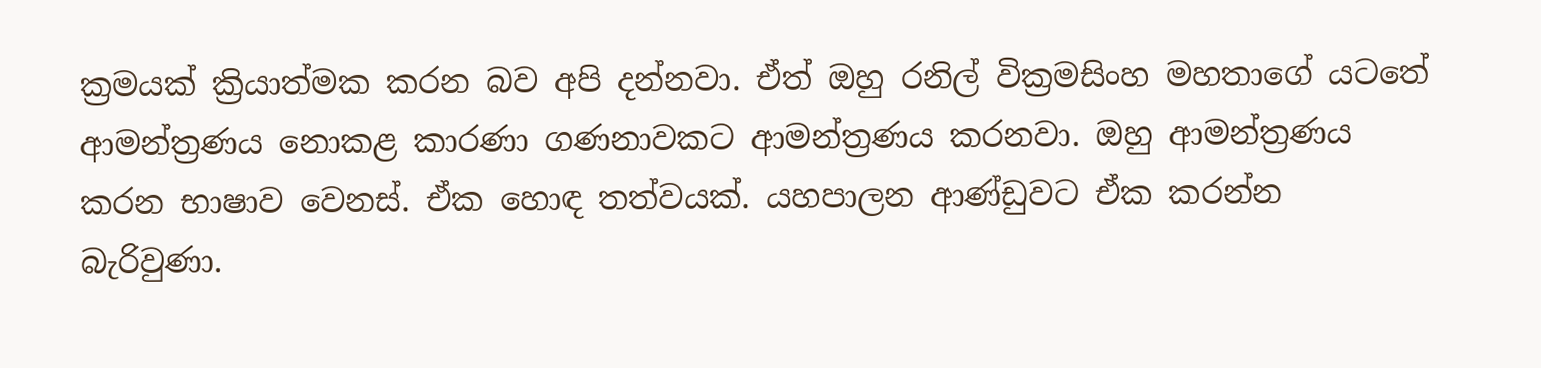ක්‍රමයක් ක්‍රියාත්මක කරන බව අපි දන්නවා. ඒත් ඔහු රනිල් වික්‍රමසිංහ මහතාගේ යටතේ ආමන්ත්‍රණය නොකළ කාරණා ගණනාවකට ආමන්ත්‍රණය කරනවා. ඔහු ආමන්ත්‍රණය කරන භාෂාව වෙනස්. ඒක හොඳ තත්වයක්. යහපාලන ආණ්ඩුවට ඒක කරන්න බැරිවුණා.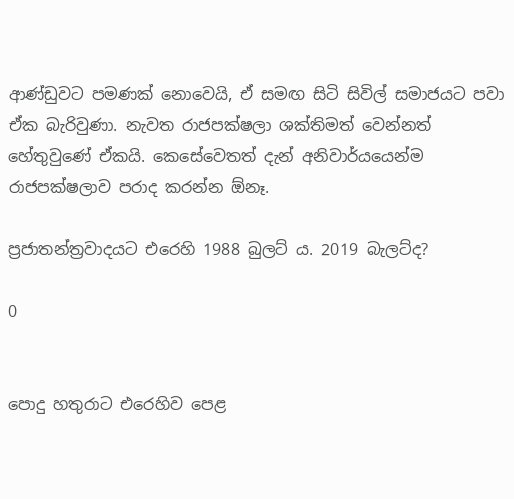ආණ්ඩුවට පමණක් නොවෙයි, ඒ සමඟ සිටි සිවිල් සමාජයට පවා ඒක බැරිවුණා. නැවත රාජපක්ෂලා ශක්තිමත් වෙන්නත් හේතුවුණේ ඒකයි. කෙසේවෙතත් දැන් අනිවාර්යයෙන්ම රාජපක්ෂලාව පරාද කරන්න ඕනෑ.

ප්‍රජාතන්ත්‍රවාදයට එරෙහි 1988 බුලට් ය. 2019 බැලට්ද?

0


පොදු හතුරාට එරෙහිව පෙළ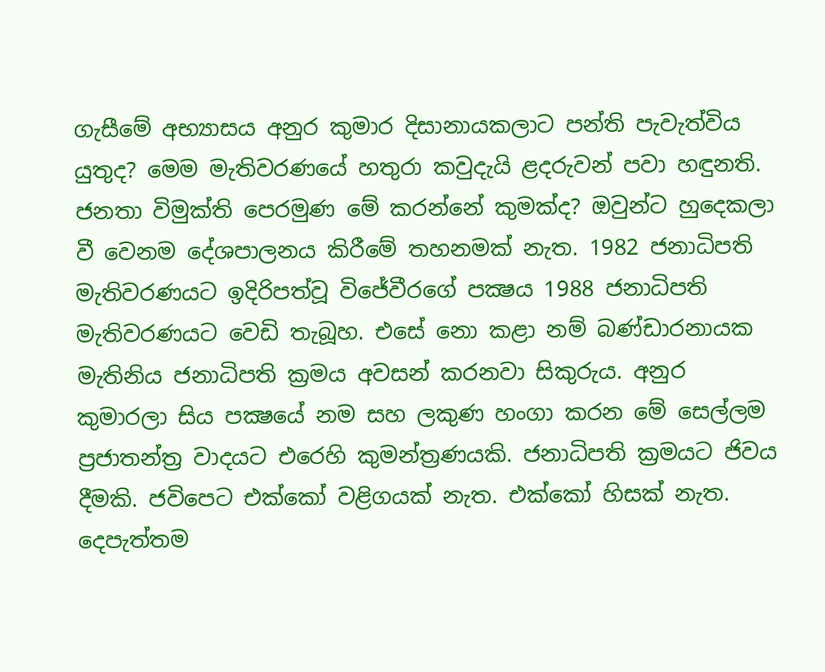ගැසීමේ අභ්‍යාසය අනුර කුමාර දිසානායකලාට පන්ති පැවැත්විය යුතුද? මෙම මැතිවරණයේ හතුරා කවුදැයි ළදරුවන් පවා හඳුනති. ජනතා විමුක්ති පෙරමුණ මේ කරන්නේ කුමක්ද? ඔවුන්ට හුදෙකලා වී වෙනම දේශපාලනය කිරීමේ තහනමක් නැත. 1982 ජනාධිපති මැතිවරණයට ඉදිරිපත්වූ විජේවීරගේ පක්‍ෂය 1988 ජනාධිපති මැතිවරණයට වෙඩි තැබූහ. එසේ නො කළා නම් බණ්ඩාරනායක මැතිනිය ජනාධිපති ක්‍රමය අවසන් කරනවා සිකුරුය. අනුර කුමාරලා සිය පක්‍ෂයේ නම සහ ලකුණ හංගා කරන මේ සෙල්ලම ප්‍රජාතන්ත්‍ර වාදයට එරෙහි කුමන්ත්‍රණයකි. ජනාධිපති ක්‍රමයට ජිවය දීමකි. ජවිපෙට එක්කෝ වළිගයක් නැත. එක්කෝ හිසක් නැත. දෙපැත්තම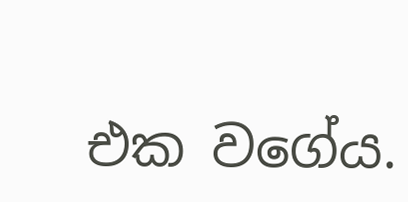එක වගේය.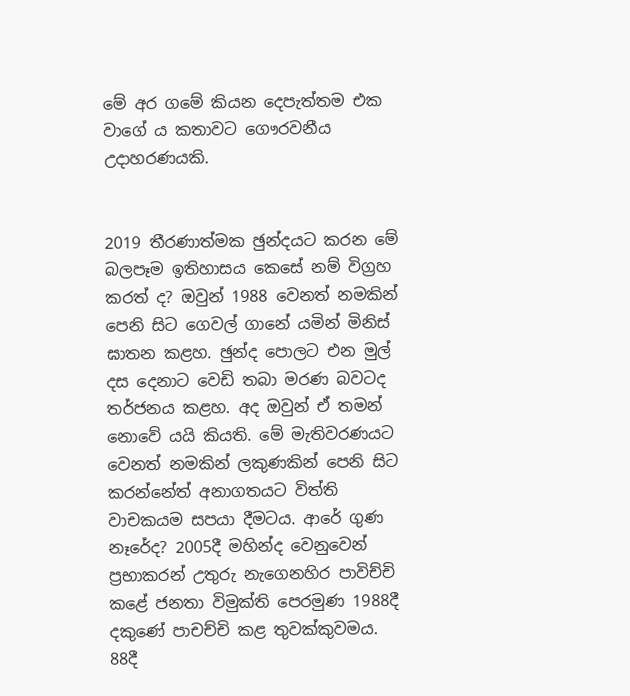මේ අර ගමේ කියන දෙපැත්තම එක වාගේ ය කතාවට ගෞරවනීය උදාහරණයකි.


2019 තීරණාත්මක ඡුන්දයට කරන මේ බලපෑම ඉතිහාසය කෙසේ නම් විග්‍රහ කරත් ද? ඔවුන් 1988 වෙනත් නමකින් පෙනි සිට ගෙවල් ගානේ යමින් මිනිස් ඝාතන කළහ. ඡුන්ද පොලට එන මුල් දස දෙනාට වෙඩි තබා මරණ බවටද තර්ජනය කළහ. අද ඔවුන් ඒ තමන් නොවේ යයි කියති. මේ මැතිවරණයට වෙනත් නමකින් ලකුණකින් පෙනි සිට කරන්නේත් අනාගතයට විත්ති වාචකයම සපයා දීමටය. ආරේ ගුණ නෑරේද? 2005දී මහින්ද වෙනුවෙන් ප්‍රභාකරන් උතුරු නැගෙනහිර පාවිච්චි කළේ ජනතා විමුක්ති පෙරමුණ 1988දී දකුණේ පාචච්චි කළ තුවක්කුවමය. 88දී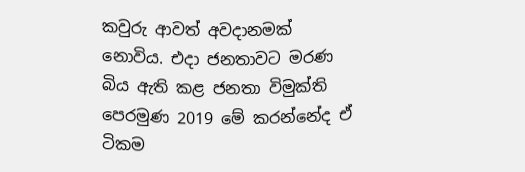කවුරු ආවත් අවදානමක් නොවිය. එදා ජනතාවට මරණ බිය ඇති කළ ජනතා විමුක්ති පෙරමුණ 2019 මේ කරන්නේද ඒ ටිකම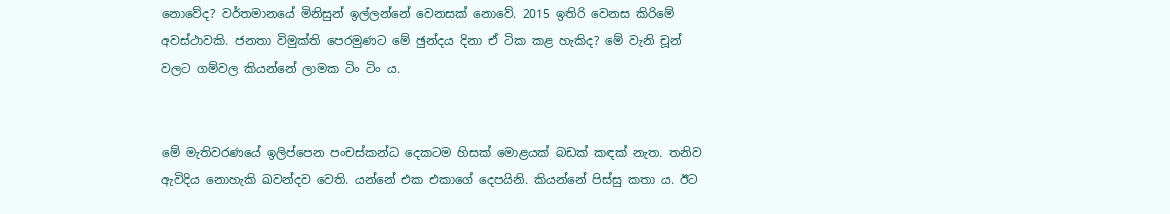නොවේද? වර්තමානයේ මිනිසුන් ඉල්ලන්නේ වෙනසක් නොවේ. 2015 ඉතිරි වෙනස කිරිමේ අවස්ථාවකි. ජනතා විමුක්ති පෙරමුණට මේ ඡුන්දය දිනා ඒ ටික කළ හැකිද? මේ වැනි චූන් වලට ගම්වල කියන්නේ ලාමක ටිං ටිං ය.


මේ මැතිවරණයේ ඉලිප්පෙන පංචස්කන්ධ දෙකටම හිසක් මොළයක් බඩක් කඳක් නැත. තනිව ඇවිදිය නොහැකි ඛවන්දව වෙති. යන්නේ එක එකාගේ දෙපයිනි. කියන්නේ පිස්සු කතා ය. ඊට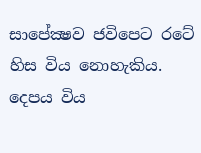සාපේක්‍ෂව ජවිපෙට රටේ හිස විය නොහැකිය. දෙපය විය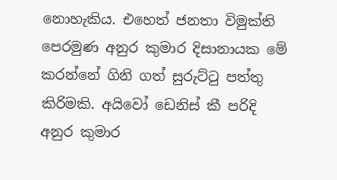නොහැකිය. එහෙත් ජනතා විමුක්ති පෙරමුණ අනුර කුමාර දිසානායක මේ කරන්නේ ගිනි ගත් සුරුට්ටු පත්තු කිරිමකි. අයිවෝ ඩෙනිස් කී පරිදි අනුර කුමාර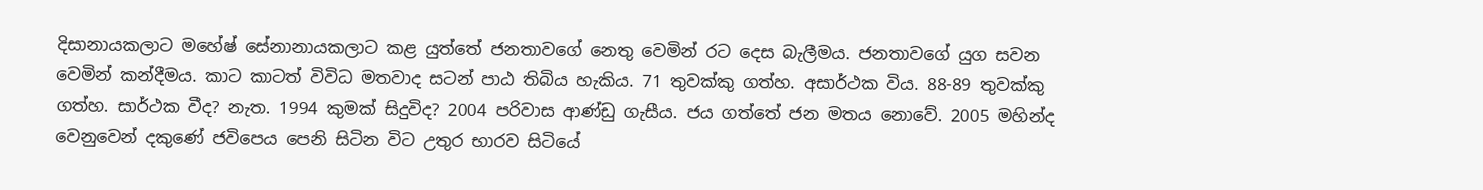දිසානායකලාට මහේෂ් සේනානායකලාට කළ යුත්තේ ජනතාවගේ නෙතු වෙමින් රට දෙස බැලීමය. ජනතාවගේ යුග සවන වෙමින් කන්දීමය. කාට කාටත් විවිධ මතවාද සටන් පාඨ තිබිය හැකිය. 71 තුවක්කු ගත්හ. අසාර්ථක විය. 88-89 තුවක්කු ගත්හ. සාර්ථක වීද? නැත. 1994 කුමක් සිදුවිද? 2004 පරිවාස ආණ්ඩු ගැසීය. ජය ගත්තේ ජන මතය නොවේ. 2005 මහින්ද වෙනුවෙන් දකුණේ ජවිපෙය පෙනි සිටින විට උතුර භාරව සිටියේ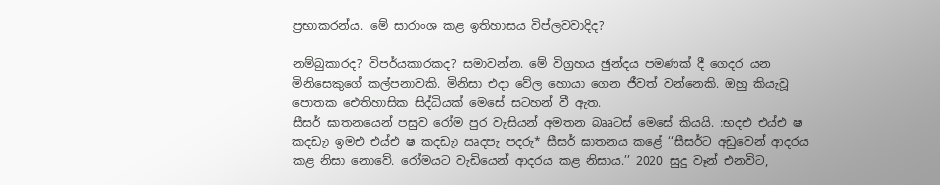ප්‍රභාකරන්ය. මේ සාරාංශ කළ ඉතිහාසය විප්ලවවාදිද?

නම්බුකාරද? විපර්යකාරකද? සමාවන්න. මේ විග්‍රහය ඡුන්දය පමණක් දී ගෙදර යන මිනිසෙකුගේ කල්පනාවකි. මිනිසා එදා වේල හොයා ගෙන ජීවත් වන්නෙකි. ඔහු කියැවූ පොතක ඓතිහාසික සිද්ධියක් මෙසේ සටහන් වී ඇත.
සීසර් ඝාතනයෙන් පසුව රෝම පුර වැසියන් අමතන බෲටස් මෙසේ කියයි. :භදඑ එය්එ ෂ කදඩැා ඉමඑ එය්එ ෂ කදඩැා ඍදපැ පදරු* සීසර් ඝාතනය කළේ ‘‘සීසර්ට අඩුවෙන් ආදරය කළ නිසා නොවේ. රෝමයට වැඩියෙන් ආදරය කළ නිසාය.’’ 2020 සුදු වෑන් එනවිට,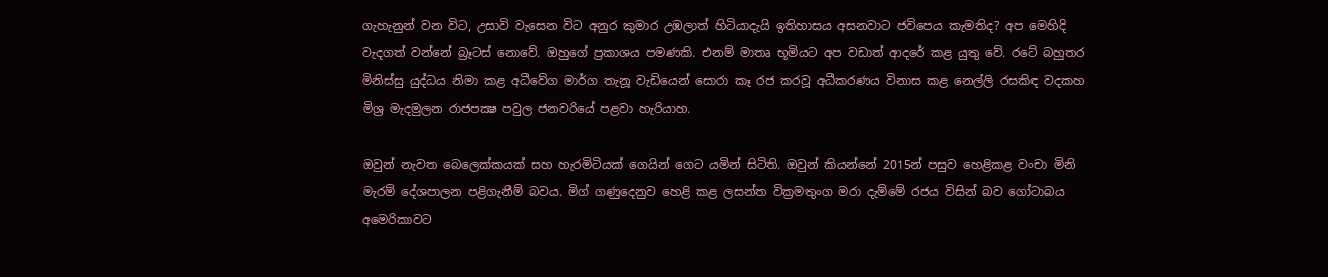ගැහැනුන් වන විට, උසාවි වැසෙන විට අනුර කුමාර උඹලාත් හිටියාදැයි ඉතිහාසය අසනවාට ජවිපෙය කැමතිද? අප මෙහිදි වැදගත් වන්නේ බ්‍රෑටස් නොවේ. ඔහුගේ ප්‍රකාශය පමණකි. එනම් මාතෘ භූමියට අප වඩාත් ආදරේ කළ යුතු වේ. රටේ බහුතර මිනිස්සු යුද්ධය නිමා කළ අධීවේග මාර්ග තැනූ වැඩියෙන් සොරා කෑ රජ කරවූ අධීකරණය විනාස කළ නෙල්ලි රසකිඳ වදකහ මිශ්‍ර මැදමුලන රාජපක්‍ෂ පවුල ජනවරියේ පළවා හැරියාහ.

ඔවුන් නැවත බෙලෙක්කයක් සහ හැරමිටියක් ගෙයින් ගෙට යමින් සිටිති. ඔවුන් කියන්නේ 2015න් පසුව හෙළිකළ වංචා මිනි මැරම් දේශපාලන පළිගැනීම් බවය. මිග් ගණුදෙනුව හෙළි කළ ලසන්ත වික්‍රමතුංග මරා දැම්මේ රජය විසින් බව ගෝටාබය අමෙරිකාවට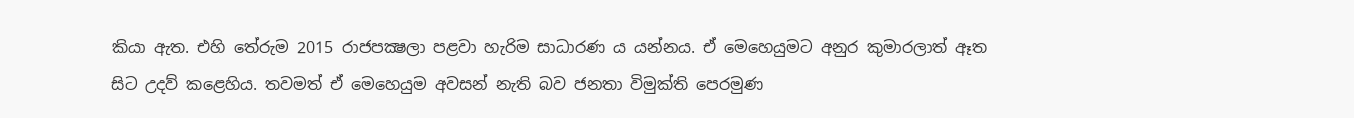කියා ඇත. එහි තේරුම 2015 රාජපක්‍ෂලා පළවා හැරිම සාධාරණ ය යන්නය. ඒ මෙහෙයුමට අනුර කුමාරලාත් ඈත සිට උදව් කළෙහිය. තවමත් ඒ මෙහෙයුම අවසන් නැති බව ජනතා විමුක්ති පෙරමුණ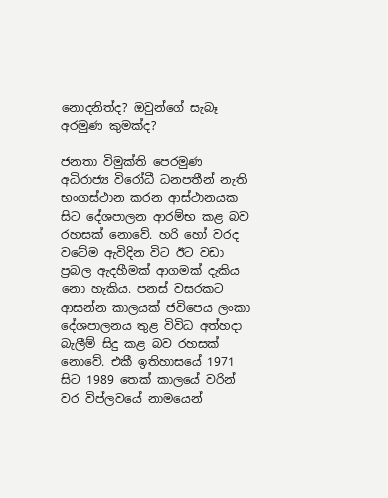නොදනිත්ද? ඔවුන්ගේ සැබෑ අරමුණ කුමක්ද?

ජනතා විමුක්ති පෙරමුණ අධිරාජ්‍ය විරෝධී ධනපතීන් නැති භංගස්ථාන කරන ආස්ථානයක සිට දේශපාලන ආරම්භ කළ බව රහසක් නොවේ. හරි හෝ වරද වටේම ඇවිදින විට ඊට වඩා ප්‍රබල ඇදහීමක් ආගමක් දැකිය නො හැකිය. පනස් වසරකට ආසන්න කාලයක් ජවිපෙය ලංකා දේශපාලනය තුළ විවිධ අත්හදා බැලීම් සිදු කළ බව රහසක් නොවේ. එකී ඉතිහාසයේ 1971 සිට 1989 තෙක් කාලයේ වරින් වර විප්ලවයේ නාමයෙන්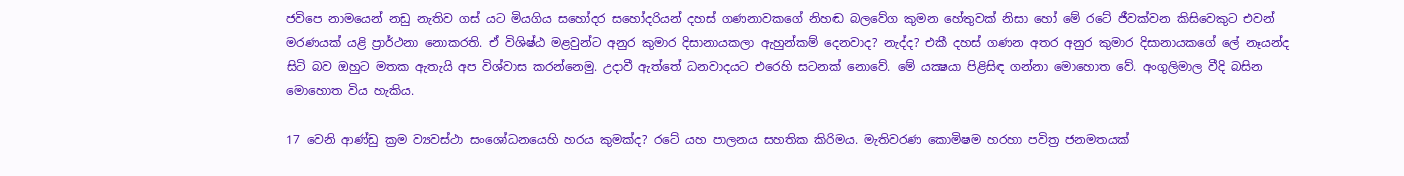ජවිපෙ නාමයෙන් නඩු නැතිව ගස් යට මියගිය සහෝදර සහෝදරියන් දහස් ගණනාවකගේ නිහඬ බලවේග කුමන හේතුවක් නිසා හෝ මේ රටේ ජීවක්වන කිසිවෙකුට එවන් මරණයක් යළි ප්‍රාර්ථනා නොකරති. ඒ විශිෂ්ඨ මළවුන්ට අනුර කුමාර දිසානායකලා ඇහුන්කම් දෙනවාද? නැද්ද? එකී දහස් ගණන අතර අනුර කුමාර දිසානායකගේ ලේ නෑයන්ද සිටි බව ඔහුට මතක ඇතැයි අප විශ්වාස කරන්නෙමු. උදාවී ඇත්තේ ධනවාදයට එරෙහි සටනක් නොවේ. මේ යක්‍ෂයා පිළිසිඳ ගන්නා මොහොත වේ. අංගුලිමාල වීදි බසින මොහොත විය හැකිය.

17 වෙනි ආණ්ඩු ක්‍රම ව්‍යවස්ථා සංශෝධනයෙහි හරය කුමක්ද? රටේ යහ පාලනය සහතික කිරිමය. මැතිවරණ කොමිෂම හරහා පවිත්‍ර ජනමතයක්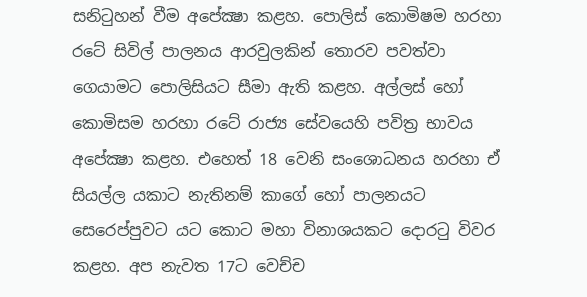සනිටුහන් වීම අපේක්‍ෂා කළහ. පොලිස් කොමිෂම හරහා රටේ සිවිල් පාලනය ආරවුලකින් තොරව පවත්වා ගෙයාමට පොලිසියට සීමා ඇති කළහ. අල්ලස් හෝ කොමිසම හරහා රටේ රාජ්‍ය සේවයෙහි පවිත්‍ර භාවය අපේක්‍ෂා කළහ. එහෙත් 18 වෙනි සංශොධනය හරහා ඒ සියල්ල යකාට නැතිනම් කාගේ හෝ පාලනයට සෙරෙප්පුවට යට කොට මහා විනාශයකට දොරටු විවර කළහ. අප නැවත 17ට වෙච්ච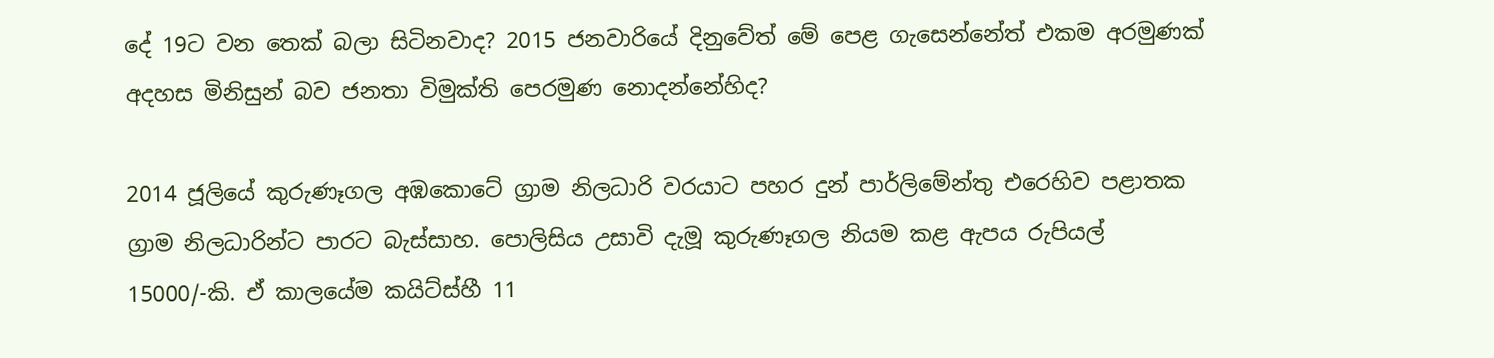දේ 19ට වන තෙක් බලා සිටිනවාද? 2015 ජනවාරියේ දිනුවේත් මේ පෙළ ගැසෙන්නේත් එකම අරමුණක් අදහස මිනිසුන් බව ජනතා විමුක්ති පෙරමුණ නොදන්නේහිද?

2014 ජූලියේ කුරුණෑගල අඹකොටේ ග්‍රාම නිලධාරි වරයාට පහර දුන් පාර්ලිමේන්තු එරෙහිව පළාතක ග්‍රාම නිලධාරින්ට පාරට බැස්සාහ. පොලිසිය උසාවි දැමූ කුරුණෑගල නියම කළ ඇපය රුපියල් 15000/-කි. ඒ කාලයේම කයිට්ස්හී 11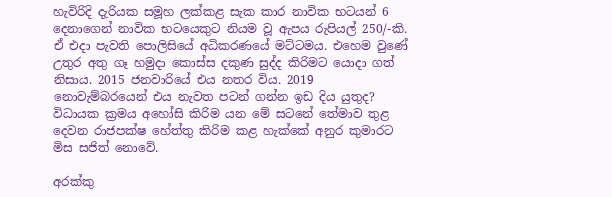හැවිරිදි දැරියක සමූහ ලක්කළ සැක කාර නාවික භටයන් 6 දෙනාගෙන් නාවික භටයෙකුට නියම වූ ඇපය රුපියල් 250/-කි. ඒ එදා පැවති පොලිසියේ අධිකරණයේ මට්ටමය. එහෙම වුණේ උතුර අතු ගෑ හමුදා කොස්ස දකුණ සුද්ද කිරිමට යොදා ගත් නිසාය. 2015 ජනවාරියේ එය නතර විය. 2019 නොවැම්බරයෙන් එය නැවත පටන් ගන්න ඉඩ දිය යුතුද? විධායක ක්‍රමය අහෝසි කිරිම යන මේ සටනේ තේමාව තුළ දෙවන රාජපක්ෂ හේත්තු කිරිම කළ හැක්කේ අනුර කුමාරට මිස සජිත් නොවේ.

අරක්කු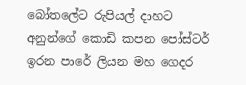බෝතලේට රුපියල් දාහට අනුන්ගේ කොඩි කපන පෝස්ටර් ඉරන පාරේ ලියන මහ ගෙදර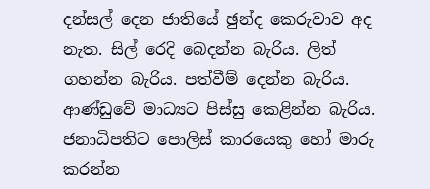දන්සල් දෙන ජාතියේ ඡුන්ද කෙරුවාව අද නැත. සිල් රෙදි බෙදන්න බැරිය. ලිත් ගහන්න බැරිය. පත්වීම් දෙන්න බැරිය. ආණ්ඩුවේ මාධ්‍යට පිස්සු කෙළින්න බැරිය. ජනාධිපතිට පොලිස් කාරයෙකු හෝ මාරු කරන්න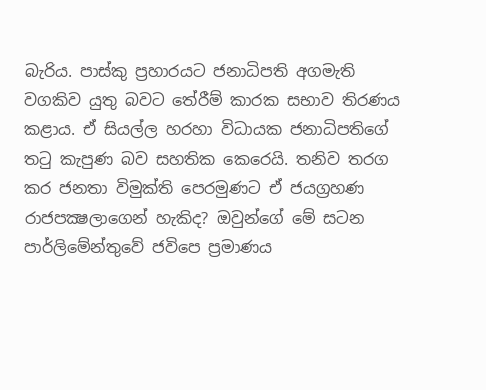බැරිය. පාස්කු ප්‍රහාරයට ජනාධිපති අගමැති වගකිව යුතු බවට තේරීම් කාරක සභාව තිරණය කළාය. ඒ සියල්ල හරහා විධායක ජනාධිපතිගේ තටු කැපුණ බව සහතික කෙරෙයි. තනිව තරග කර ජනතා විමුක්ති පෙරමුණට ඒ ජයග්‍රහණ රාජපක්‍ෂලාගෙන් හැකිද? ඔවුන්ගේ මේ සටන පාර්ලිමේන්තුවේ ජවිපෙ ප්‍රමාණය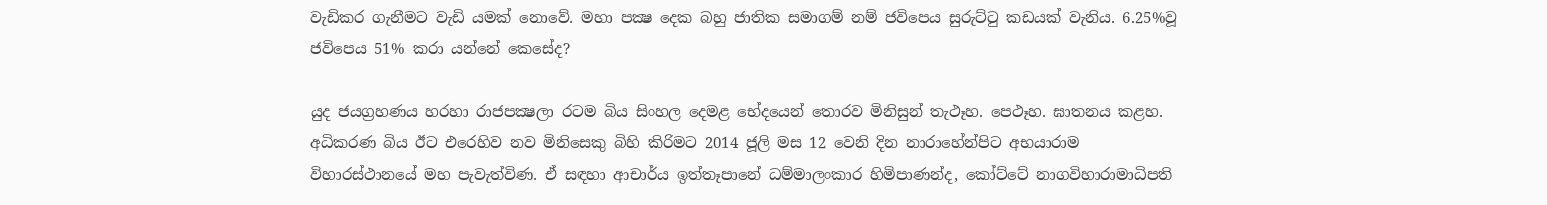වැඩිකර ගැනීමට වැඩි යමක් නොවේ. මහා පක්‍ෂ දෙක බහු ජාතික සමාගම් නම් ජවිපෙය සුරුට්ටු කඩයක් වැනිය. 6.25%වූ ජවිපෙය 51% කරා යන්නේ කෙසේද?

යුද ජයග්‍රහණය හරහා රාජපක්‍ෂලා රටම බිය සිංහල දෙමළ භේදයෙන් තොරව මිනිසුන් තැථෑහ. පෙථෑහ. ඝාතනය කළහ. අධිකරණ බිය ඊට එරෙහිව නව මිනිසෙකු බිහි කිරිමට 2014 ජූලි මස 12 වෙනි දින නාරාහේන්පිට අභයාරාම විහාරස්ථානයේ මහ පැවැත්විණ. ඒ සඳහා ආචාර්ය ඉත්තෑපානේ ධම්මාලංකාර හිමිපාණන්ද, කෝට්ටේ නාගවිහාරාමාධිපති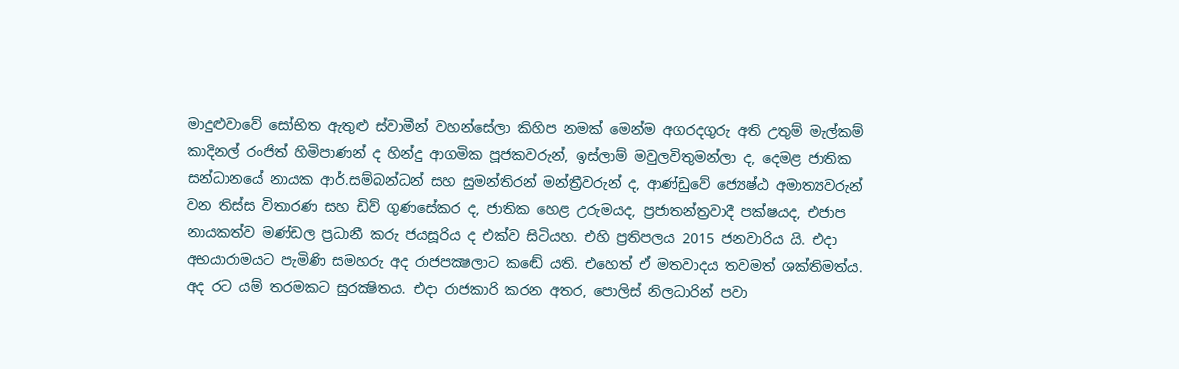මාදුළුවාවේ සෝභිත ඇතුළු ස්වාමීන් වහන්සේලා කිහිප නමක් මෙන්ම අගරදගුරු අති උතුම් මැල්කම් කාදිනල් රංජිත් හිමිපාණන් ද හින්දු ආගමික පූජකවරුන්, ඉස්ලාම් මවුලවිතුමන්ලා ද, දෙමළ ජාතික සන්ධානයේ නායක ආර්.සම්බන්ධන් සහ සුමන්තිරන් මන්ත්‍රීවරුන් ද, ආණ්ඩුවේ ජ්‍යෙෂ්ඨ අමාත්‍යවරුන් වන තිස්ස විතාරණ සහ ඩිව් ගුණසේකර ද, ජාතික හෙළ උරුමයද, ප්‍රජාතන්ත්‍රවාදී පක්ෂයද, එජාප නායකත්ව මණ්ඩල ප්‍රධානී කරු ජයසූරිය ද එක්ව සිටියහ. එහි ප්‍රතිපලය 2015 ජනවාරිය යි. එදා අභයාරාමයට පැමිණි සමහරු අද රාජපක්‍ෂලාට කඬේ යති. එහෙත් ඒ මතවාදය තවමත් ශක්තිමත්ය. අද රට යම් තරමකට සුරක්‍ෂිතය. එදා රාජකාරි කරන අතර, පොලිස් නිලධාරින් පවා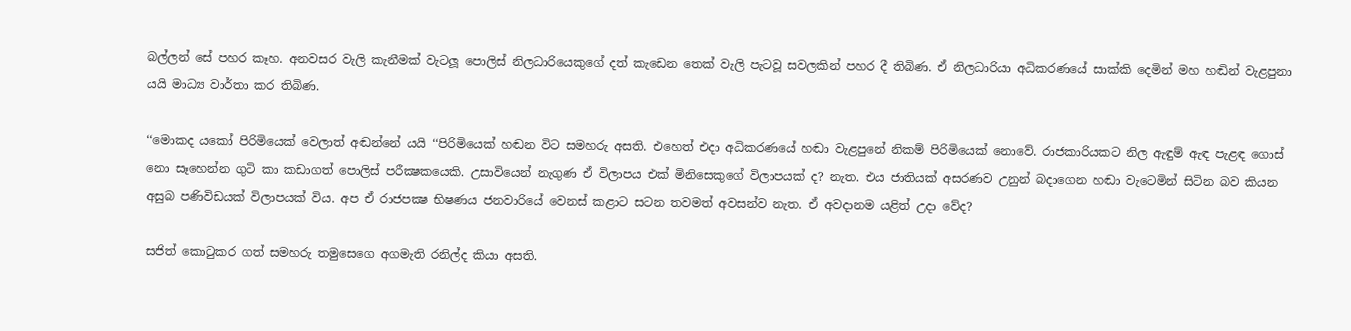බල්ලන් සේ පහර කෑහ. අනවසර වැලි කැනීමක් වැටලූ පොලිස් නිලධාරියෙකුගේ දත් කැඩෙන තෙක් වැලි පැටවූ සවලකින් පහර දී තිබිණ. ඒ නිලධාරියා අධිකරණයේ සාක්කි දෙමින් මහ හඬින් වැළපුනා යයි මාධ්‍ය වාර්තා කර තිබිණ.

‘‘මොකද යකෝ පිරිමියෙක් වෙලාත් අඬන්නේ යයි ‘‘පිරිමියෙක් හඬන විට සමහරු අසති. එහෙත් එදා අධිකරණයේ හඬා වැළපුනේ නිකම් පිරිමියෙක් නොවේ. රාජකාරියකට නිල ඇඳුම් ඇඳ පැළඳ ගොස් නො සෑහෙන්න ගුටි කා කඩාගත් පොලිස් පරීක්‍ෂකයෙකි. උසාවියෙන් නැගුණ ඒ විලාපය එක් මිනිසෙකුගේ විලාපයක් ද? නැත. එය ජාතියක් අසරණව උනුන් බදාගෙන හඬා වැටෙමින් සිටින බව කියන අසුබ පණිවිඩයක් විලාපයක් විය. අප ඒ රාජපක්‍ෂ භිෂණය ජනවාරියේ වෙනස් කළාට සටන තවමත් අවසන්ව නැත. ඒ අවදානම යළිත් උදා වේද?

සජිත් කොටුකර ගත් සමහරු තමුසෙගෙ අගමැති රනිල්ද කියා අසති.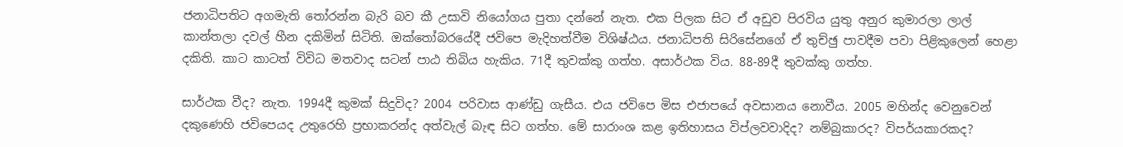ජනාධිපතිට අගමැති තෝරන්න බැරි බව කී උසාවි නියෝගය පුතා දන්නේ නැත. එක පිලක සිට ඒ අඩුව පිරවිය යුතු අනුර කුමාරලා ලාල් කාන්තලා දවල් හීන දකිමින් සිටිති. ඔක්තෝබරයේදී ජවිපෙ මැදිහත්වීම විශිෂ්ඨය. ජනාධිපති සිරිසේනගේ ඒ තුච්ඡු පාවදීම පවා පිළිකුලෙන් හෙළා දකිති. කාට කාටත් විවිධ මතවාද සටන් පාඨ තිබිය හැකිය. 71දී තුවක්කු ගත්හ. අසාර්ථක විය. 88-89දී තුවක්කු ගත්හ.

සාර්ථක වීද? නැත. 1994දී කුමක් සිදුවිද? 2004 පරිවාස ආණ්ඩු ගැසීය. එය ජවිපෙ මිස එජාපයේ අවසානය නොවීය. 2005 මහින්ද වෙනුවෙන් දකුණෙහි ජවිපෙයද උතුරෙහි ප්‍රභාකරන්ද අත්වැල් බැඳ සිට ගත්හ. මේ සාරාංශ කළ ඉතිහාසය විප්ලවවාදිද? නම්බුකාරද? විපර්යකාරකද?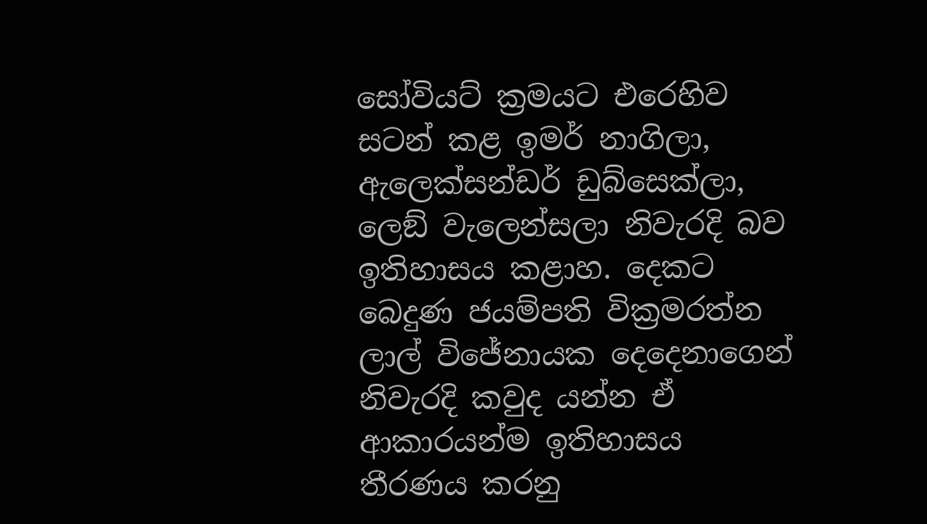සෝවියට් ක්‍රමයට එරෙහිව සටන් කළ ඉමර් නාගිලා, ඇලෙක්සන්ඩර් ඩුබ්සෙක්ලා, ලෙඞ් වැලෙන්සලා නිවැරදි බව ඉතිහාසය කළාහ. දෙකට බෙදුණ ජයම්පති වික්‍රමරත්න ලාල් විජේනායක දෙදෙනාගෙන් නිවැරදි කවුද යන්න ඒ ආකාරයන්ම ඉතිහාසය තීරණය කරනු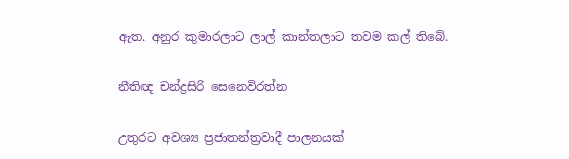ඇත. අනුර කුමාරලාට ලාල් කාන්තලාට තවම කල් තිබේ.

නීතිඥ චන්ද්‍රසිරි සෙනෙවිරත්න

උතුරට අවශ්‍ය ප්‍රජාතන්ත්‍රවාදී පාලනයක්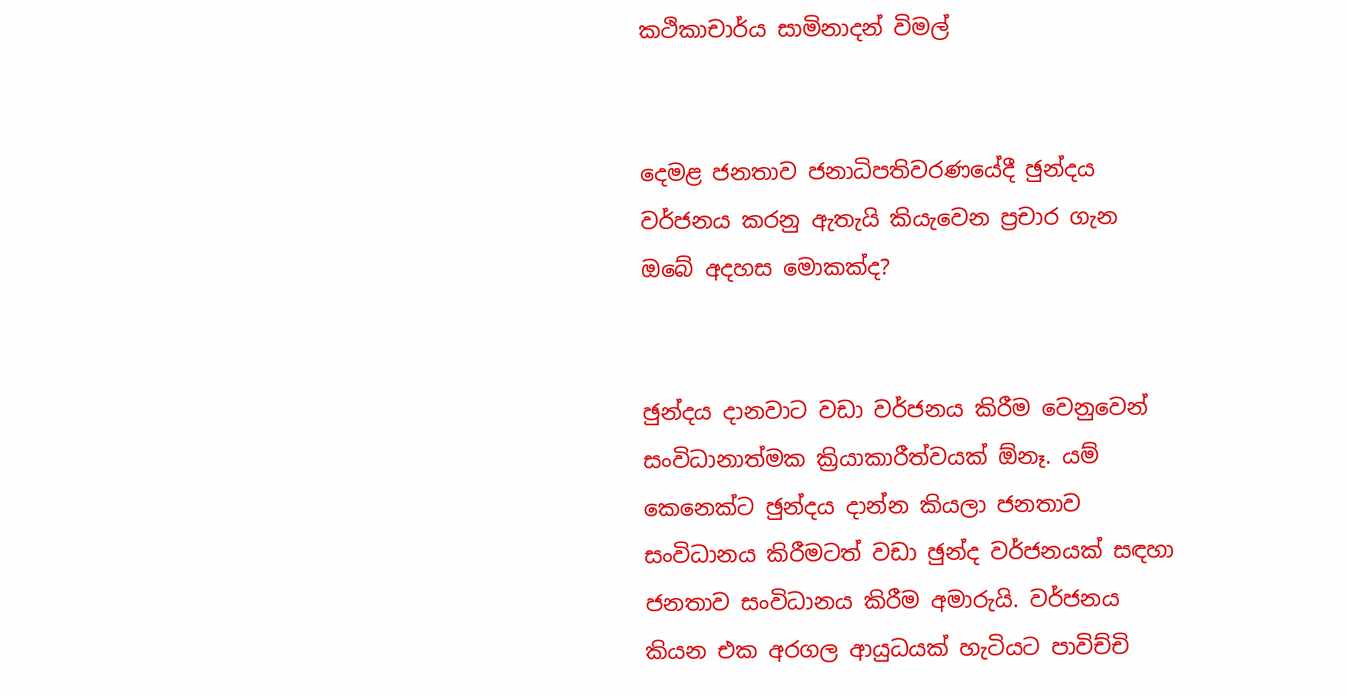කථිකාචාර්ය සාමිනාදන් විමල්


දෙමළ ජනතාව ජනාධිපතිවරණයේදී ඡුන්දය වර්ජනය කරනු ඇතැයි කියැවෙන ප්‍රචාර ගැන ඔබේ අදහස මොකක්ද?


ඡුන්දය දානවාට වඩා වර්ජනය කිරීම වෙනුවෙන් සංවිධානාත්මක ක්‍රියාකාරීත්වයක් ඕනෑ. යම් කෙනෙක්ට ඡුන්දය දාන්න කියලා ජනතාව සංවිධානය කිරීමටත් වඩා ඡුන්ද වර්ජනයක් සඳහා ජනතාව සංවිධානය කිරීම අමාරුයි. වර්ජනය කියන එක අරගල ආයුධයක් හැටියට පාවිච්චි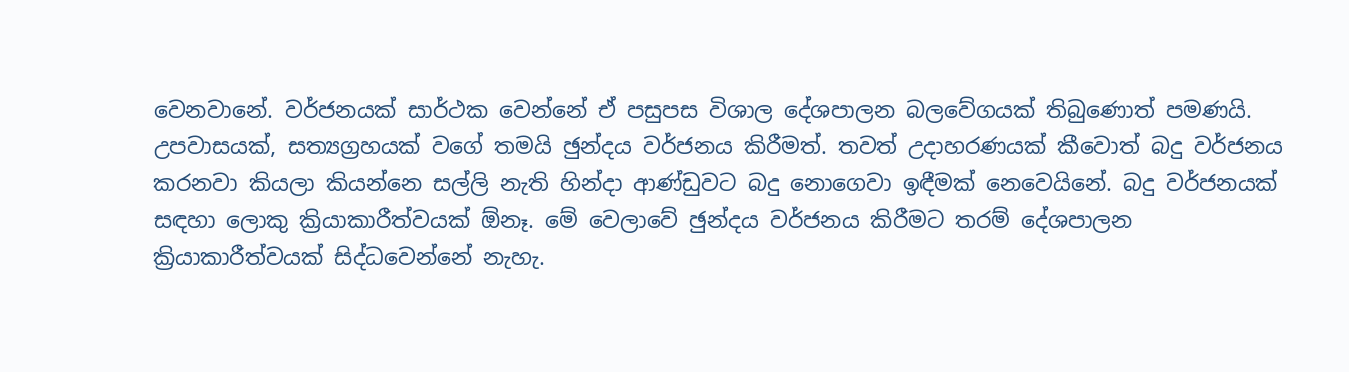වෙනවානේ. වර්ජනයක් සාර්ථක වෙන්නේ ඒ පසුපස විශාල දේශපාලන බලවේගයක් තිබුණොත් පමණයි. උපවාසයක්, සත්‍යග්‍රහයක් වගේ තමයි ඡුන්දය වර්ජනය කිරීමත්. තවත් උදාහරණයක් කීවොත් බදු වර්ජනය කරනවා කියලා කියන්නෙ සල්ලි නැති හින්දා ආණ්ඩුවට බදු නොගෙවා ඉඳීමක් නෙවෙයිනේ. බදු වර්ජනයක් සඳහා ලොකු ක්‍රියාකාරීත්වයක් ඕනෑ. මේ වෙලාවේ ඡුන්දය වර්ජනය කිරීමට තරම් දේශපාලන ක්‍රියාකාරීත්වයක් සිද්ධවෙන්නේ නැහැ.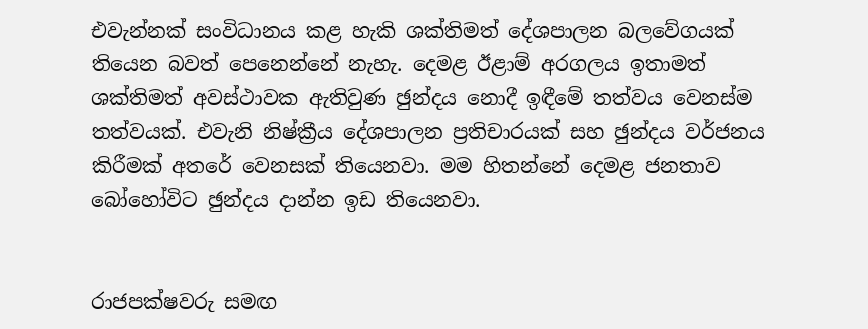එවැන්නක් සංවිධානය කළ හැකි ශක්තිමත් දේශපාලන බලවේගයක් තියෙන බවත් පෙනෙන්නේ නැහැ. දෙමළ ඊළාම් අරගලය ඉතාමත් ශක්තිමත් අවස්ථාවක ඇතිවුණ ඡුන්දය නොදී ඉඳීමේ තත්වය වෙනස්ම තත්වයක්. එවැනි නිෂ්ක්‍රීය දේශපාලන ප්‍රතිචාරයක් සහ ඡුන්දය වර්ජනය කිරීමක් අතරේ වෙනසක් තියෙනවා. මම හිතන්නේ දෙමළ ජනතාව බෝහෝවිට ඡුන්දය දාන්න ඉඩ තියෙනවා.


රාජපක්ෂවරු සමඟ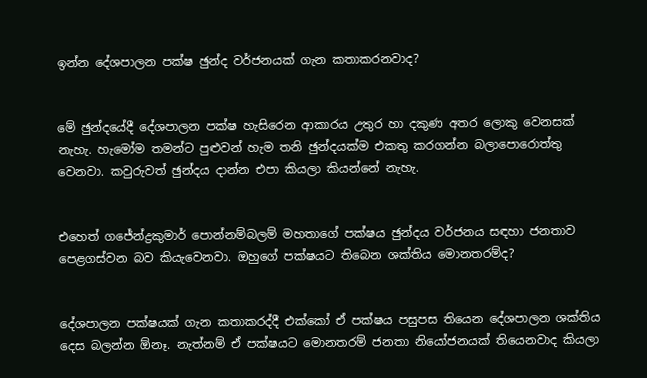ඉන්න දේශපාලන පක්ෂ ඡුන්ද වර්ජනයක් ගැන කතාකරනවාද?


මේ ඡුන්දයේදී දේශපාලන පක්ෂ හැසිරෙන ආකාරය උතුර හා දකුණ අතර ලොකු වෙනසක් නැහැ. හැමෝම තමන්ට පුළුවන් හැම තනි ඡුන්දයක්ම එකතු කරගන්න බලාපොරොත්තු වෙනවා. කවුරුවත් ඡුන්දය දාන්න එපා කියලා කියන්නේ නැහැ.


එහෙත් ගජේන්ද්‍රකුමාර් පොන්නම්බලම් මහතාගේ පක්ෂය ඡුන්දය වර්ජනය සඳහා ජනතාව පෙළගස්වන බව කියැවෙනවා. ඔහුගේ පක්ෂයට තිබෙන ශක්තිය මොනතරම්ද?


දේශපාලන පක්ෂයක් ගැන කතාකරද්දී එක්කෝ ඒ පක්ෂය පසුපස තියෙන දේශපාලන ශක්තිය දෙස බලන්න ඕනෑ. නැත්නම් ඒ පක්ෂයට මොනතරම් ජනතා නියෝජනයක් තියෙනවාද කියලා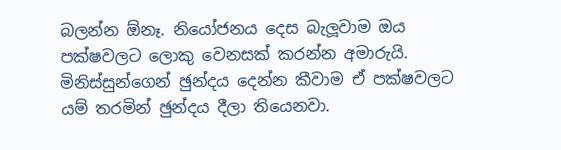බලන්න ඕනෑ. නියෝජනය දෙස බැලූවාම ඔය පක්ෂවලට ලොකු වෙනසක් කරන්න අමාරුයි. මිනිස්සුන්ගෙන් ඡුන්දය දෙන්න කීවාම ඒ පක්ෂවලට යම් තරමින් ඡුන්දය දීලා තියෙනවා.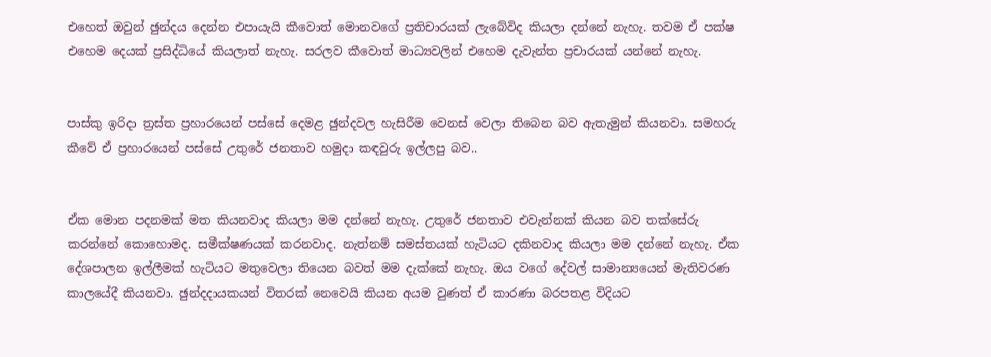එහෙත් ඔවුන් ඡුන්දය දෙන්න එපායැයි කීවොත් මොනවගේ ප්‍රතිචාරයක් ලැබේවිද කියලා දන්නේ නැහැ. තවම ඒ පක්ෂ එහෙම දෙයක් ප්‍රසිද්ධියේ කියලාත් නැහැ. සරලව කීවොත් මාධ්‍යවලින් එහෙම දැවැන්ත ප්‍රචාරයක් යන්නේ නැහැ.


පාස්කු ඉරිදා ත්‍රස්ත ප්‍රහාරයෙන් පස්සේ දෙමළ ඡුන්දවල හැසිරීම වෙනස් වෙලා තිබෙන බව ඇතැමුන් කියනවා. සමහරු කීවේ ඒ ප්‍රහාරයෙන් පස්සේ උතුරේ ජනතාව හමුදා කඳවුරු ඉල්ලපු බව..


ඒක මොන පදනමක් මත කියනවාද කියලා මම දන්නේ නැහැ. උතුරේ ජනතාව එවැන්නක් කියන බව තක්සේරු කරන්නේ කොහොමද. සමීක්ෂණයක් කරනවාද. නැත්නම් සමස්තයක් හැටියට දකිනවාද කියලා මම දන්නේ නැහැ. ඒක දේශපාලන ඉල්ලීමක් හැටියට මතුවෙලා තියෙන බවත් මම දැක්කේ නැහැ. ඔය වගේ දේවල් සාමාන්‍යයෙන් මැතිවරණ කාලයේදී කියනවා. ඡුන්දදායකයන් විතරක් නෙවෙයි කියන අයම වුණත් ඒ කාරණා බරපතළ විදියට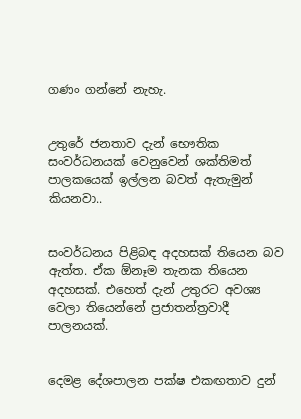ගණං ගන්නේ නැහැ.


උතුරේ ජනතාව දැන් භෞතික සංවර්ධනයක් වෙනුවෙන් ශක්තිමත් පාලකයෙක් ඉල්ලන බවත් ඇතැමුන් කියනවා..


සංවර්ධනය පිළිබඳ අදහසක් තියෙන බව ඇත්ත. ඒක ඕනෑම තැනක තියෙන අදහසක්. එහෙත් දැන් උතුරට අවශ්‍ය වෙලා තියෙන්නේ ප්‍රජාතන්ත්‍රවාදී පාලනයක්.


දෙමළ දේශපාලන පක්ෂ එකඟතාව දුන්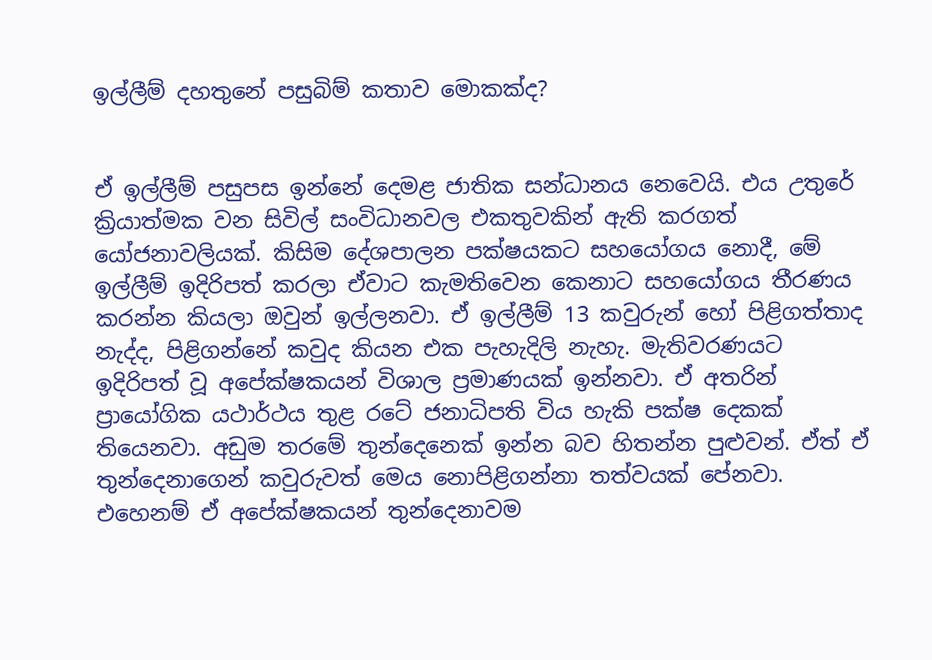ඉල්ලීම් දහතුනේ පසුබිම් කතාව මොකක්ද?


ඒ ඉල්ලීම් පසුපස ඉන්නේ දෙමළ ජාතික සන්ධානය නෙවෙයි. එය උතුරේ ක්‍රියාත්මක වන සිවිල් සංවිධානවල එකතුවකින් ඇති කරගත් යෝජනාවලියක්. කිසිම දේශපාලන පක්ෂයකට සහයෝගය නොදී, මේ ඉල්ලීම් ඉදිරිපත් කරලා ඒවාට කැමතිවෙන කෙනාට සහයෝගය තීරණය කරන්න කියලා ඔවුන් ඉල්ලනවා. ඒ ඉල්ලීම් 13 කවුරුන් හෝ පිළිගත්තාද නැද්ද, පිළිගන්නේ කවුද කියන එක පැහැදිලි නැහැ. මැතිවරණයට ඉදිරිපත් වූ අපේක්ෂකයන් විශාල ප්‍රමාණයක් ඉන්නවා. ඒ අතරින් ප්‍රායෝගික යථාර්ථය තුළ රටේ ජනාධිපති විය හැකි පක්ෂ දෙකක් තියෙනවා. අඩුම තරමේ තුන්දෙනෙක් ඉන්න බව හිතන්න පුළුවන්. ඒත් ඒ තුන්දෙනාගෙන් කවුරුවත් මෙය නොපිළිගන්නා තත්වයක් පේනවා. එහෙනම් ඒ අපේක්ෂකයන් තුන්දෙනාවම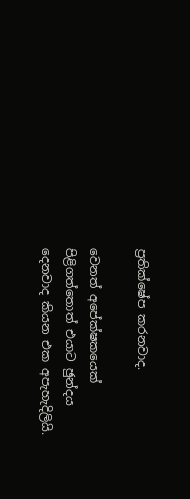ප්‍රතික්ෂේප කරනවාද.

වෙනත් අපේක්ෂකයෙක් පිළිගත්තොත් එයාට ඡුන්දය දෙනවාද කියන එක අපැහැදිලියි.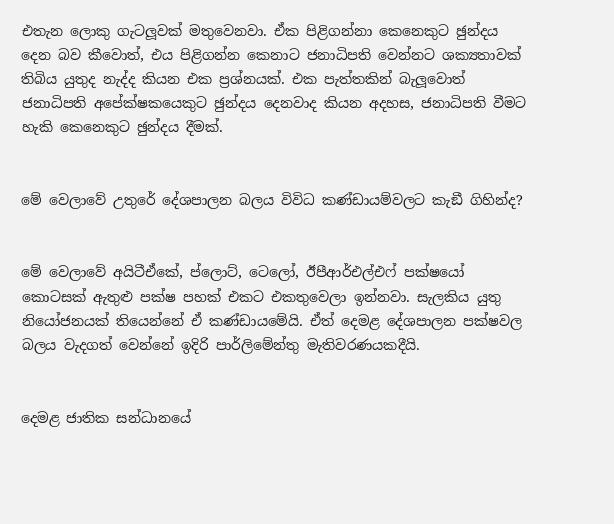එතැන ලොකු ගැටලූවක් මතුවෙනවා. ඒක පිළිගන්නා කෙනෙකුට ඡුන්දය දෙන බව කීවොත්, එය පිළිගන්න කෙනාට ජනාධිපති වෙන්නට ශක්‍යතාවක් තිබිය යුතුද නැද්ද කියන එක ප්‍රශ්නයක්. එක පැත්තකින් බැලූවොත් ජනාධිපති අපේක්ෂකයෙකුට ඡුන්දය දෙනවාද කියන අදහස, ජනාධිපති වීමට හැකි කෙනෙකුට ඡුන්දය දීමක්.


මේ වෙලාවේ උතුරේ දේශපාලන බලය විවිධ කණ්ඩායම්වලට කැඞී ගිහින්ද?


මේ වෙලාවේ අයිටීඒකේ, ප්ලොට්, ටෙලෝ, ඊපීආර්එල්එෆ් පක්ෂයෝ කොටසක් ඇතුළු පක්ෂ පහක් එකට එකතුවෙලා ඉන්නවා. සැලකිය යුතු නියෝජනයක් තියෙන්නේ ඒ කණ්ඩායමේයි. ඒත් දෙමළ දේශපාලන පක්ෂවල බලය වැදගත් වෙන්නේ ඉදිරි පාර්ලිමේන්තු මැතිවරණයකදීයි.


දෙමළ ජාතික සන්ධානයේ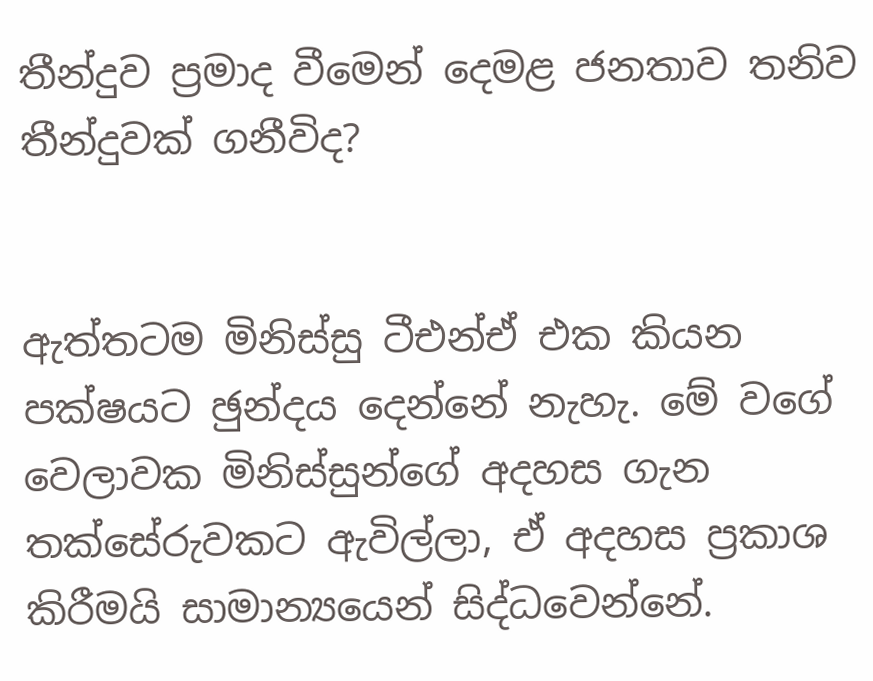තීන්දුව ප්‍රමාද වීමෙන් දෙමළ ජනතාව තනිව තීන්දුවක් ගනීවිද?


ඇත්තටම මිනිස්සු ටීඑන්ඒ එක කියන පක්ෂයට ඡුන්දය දෙන්නේ නැහැ. මේ වගේ වෙලාවක මිනිස්සුන්ගේ අදහස ගැන තක්සේරුවකට ඇවිල්ලා, ඒ අදහස ප්‍රකාශ කිරීමයි සාමාන්‍යයෙන් සිද්ධවෙන්නේ.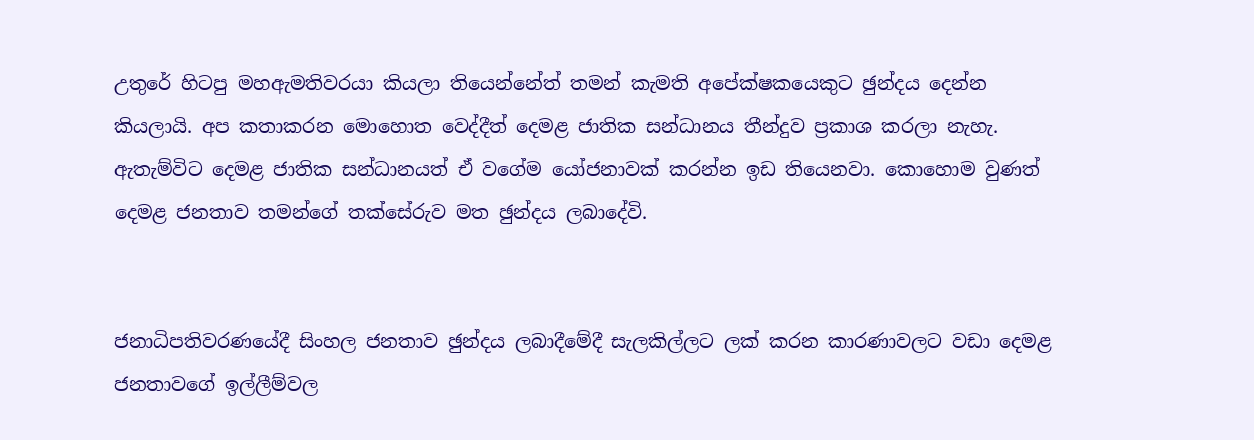උතුරේ හිටපු මහඇමතිවරයා කියලා තියෙන්නේත් තමන් කැමති අපේක්ෂකයෙකුට ඡුන්දය දෙන්න කියලායි. අප කතාකරන මොහොත වෙද්දීත් දෙමළ ජාතික සන්ධානය තීන්දුව ප්‍රකාශ කරලා නැහැ. ඇතැම්විට දෙමළ ජාතික සන්ධානයත් ඒ වගේම යෝජනාවක් කරන්න ඉඩ තියෙනවා. කොහොම වුණත් දෙමළ ජනතාව තමන්ගේ තක්සේරුව මත ඡුන්දය ලබාදේවි.


ජනාධිපතිවරණයේදී සිංහල ජනතාව ඡුන්දය ලබාදීමේදී සැලකිල්ලට ලක් කරන කාරණාවලට වඩා දෙමළ ජනතාවගේ ඉල්ලීම්වල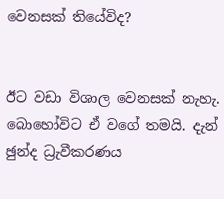වෙනසක් තියේවිද?


ඊට වඩා විශාල වෙනසක් නැහැ. බොහෝවිට ඒ වගේ තමයි. දැන් ඡුන්ද ධ්‍රැවීකරණය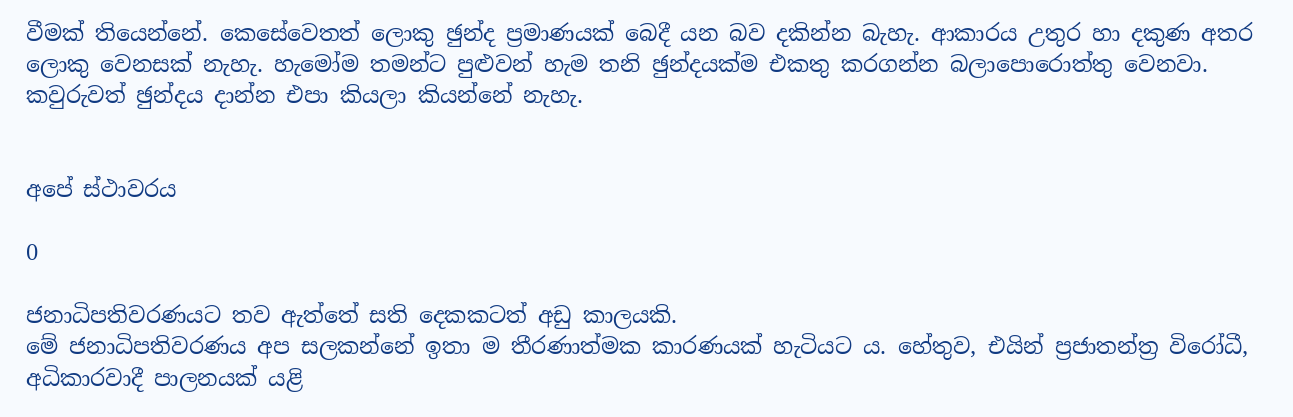වීමක් තියෙන්නේ. කෙසේවෙතත් ලොකු ඡුන්ද ප්‍රමාණයක් බෙදී යන බව දකින්න බැහැ. ආකාරය උතුර හා දකුණ අතර ලොකු වෙනසක් නැහැ. හැමෝම තමන්ට පුළුවන් හැම තනි ඡුන්දයක්ම එකතු කරගන්න බලාපොරොත්තු වෙනවා. කවුරුවත් ඡුන්දය දාන්න එපා කියලා කියන්නේ නැහැ.


අපේ ස්ථාවරය

0

ජනාධිපතිවරණයට තව ඇත්තේ සති දෙකකටත් අඩු කාලයකි.
මේ ජනාධිපතිවරණය අප සලකන්නේ ඉතා ම තීරණාත්මක කාරණයක් හැටියට ය. හේතුව, එයින් ප්‍රජාතන්ත්‍ර විරෝධී, අධිකාරවාදී පාලනයක් යළි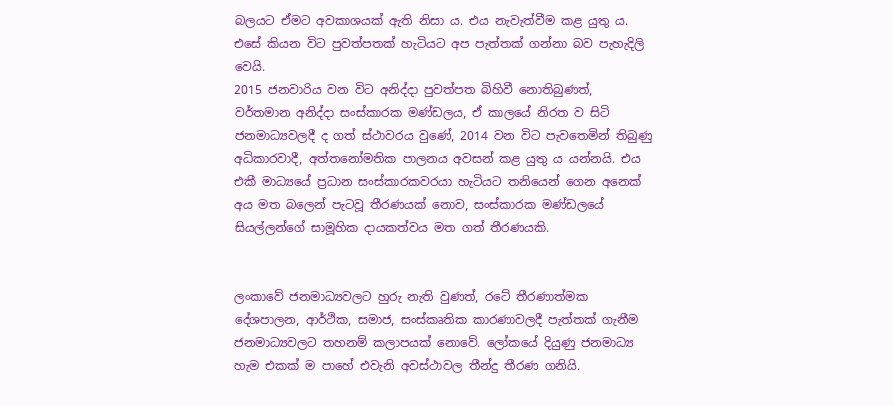බලයට ඒමට අවකාශයක් ඇති නිසා ය. එය නැවැත්වීම කළ යුතු ය. එසේ කියන විට පුවත්පතක් හැටියට අප පැත්තක් ගන්නා බව පැහැදිලි වෙයි.
2015 ජනවාරිය වන විට අනිද්දා පුවත්පත බිහිවී නොතිබුණත්, වර්තමාන අනිද්දා සංස්කාරක මණ්ඩලය, ඒ කාලයේ නිරත ව සිටි ජනමාධ්‍යවලදී ද ගත් ස්ථාවරය වුණේ, 2014 වන විට පැවතෙමින් තිබුණු අධිකාරවාදී, අත්තනෝමතික පාලනය අවසන් කළ යුතු ය යන්නයි. එය එකී මාධ්‍යයේ ප්‍රධාන සංස්කාරකවරයා හැටියට තනියෙන් ගෙන අනෙක් අය මත බලෙන් පැටවූ තීරණයක් නොව, සංස්කාරක මණ්ඩලයේ සියල්ලන්ගේ සාමූහික දායකත්වය මත ගත් තීරණයකි.


ලංකාවේ ජනමාධ්‍යවලට හුරු නැති වුණත්, රටේ තීරණාත්මක දේශපාලන, ආර්ථික, සමාජ, සංස්කෘතික කාරණාවලදී පැත්තක් ගැනීම ජනමාධ්‍යවලට තහනම් කලාපයක් නොවේ. ලෝකයේ දියුණු ජනමාධ්‍ය හැම එකක් ම පාහේ එවැනි අවස්ථාවල තීන්දු තීරණ ගනියි.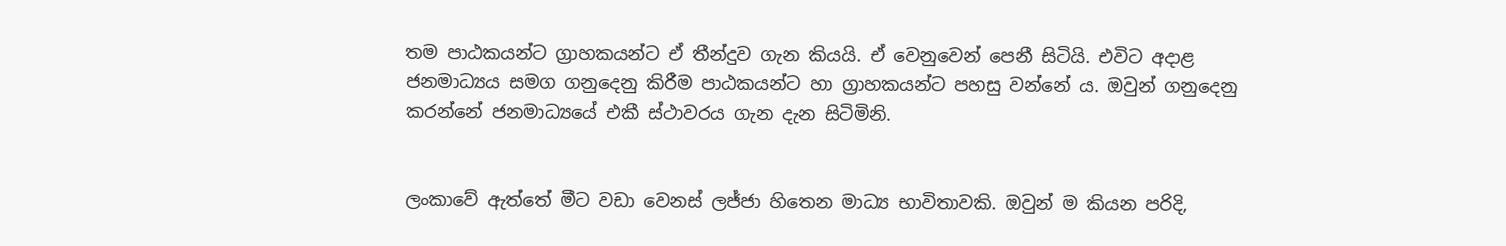තම පාඨකයන්ට ග්‍රාහකයන්ට ඒ තීන්දුව ගැන කියයි. ඒ වෙනුවෙන් පෙනී සිටියි. එවිට අදාළ ජනමාධ්‍යය සමග ගනුදෙනු කිරීම පාඨකයන්ට හා ග්‍රාහකයන්ට පහසු වන්නේ ය. ඔවුන් ගනුදෙනු කරන්නේ ජනමාධ්‍යයේ එකී ස්ථාවරය ගැන දැන සිටිමිනි.


ලංකාවේ ඇත්තේ මීට වඩා වෙනස් ලජ්ජා හිතෙන මාධ්‍ය භාවිතාවකි. ඔවුන් ම කියන පරිදි,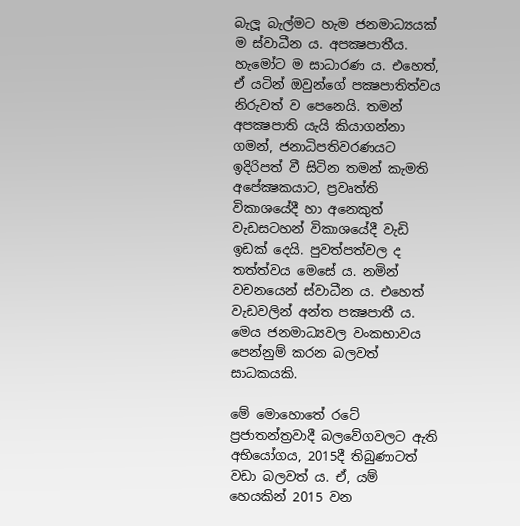බැලූ බැල්මට හැම ජනමාධ්‍යයක් ම ස්වාධීන ය. අපක්‍ෂපාතීය. හැමෝට ම සාධාරණ ය. එහෙත්, ඒ යටින් ඔවුන්ගේ පක්‍ෂපාතිත්වය නිරුවත් ව පෙනෙයි. තමන් අපක්‍ෂපාති යැයි කියාගන්නා ගමන්, ජනාධිපතිවරණයට ඉදිරිපත් වී සිටින තමන් කැමති අපේක්‍ෂකයාට, ප්‍රවෘත්ති විකාශයේදී හා අනෙකුත් වැඩසටහන් විකාශයේදී වැඩි ඉඩක් දෙයි. පුවත්පත්වල ද තත්ත්වය මෙසේ ය. නමින් වචනයෙන් ස්වාධීන ය. එහෙත් වැඩවලින් අන්ත පක්‍ෂපාතී ය. මෙය ජනමාධ්‍යවල වංකභාවය පෙන්නුම් කරන බලවත් සාධකයකි.

මේ මොහොතේ රටේ ප්‍රජාතන්ත්‍රවාදී බලවේගවලට ඇති අභියෝගය, 2015දී තිබුණාටත් වඩා බලවත් ය. ඒ, යම් හෙයකින් 2015 වන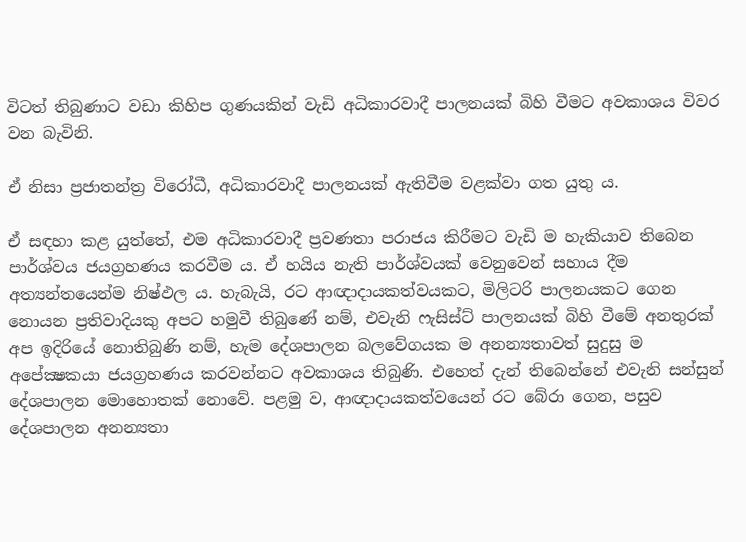විටත් තිබුණාට වඩා කිහිප ගුණයකින් වැඩි අධිකාරවාදී පාලනයක් බිහි වීමට අවකාශය විවර වන බැවිනි.

ඒ නිසා ප්‍රජාතන්ත්‍ර විරෝධී, අධිකාරවාදී පාලනයක් ඇතිවීම වළක්වා ගත යුතු ය.

ඒ සඳහා කළ යුත්තේ, එම අධිකාරවාදී ප්‍රවණතා පරාජය කිරීමට වැඩි ම හැකියාව තිබෙන පාර්ශ්වය ජයග්‍රහණය කරවීම ය. ඒ හයිය නැති පාර්ශ්වයක් වෙනුවෙන් සහාය දීම අත්‍යන්තයෙන්ම නිෂ්ඵල ය. හැබැයි, රට ආඥාදායකත්වයකට, මිලිටරි පාලනයකට ගෙන නොයන ප්‍රතිවාදියකු අපට හමුවී තිබුණේ නම්, එවැනි ෆැසිස්ට් පාලනයක් බිහි වීමේ අනතුරක් අප ඉදිරියේ නොතිබුණි නම්, හැම දේශපාලන බලවේගයක ම අනන්‍යතාවත් සුදුසු ම අපේක්‍ෂකයා ජයග්‍රහණය කරවන්නට අවකාශය තිබුණි. එහෙත් දැන් තිබෙන්නේ එවැනි සන්සුන් දේශපාලන මොහොතක් නොවේ. පළමු ව, ආඥාදායකත්වයෙන් රට බේරා ගෙන, පසුව දේශපාලන අනන්‍යතා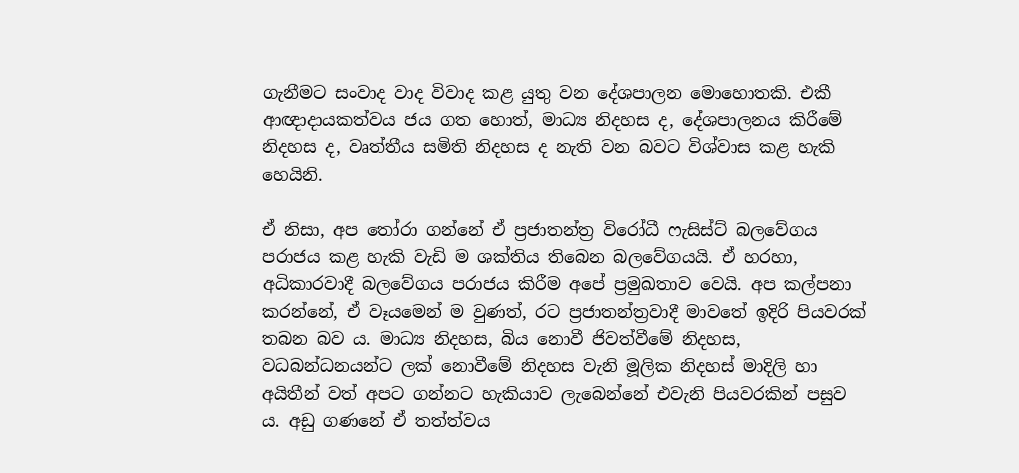ගැනීමට සංවාද වාද විවාද කළ යුතු වන දේශපාලන මොහොතකි. එකී ආඥාදායකත්වය ජය ගත හොත්, මාධ්‍ය නිදහස ද, දේශපාලනය කිරීමේ නිදහස ද, වෘත්තීය සමිති නිදහස ද නැති වන බවට විශ්වාස කළ හැකි හෙයිනි.

ඒ නිසා, අප තෝරා ගන්නේ ඒ ප්‍රජාතන්ත්‍ර විරෝධී ෆැසිස්ට් බලවේගය පරාජය කළ හැකි වැඩි ම ශක්තිය තිබෙන බලවේගයයි. ඒ හරහා, අධිකාරවාදී බලවේගය පරාජය කිරීම අපේ ප්‍රමුඛතාව වෙයි. අප කල්පනා කරන්නේ, ඒ වෑයමෙන් ම වුණත්, රට ප්‍රජාතන්ත්‍රවාදී මාවතේ ඉදිරි පියවරක් තබන බව ය. මාධ්‍ය නිදහස, බිය නොවී ජිවත්වීමේ නිදහස, වධබන්ධනයන්ට ලක් නොවීමේ නිදහස වැනි මූලික නිදහස් මාදිලි හා අයිතීන් වත් අපට ගන්නට හැකියාව ලැබෙන්නේ එවැනි පියවරකින් පසුව ය. අඩු ගණනේ ඒ තත්ත්වය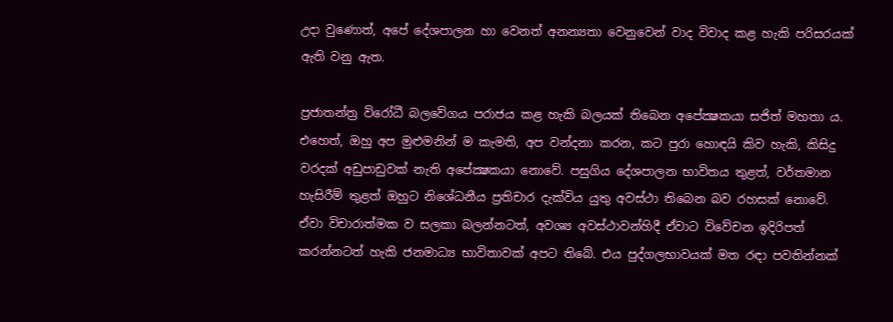උදා වුණොත්, අපේ දේශපාලන හා වෙනත් අනන්‍යතා වෙනුවෙන් වාද විවාද කළ හැකි පරිසරයක් ඇති වනු ඇත.

ප්‍රජාතන්ත්‍ර විරෝධී බලවේගය පරාජය කළ හැකි බලයක් තිබෙන අපේක්‍ෂකයා සජිත් මහතා ය. එහෙත්, ඔහු අප මුළුමනින් ම කැමති, අප වන්දනා කරන, කට පුරා හොඳයි කිව හැකි, කිසිදු වරදක් අඩුපාඩුවක් නැති අපේක්‍ෂකයා නොවේ. පසුගිය දේශපාලන භාවිතය තුළත්, වර්තමාන හැසිරීම් තුළත් ඔහුට නිශේධනීය ප්‍රතිචාර දැක්විය යුතු අවස්ථා තිබෙන බව රහසක් නොවේ. ඒවා විචාරාත්මක ව සලකා බලන්නටත්, අවශ්‍ය අවස්ථාවන්හිදී ඒවාට විවේචන ඉදිරිපත් කරන්නටත් හැකි ජනමාධ්‍ය භාවිතාවක් අපට තිබේ. එය පුද්ගලභාවයක් මත රඳා පවතින්නක්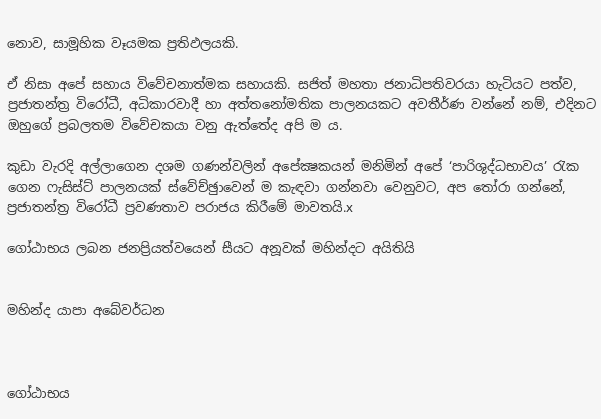නොව, සාමූහික වෑයමක ප්‍රතිඵලයකි.

ඒ නිසා අපේ සහාය විවේචනාත්මක සහායකි. සජිත් මහතා ජනාධිපතිවරයා හැටියට පත්ව, ප්‍රජාතන්ත්‍ර විරෝධී, අධිකාරවාදී හා අත්තනෝමතික පාලනයකට අවතීර්ණ වන්නේ නම්, එදිනට ඔහුගේ ප්‍රබලතම විවේචකයා වනු ඇත්තේද අපි ම ය.

කුඩා වැරදි අල්ලාගෙන දශම ගණන්වලින් අපේක්‍ෂකයන් මනිමින් අපේ ‘පාරිශුද්ධභාවය’ රැක ගෙන ෆැසිස්ට් පාලනයක් ස්වේච්ඡුාවෙන් ම කැඳවා ගන්නවා වෙනුවට, අප තෝරා ගන්නේ, ප්‍රජාතන්ත්‍ර විරෝධී ප්‍රවණතාව පරාජය කිරීමේ මාවතයි.x

ගෝඨාභය ලබන ජනප්‍රියත්වයෙන් සීයට අනූවක් මහින්දට අයිතියි


මහින්ද යාපා අබේවර්ධන



ගෝඨාභය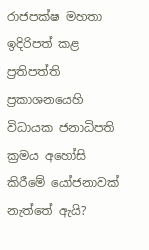රාජපක්ෂ මහතා ඉදිරිපත් කළ ප්‍රතිපත්ති ප්‍රකාශනයෙහි විධායක ජනාධිපති ක්‍රමය අහෝසි කිරීමේ යෝජනාවක් නැත්තේ ඇයි?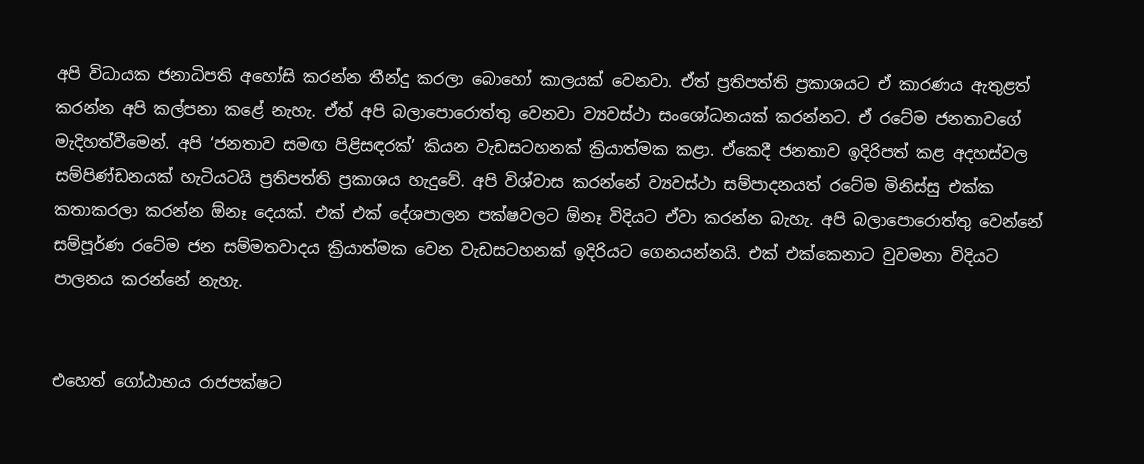අපි විධායක ජනාධිපති අහෝසි කරන්න තීන්දු කරලා බොහෝ කාලයක් වෙනවා. ඒත් ප්‍රතිපත්ති ප්‍රකාශයට ඒ කාරණය ඇතුළත් කරන්න අපි කල්පනා කළේ නැහැ. ඒත් අපි බලාපොරොත්තු වෙනවා ව්‍යවස්ථා සංශෝධනයක් කරන්නට. ඒ රටේම ජනතාවගේ මැදිහත්වීමෙන්. අපි ‘ජනතාව සමඟ පිළිසඳරක්’ කියන වැඩසටහනක් ක්‍රියාත්මක කළා. ඒකෙදී ජනතාව ඉදිරිපත් කළ අදහස්වල සම්පිණ්ඩනයක් හැටියටයි ප්‍රතිපත්ති ප්‍රකාශය හැදුවේ. අපි විශ්වාස කරන්නේ ව්‍යවස්ථා සම්පාදනයත් රටේම මිනිස්සු එක්ක කතාකරලා කරන්න ඕනෑ දෙයක්. එක් එක් දේශපාලන පක්ෂවලට ඕනෑ විදියට ඒවා කරන්න බැහැ. අපි බලාපොරොත්තු වෙන්නේ සම්පූර්ණ රටේම ජන සම්මතවාදය ක්‍රියාත්මක වෙන වැඩසටහනක් ඉදිරියට ගෙනයන්නයි. එක් එක්කෙනාට වුවමනා විදියට පාලනය කරන්නේ නැහැ.


එහෙත් ගෝඨාභය රාජපක්ෂට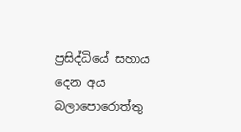ප්‍රසිද්ධියේ සහාය දෙන අය බලාපොරොත්තු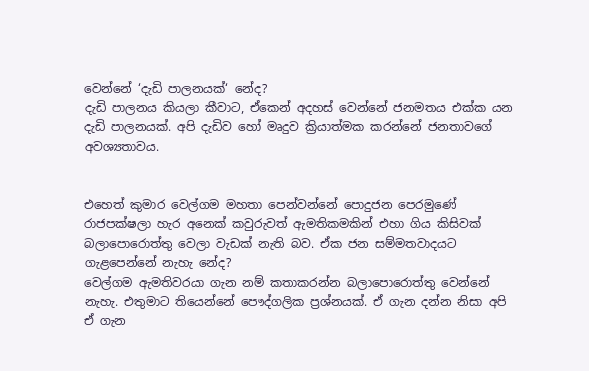වෙන්නේ ‘දැඩි පාලනයක්‘ නේද?
දැඩි පාලනය කියලා කීවාට, ඒකෙන් අදහස් වෙන්නේ ජනමතය එක්ක යන දැඩි පාලනයක්. අපි දැඩිව හෝ මෘදුව ක්‍රියාත්මක කරන්නේ ජනතාවගේ අවශ්‍යතාවය.


එහෙත් කුමාර වෙල්ගම මහතා පෙන්වන්නේ පොදුජන පෙරමුණේ රාජපක්ෂලා හැර අනෙක් කවුරුවත් ඇමතිකමකින් එහා ගිය කිසිවක් බලාපොරොත්තු වෙලා වැඩක් නැති බව. ඒක ජන සම්මතවාදයට ගැළපෙන්නේ නැහැ නේද?
වෙල්ගම ඇමතිවරයා ගැන නම් කතාකරන්න බලාපොරොත්තු වෙන්නේ නැහැ. එතුමාට තියෙන්නේ පෞද්ගලික ප්‍රශ්නයක්. ඒ ගැන දන්න නිසා අපි ඒ ගැන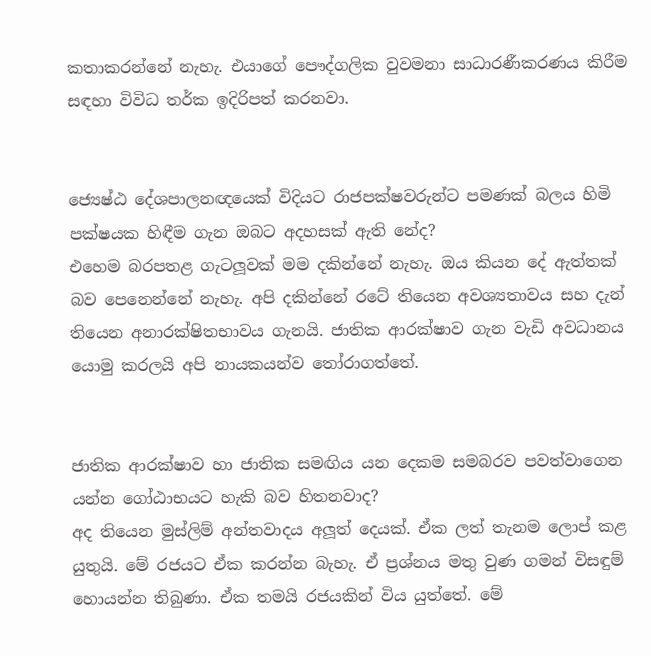කතාකරන්නේ නැහැ. එයාගේ පෞද්ගලික වුවමනා සාධාරණීකරණය කිරීම සඳහා විවිධ තර්ක ඉදිරිපත් කරනවා.


ජ්‍යෙෂ්ඨ දේශපාලනඥයෙක් විදියට රාජපක්ෂවරුන්ට පමණක් බලය හිමි පක්ෂයක හිඳීම ගැන ඔබට අදහසක් ඇති නේද?
එහෙම බරපතළ ගැටලූවක් මම දකින්නේ නැහැ. ඔය කියන දේ ඇත්තක් බව පෙනෙන්නේ නැහැ. අපි දකින්නේ රටේ තියෙන අවශ්‍යතාවය සහ දැන් තියෙන අනාරක්ෂිතභාවය ගැනයි. ජාතික ආරක්ෂාව ගැන වැඩි අවධානය යොමු කරලයි අපි නායකයන්ව තෝරාගත්තේ.


ජාතික ආරක්ෂාව හා ජාතික සමඟිය යන දෙකම සමබරව පවත්වාගෙන යන්න ගෝඨාභයට හැකි බව හිතනවාද?
අද තියෙන මුස්ලිම් අන්තවාදය අලූත් දෙයක්. ඒක ලත් තැනම ලොප් කළ යුතුයි. මේ රජයට ඒක කරන්න බැහැ. ඒ ප්‍රශ්නය මතු වුණ ගමන් විසඳුම් හොයන්න තිබුණා. ඒක තමයි රජයකින් විය යුත්තේ. මේ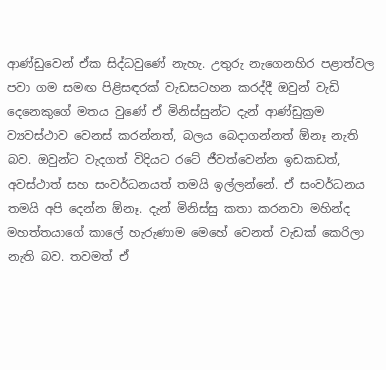ආණ්ඩුවෙන් ඒක සිද්ධවුණේ නැහැ. උතුරු නැගෙනහිර පළාත්වල පවා ගම සමඟ පිළිසඳරක් වැඩසටහන කරද්දී ඔවුන් වැඩි දෙනෙකුගේ මතය වුණේ ඒ මිනිස්සුන්ට දැන් ආණ්ඩුක්‍රම ව්‍යවස්ථාව වෙනස් කරන්නත්, බලය බෙදාගන්නත් ඕනෑ නැති බව. ඔවුන්ට වැදගත් විදියට රටේ ජීවත්වෙන්න ඉඩකඩත්, අවස්ථාත් සහ සංවර්ධනයත් තමයි ඉල්ලන්නේ. ඒ සංවර්ධනය තමයි අපි දෙන්න ඕනෑ. දැන් මිනිස්සු කතා කරනවා මහින්ද මහත්තයාගේ කාලේ හැරුණාම මෙහේ වෙනත් වැඩක් කෙරිලා නැති බව. තවමත් ඒ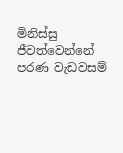මිනිස්සු ජීවත්වෙන්නේ පරණ වැඩවසම්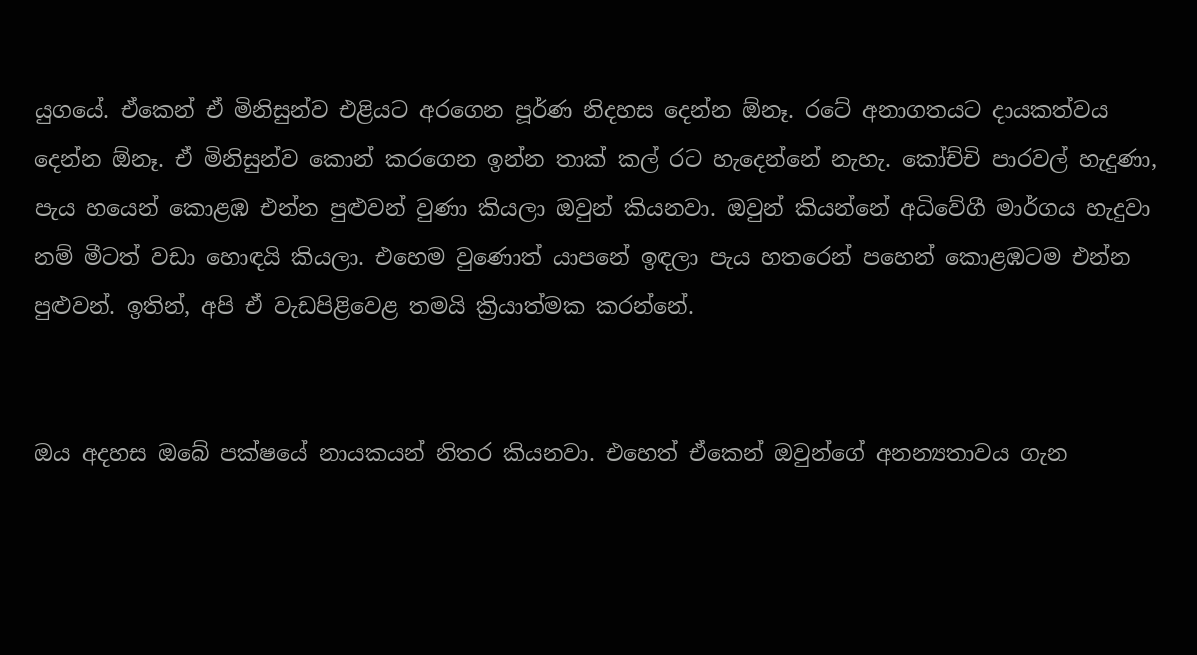යුගයේ. ඒකෙන් ඒ මිනිසුන්ව එළියට අරගෙන පූර්ණ නිදහස දෙන්න ඕනෑ. රටේ අනාගතයට දායකත්වය දෙන්න ඕනෑ. ඒ මිනිසුන්ව කොන් කරගෙන ඉන්න තාක් කල් රට හැදෙන්නේ නැහැ. කෝච්චි පාරවල් හැදුණා, පැය හයෙන් කොළඹ එන්න පුළුවන් වුණා කියලා ඔවුන් කියනවා. ඔවුන් කියන්නේ අධිවේගී මාර්ගය හැදුවා නම් මීටත් වඩා හොඳයි කියලා. එහෙම වුණොත් යාපනේ ඉඳලා පැය හතරෙන් පහෙන් කොළඹටම එන්න පුළුවන්. ඉතින්, අපි ඒ වැඩපිළිවෙළ තමයි ක්‍රියාත්මක කරන්නේ.


ඔය අදහස ඔබේ පක්ෂයේ නායකයන් නිතර කියනවා. එහෙත් ඒකෙන් ඔවුන්ගේ අනන්‍යතාවය ගැන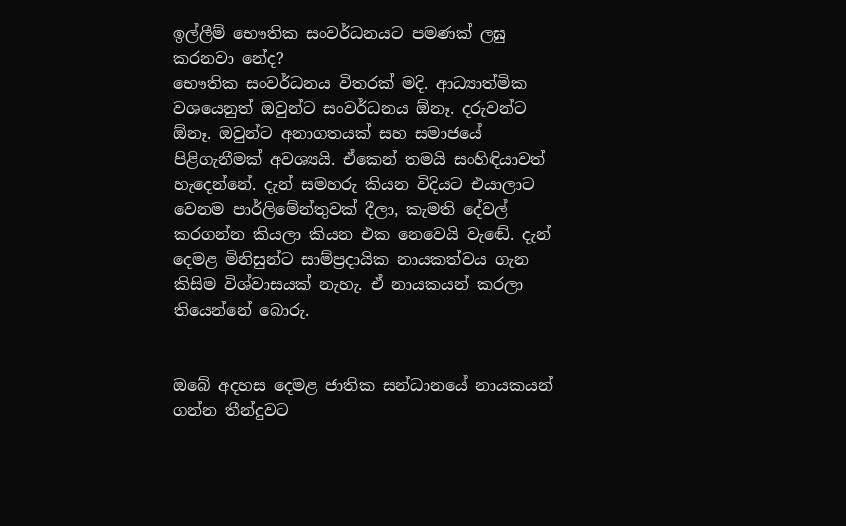ඉල්ලීම් භෞතික සංවර්ධනයට පමණක් ලඝු කරනවා නේද?
භෞතික සංවර්ධනය විතරක් මදි. ආධ්‍යාත්මික වශයෙනුත් ඔවුන්ට සංවර්ධනය ඕනෑ. දරුවන්ට ඕනෑ. ඔවුන්ට අනාගතයක් සහ සමාජයේ පිළිගැනීමක් අවශ්‍යයි. ඒකෙන් තමයි සංහිඳියාවත් හැදෙන්නේ. දැන් සමහරු කියන විදියට එයාලාට වෙනම පාර්ලිමේන්තුවක් දීලා, කැමති දේවල් කරගන්න කියලා කියන එක නෙවෙයි වැඬේ. දැන් දෙමළ මිනිසුන්ට සාම්ප්‍රදායික නායකත්වය ගැන කිසිම විශ්වාසයක් නැහැ. ඒ නායකයන් කරලා තියෙන්නේ බොරු.


ඔබේ අදහස දෙමළ ජාතික සන්ධානයේ නායකයන් ගන්න තීන්දුවට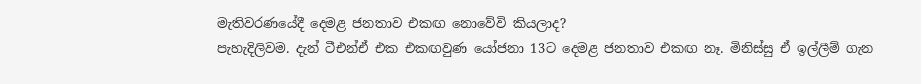මැතිවරණයේදී දෙමළ ජනතාව එකඟ නොවේවි කියලාද?
පැහැදිලිවම. දැන් ටීඑන්ඒ එක එකඟවුණ යෝජනා 13ට දෙමළ ජනතාව එකඟ නෑ. මිනිස්සු ඒ ඉල්ලීම් ගැන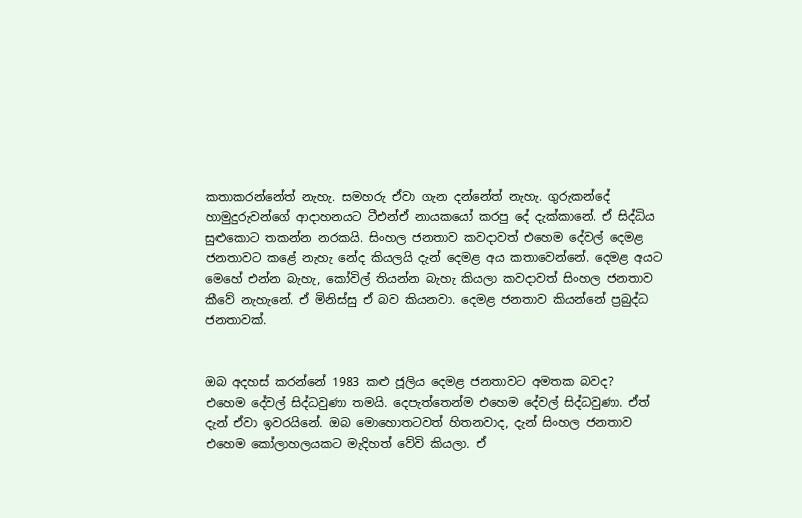කතාකරන්නේත් නැහැ. සමහරු ඒවා ගැන දන්නේත් නැහැ. ගුරුකන්දේ හාමුදුරුවන්ගේ ආදාහනයට ටීඑන්ඒ නායකයෝ කරපු දේ දැක්කානේ. ඒ සිද්ධිය සුළුකොට තකන්න නරකයි. සිංහල ජනතාව කවදාවත් එහෙම දේවල් දෙමළ ජනතාවට කළේ නැහැ නේද කියලයි දැන් දෙමළ අය කතාවෙන්නේ. දෙමළ අයට මෙහේ එන්න බැහැ, කෝවිල් තියන්න බැහැ කියලා කවදාවත් සිංහල ජනතාව කීවේ නැහැනේ. ඒ මිනිස්සු ඒ බව කියනවා. දෙමළ ජනතාව කියන්නේ ප්‍රබුද්ධ ජනතාවක්.


ඔබ අදහස් කරන්නේ 1983 කළු ජූලිය දෙමළ ජනතාවට අමතක බවද?
එහෙම දේවල් සිද්ධවුණා තමයි. දෙපැත්තෙන්ම එහෙම දේවල් සිද්ධවුණා. ඒත් දැන් ඒවා ඉවරයිනේ. ඔබ මොහොතටවත් හිතනවාද, දැන් සිංහල ජනතාව එහෙම කෝලාහලයකට මැදිහත් වේවි කියලා. ඒ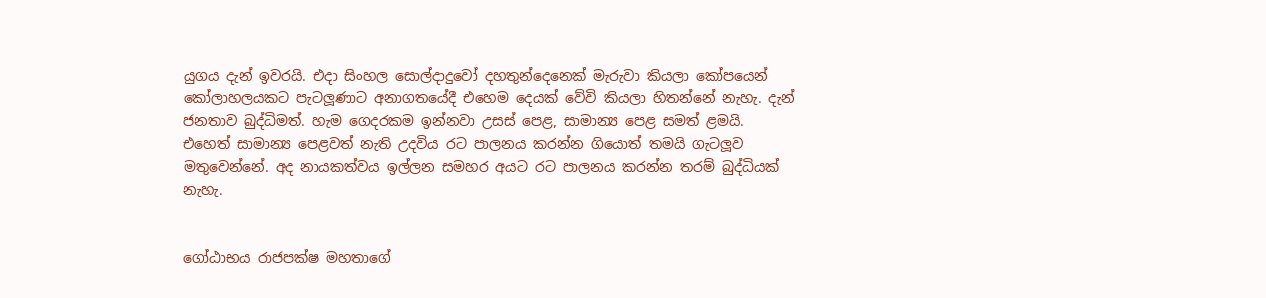යුගය දැන් ඉවරයි. එදා සිංහල සොල්දාදුවෝ දහතුන්දෙනෙක් මැරුවා කියලා කෝපයෙන් කෝලාහලයකට පැටලූණාට අනාගතයේදී එහෙම දෙයක් වේවි කියලා හිතන්නේ නැහැ. දැන් ජනතාව බුද්ධිමත්. හැම ගෙදරකම ඉන්නවා උසස් පෙළ, සාමාන්‍ය පෙළ සමත් ළමයි. එහෙත් සාමාන්‍ය පෙළවත් නැති උදවිය රට පාලනය කරන්න ගියොත් තමයි ගැටලූව මතුවෙන්නේ. අද නායකත්වය ඉල්ලන සමහර අයට රට පාලනය කරන්න තරම් බුද්ධියක් නැහැ.


ගෝඨාභය රාජපක්ෂ මහතාගේ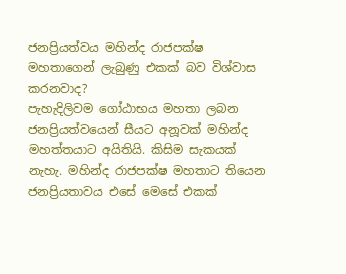ජනප්‍රියත්වය මහින්ද රාජපක්ෂ මහතාගෙන් ලැබුණු එකක් බව විශ්වාස කරනවාද?
පැහැදිලිවම ගෝඨාභය මහතා ලබන ජනප්‍රියත්වයෙන් සීයට අනූවක් මහින්ද මහත්තයාට අයිතියි. කිසිම සැකයක් නැහැ. මහින්ද රාජපක්ෂ මහතාට තියෙන ජනප්‍රියතාවය එසේ මෙසේ එකක්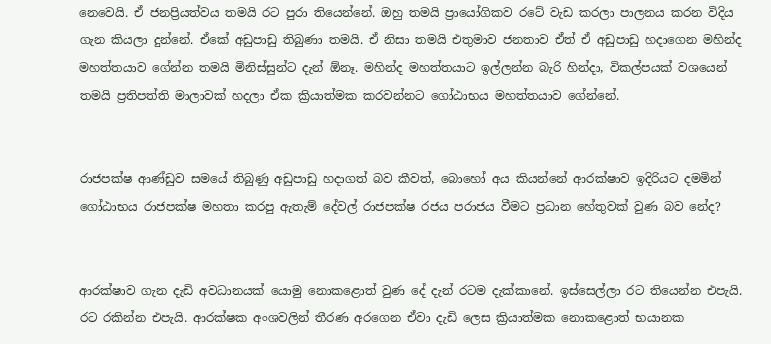නෙවෙයි. ඒ ජනප්‍රියත්වය තමයි රට පුරා තියෙන්නේ. ඔහු තමයි ප්‍රායෝගිකව රටේ වැඩ කරලා පාලනය කරන විදිය ගැන කියලා දුන්නේ. ඒකේ අඩුපාඩු තිබුණා තමයි. ඒ නිසා තමයි එතුමාව ජනතාව ඒත් ඒ අඩුපාඩු හදාගෙන මහින්ද මහත්තයාව ගේන්න තමයි මිනිස්සුන්ට දැන් ඕනෑ. මහින්ද මහත්තයාට ඉල්ලන්න බැරි හින්දා, විකල්පයක් වශයෙන් තමයි ප්‍රතිපත්ති මාලාවක් හදලා ඒක ක්‍රියාත්මක කරවන්නට ගෝඨාභය මහත්තයාව ගේන්නේ.


රාජපක්ෂ ආණ්ඩුව සමයේ තිබුණු අඩුපාඩු හදාගත් බව කීවත්, බොහෝ අය කියන්නේ ආරක්ෂාව ඉදිරියට දමමින් ගෝඨාභය රාජපක්ෂ මහතා කරපු ඇතැම් දේවල් රාජපක්ෂ රජය පරාජය වීමට ප්‍රධාන හේතුවක් වුණ බව නේද?


ආරක්ෂාව ගැන දැඩි අවධානයක් යොමු නොකළොත් වුණ දේ දැන් රටම දැක්කානේ. ඉස්සෙල්ලා රට තියෙන්න එපැයි. රට රකින්න එපැයි. ආරක්ෂක අංශවලින් තීරණ අරගෙන ඒවා දැඩි ලෙස ක්‍රියාත්මක නොකළොත් භයානක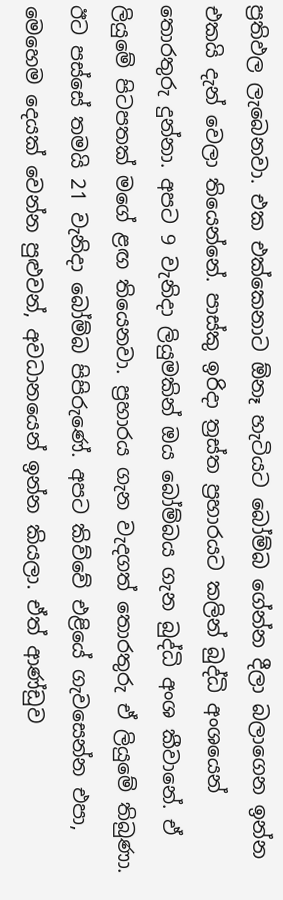ප්‍රතිඵල ලැබෙනවා. එක එක්කෙනාට ඕනෑ හැටියට බෝම්බ ගේන්න දීලා බලාගෙන ඉන්න එකයි දැන් වෙලා තියෙන්නේ. පාස්කු ඉරිදා ත්‍රස්ත ප්‍රහාරයට කලින් බුද්ධි අංශයෙන් තොරතුරු දුන්නා. අපට 9 වැනිදා ලියුමකින් ඔය බෝම්බය ගැන බුද්ධි අංශ කීවානේ. ඒ ලියුමේ පිටපතක් මගේ ළඟ තියෙනවා. ප්‍රහාරය ගැන වැදගත් තොරතුරු ඒ ලියුමේ තිබුණා. ඊට පස්සේ තමයි 21 වැනිදා බෝම්බ පිපිරුණේ. අපට කිව්වේ එළියේ ගැවසෙන්න එපා, මෙහෙම දෙයක් වෙන්න පුළුවන්, අවධානයෙන් ඉන්න කියලා. ඒත් ආණ්ඩුව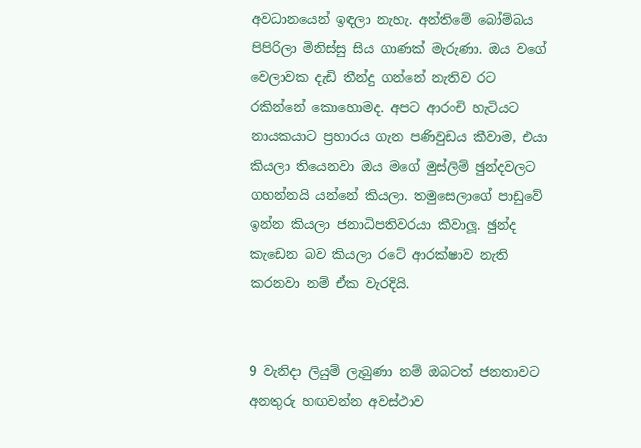අවධානයෙන් ඉඳලා නැහැ. අන්තිමේ බෝම්බය පිපිරිලා මිනිස්සු සිය ගාණක් මැරුණා. ඔය වගේ වෙලාවක දැඩි තීන්දු ගන්නේ නැතිව රට රකින්නේ කොහොමද. අපට ආරංචි හැටියට නායකයාට ප්‍රහාරය ගැන පණිවුඩය කීවාම, එයා කියලා තියෙනවා ඔය මගේ මුස්ලිම් ඡුන්දවලට ගහන්නයි යන්නේ කියලා. තමුසෙලාගේ පාඩුවේ ඉන්න කියලා ජනාධිපතිවරයා කීවාලූ. ඡුන්ද කැඩෙන බව කියලා රටේ ආරක්ෂාව නැති කරනවා නම් ඒක වැරදියි.


9 වැනිදා ලියුම් ලැබුණා නම් ඔබටත් ජනතාවට අනතුරු හඟවන්න අවස්ථාව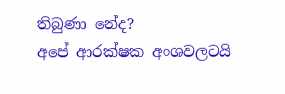තිබුණා නේද?
අපේ ආරක්ෂක අංශවලටයි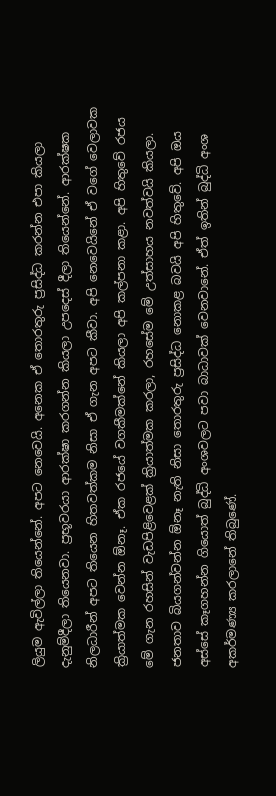ලියුම ඇවිල්ලා තියෙන්නේ. අපට නෙවෙයි. අනෙක ඒ තොරතුරු ප්‍රසිද්ධ කරන්න එපා කියලා දැනුම්දීලා තියෙනවා. ප්‍රභූවරයා ආරක්ෂා කරගන්න කියලා උපදෙස් දීලා තියෙන්නේ. ආරක්ෂක නිලධාරීන් අපට තියෙන හිතවත්කම නිසා ඒ ගැන අපට කීවා. අපි නෙවෙයිනේ ඒ වගේ වෙලාවක ක්‍රියාත්මක වෙන්න ඕනෑ. ඒක රජයේ වගකීමක්නේ කියලා අපි කල්පනා කළා. අපි හිතුවේ රජය මේ ගැන රහසින් වැඩපිළිවෙළක් ක්‍රියාත්මක කරලා, රහසේම මේ උත්සාහය නවත්වයි කියලා. ජනතාව බියගන්වන්න ඕනෑ නැති නිසා තොරතුරු ප්‍රසිද්ධ නොකළ බවයි අපි හිතුවේ. අපි ඔය අස්සේ කෑගහන්න ගියොත් බුද්ධි අංශවලට පවා බාධාවක් වෙනවානේ. ඒත් ඉතින් බුද්ධි අංශ අකර්මණ්‍ය කරලානේ තිබුණේ.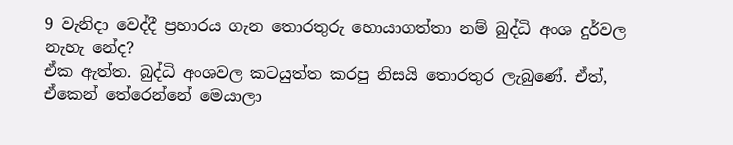9 වැනිදා වෙද්දී ප්‍රහාරය ගැන තොරතුරු හොයාගත්තා නම් බුද්ධි අංශ දුර්වල නැහැ නේද?
ඒක ඇත්ත. බුද්ධි අංශවල කටයුත්ත කරපු නිසයි තොරතුර ලැබුණේ. ඒත්, ඒකෙන් තේරෙන්නේ මෙයාලා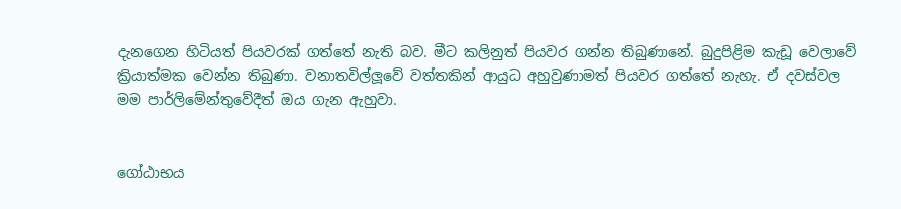දැනගෙන හිටියත් පියවරක් ගත්තේ නැති බව. මීට කලිනුත් පියවර ගන්න තිබුණානේ. බුදුපිළිම කැඩූ වෙලාවේ ක්‍රියාත්මක වෙන්න තිබුණා. වනාතවිල්ලූවේ වත්තකින් ආයුධ අහුවුණාමත් පියවර ගත්තේ නැහැ. ඒ දවස්වල මම පාර්ලිමේන්තුවේදීත් ඔය ගැන ඇහුවා.


ගෝඨාභය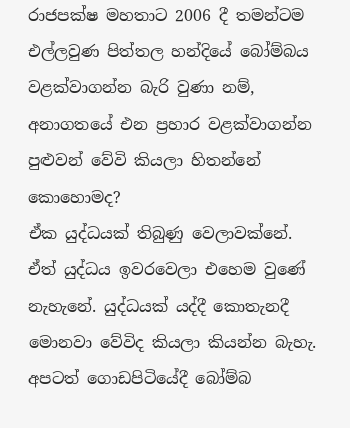රාජපක්ෂ මහතාට 2006 දී තමන්ටම එල්ලවුණ පිත්තල හන්දියේ බෝම්බය වළක්වාගන්න බැරි වුණා නම්, අනාගතයේ එන ප්‍රහාර වළක්වාගන්න පුළුවන් වේවි කියලා හිතන්නේ කොහොමද?
ඒක යුද්ධයක් තිබුණු වෙලාවක්නේ. ඒත් යුද්ධය ඉවරවෙලා එහෙම වුණේ නැහැනේ. යුද්ධයක් යද්දී කොතැනදී මොනවා වේවිද කියලා කියන්න බැහැ. අපටත් ගොඩපිටියේදී බෝම්බ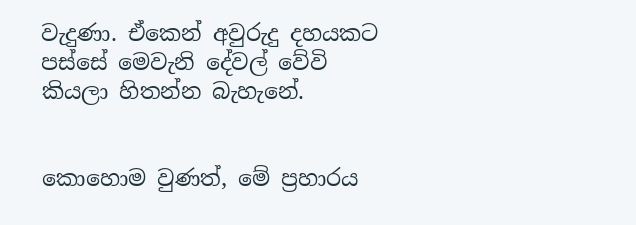වැදුණා. ඒකෙන් අවුරුදු දහයකට පස්සේ මෙවැනි දේවල් වේවි කියලා හිතන්න බැහැනේ.


කොහොම වුණත්, මේ ප්‍රහාරය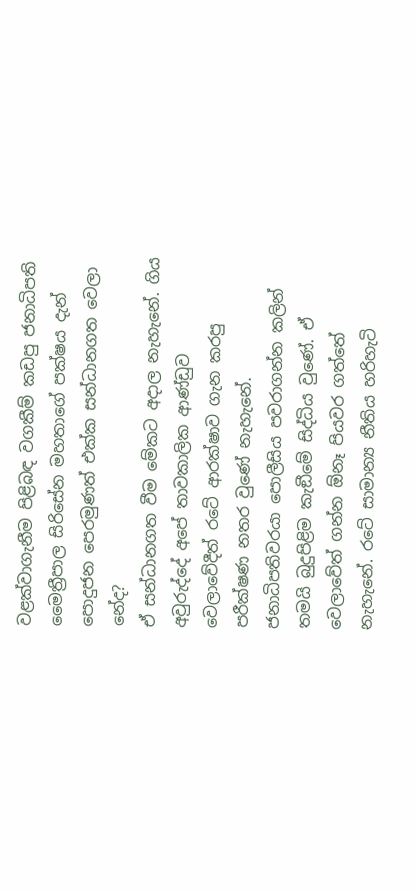වළක්වාගැනීම පිළිබඳ වගකීම් කඩපු ජනාධිපති මෛත්‍රීපාල සිරිසේන මහතාගේ පක්ෂය දැන් පොදුජන පෙරමුණත් එක්ක සන්ධානගත වෙලා නේද?
ඒ සන්ධානගත වීම මේකට අදාල නැහැනේ. ගිය අවුරුද්දේ අපේ තාවකාලික ආණ්ඩුව වෙලාවේදීත් රටේ ආරක්ෂාව ගැන කරපු පරීක්ෂණ නතර වුණේ නැහැනේ. ජනාධිපතිවරයා පොලීසිය පවරාගන්න කලින් තමයි බුදුපිළිම කැඞීමේ සිද්ධිය වුණේ. ඒ වෙලාවේත් ගන්න ඕනෑ පියවර ගත්තේ නැහැනේ. රටේ සාමාන්‍ය නීතිය හරිහැටි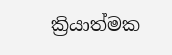ක්‍රියාත්මක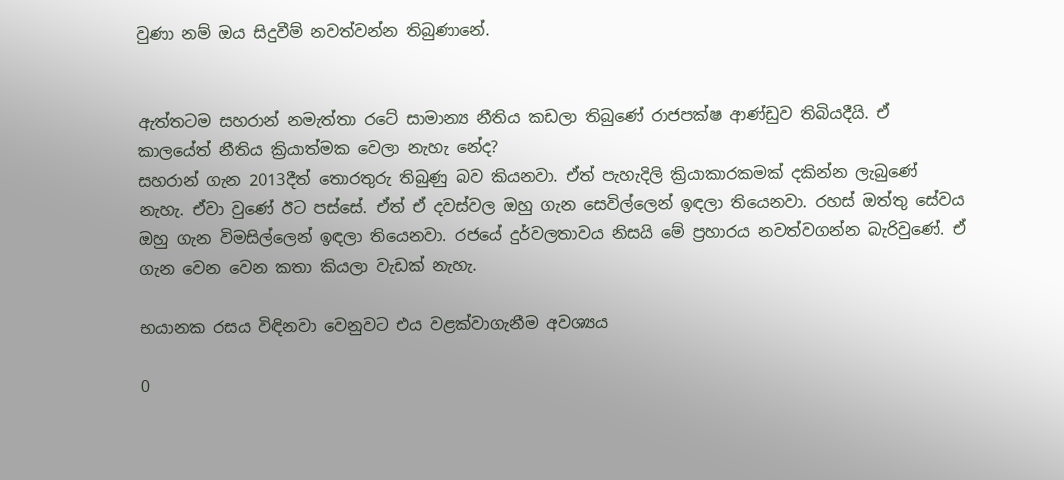වුණා නම් ඔය සිදුවීම් නවත්වන්න තිබුණානේ.


ඇත්තටම සහරාන් නමැත්තා රටේ සාමාන්‍ය නීතිය කඩලා තිබුණේ රාජපක්ෂ ආණ්ඩුව තිබියදීයි. ඒ කාලයේත් නීතිය ක්‍රියාත්මක වෙලා නැහැ නේද?
සහරාන් ගැන 2013දීත් තොරතුරු තිබුණු බව කියනවා. ඒත් පැහැදිලි ක්‍රියාකාරකමක් දකින්න ලැබුණේ නැහැ. ඒවා වුණේ ඊට පස්සේ. ඒත් ඒ දවස්වල ඔහු ගැන සෙවිල්ලෙන් ඉඳලා තියෙනවා. රහස් ඔත්තු සේවය ඔහු ගැන විමසිල්ලෙන් ඉඳලා තියෙනවා. රජයේ දුර්වලතාවය නිසයි මේ ප්‍රහාරය නවත්වගන්න බැරිවුණේ. ඒ ගැන වෙන වෙන කතා කියලා වැඩක් නැහැ.

භයානක රසය විඳිනවා වෙනුවට එය වළක්වාගැනීම අවශ්‍යය

0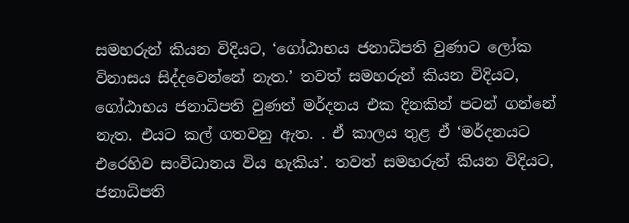සමහරුන් කියන විදියට, ‘ගෝඨාභය ජනාධිපති වුණාට ලෝක විනාසය සිද්දවෙන්නේ නැත.’ තවත් සමහරුන් කියන විදියට, ගෝඨාභය ජනාධිපති වුණත් මර්දනය එක දිනකින් පටන් ගන්නේ නැත. එයට කල් ගතවනු ඇත. . ඒ කාලය තුළ ඒ ‘මර්දනයට එරෙහිව සංවිධානය විය හැකිය’. තවත් සමහරුන් කියන විදියට, ජනාධිපති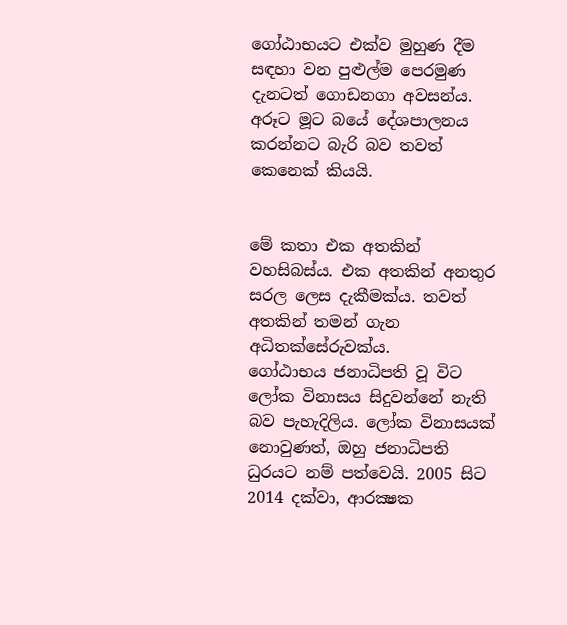ගෝඨාභයට එක්ව මුහුණ දීම සඳහා වන පුළුල්ම පෙරමුණ දැනටත් ගොඩනගා අවසන්ය. අරූට මූට බයේ දේශපාලනය කරන්නට බැරි බව තවත් කෙනෙක් කියයි.


මේ කතා එක අතකින් වහසිබස්ය. එක අතකින් අනතුර සරල ලෙස දැකීමක්ය. තවත් අතකින් තමන් ගැන අධිතක්සේරුවක්ය.
ගෝඨාභය ජනාධිපති වූ විට ලෝක විනාසය සිදුවන්නේ නැති බව පැහැදිලිය. ලෝක විනාසයක් නොවුණත්, ඔහු ජනාධිපති ධුරයට නම් පත්වෙයි. 2005 සිට 2014 දක්වා, ආරක්‍ෂක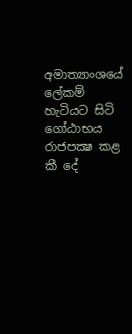අමාත්‍යාංශයේ ලේකම් හැටියට සිටි ගෝඨාභය රාජපක්‍ෂ කළ කී දේ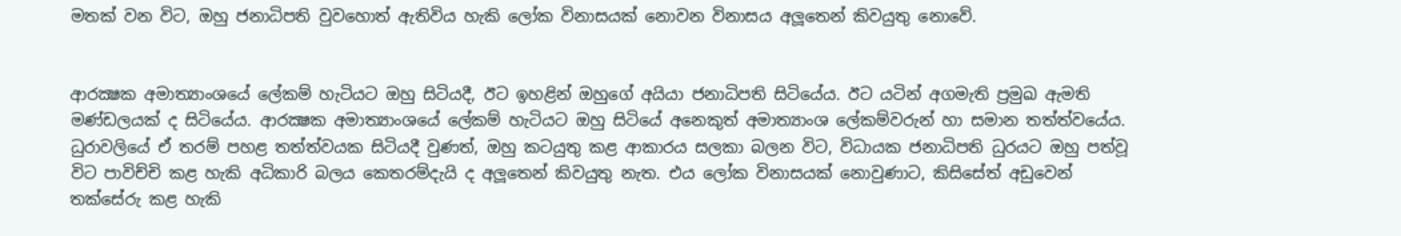මතක් වන විට, ඔහු ජනාධිපති වුවහොත් ඇතිවිය හැකි ලෝක විනාසයක් නොවන විනාසය අලූතෙන් කිවයුතු නොවේ.


ආරක්‍ෂක අමාත්‍යාංශයේ ලේකම් හැටියට ඔහු සිටියදී, ඊට ඉහළින් ඔහුගේ අයියා ජනාධිපති සිටියේය. ඊට යටින් අගමැති ප්‍රමුඛ ඇමති මණ්ඩලයක් ද සිටියේය. ආරක්‍ෂක අමාත්‍යාංශයේ ලේකම් හැටියට ඔහු සිටියේ අනෙකුත් අමාත්‍යාංශ ලේකම්වරුන් හා සමාන තත්ත්වයේය. ධුරාවලියේ ඒ තරම් පහළ තත්ත්වයක සිටියදී වුණත්, ඔහු කටයුතු කළ ආකාරය සලකා බලන විට, විධායක ජනාධිපති ධුරයට ඔහු පත්වූ විට පාවිච්චි කළ හැකි අධිකාරි බලය කෙතරම්දැයි ද අලූතෙන් කිවයුතු නැත. එය ලෝක විනාසයක් නොවුණාට, කිසිසේත් අඩුවෙන් තක්සේරු කළ හැකි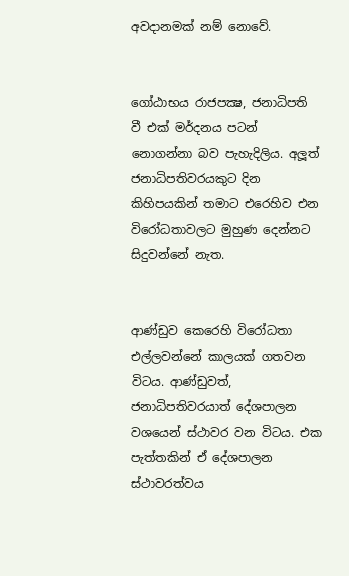අවදානමක් නම් නොවේ.


ගෝඨාභය රාජපක්‍ෂ, ජනාධිපති වී එක් මර්දනය පටන් නොගන්නා බව පැහැදිලිය. අලූත් ජනාධිපතිවරයකුට දින කිහිපයකින් තමාට එරෙහිව එන විරෝධතාවලට මුහුණ දෙන්නට සිදුවන්නේ නැත.


ආණ්ඩුව කෙරෙහි විරෝධතා එල්ලවන්නේ කාලයක් ගතවන විටය. ආණ්ඩුවත්, ජනාධිපතිවරයාත් දේශපාලන වශයෙන් ස්ථාවර වන විටය. එක පැත්තකින් ඒ දේශපාලන ස්ථාවරත්වය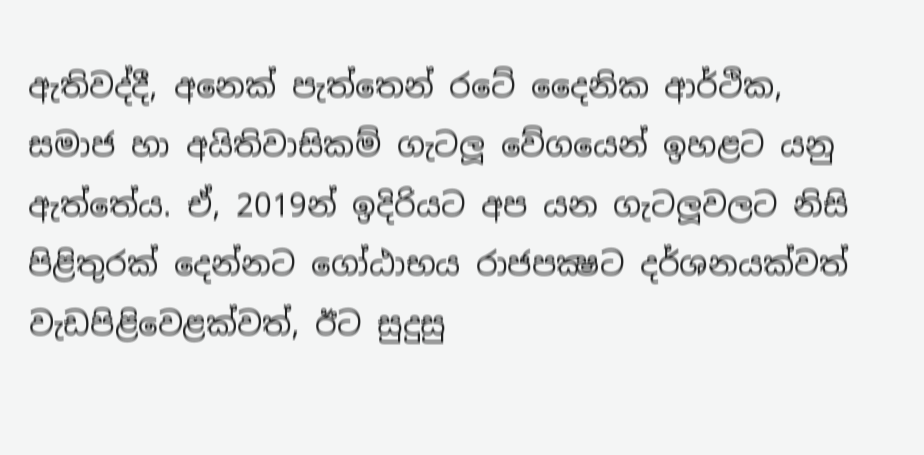ඇතිවද්දී, අනෙක් පැත්තෙන් රටේ දෛනික ආර්ථික, සමාජ හා අයිතිවාසිකම් ගැටලූ වේගයෙන් ඉහළට යනු ඇත්තේය. ඒ, 2019න් ඉදිරියට අප යන ගැටලූවලට නිසි පිළිතුරක් දෙන්නට ගෝඨාභය රාජපක්‍ෂට දර්ශනයක්වත් වැඩපිළිවෙළක්වත්, ඊට සුදුසු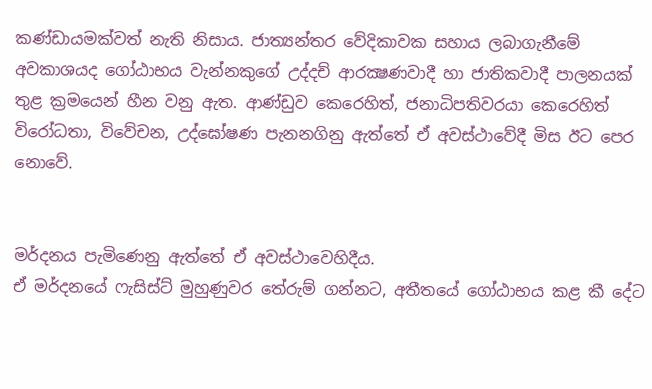කණ්ඩායමක්වත් නැති නිසාය. ජාත්‍යන්තර වේදිකාවක සහාය ලබාගැනීමේ අවකාශයද ගෝඨාභය වැන්නකුගේ උද්දච් ආරක්‍ෂණවාදී හා ජාතිකවාදී පාලනයක් තුළ ක්‍රමයෙන් හීන වනු ඇත. ආණ්ඩුව කෙරෙහිත්, ජනාධිපතිවරයා කෙරෙහිත් විරෝධතා, විවේචන, උද්ඝෝෂණ පැනනගිනු ඇත්තේ ඒ අවස්ථාවේදී මිස ඊට පෙර නොවේ.


මර්දනය පැමිණෙනු ඇත්තේ ඒ අවස්ථාවෙහිදීය.
ඒ මර්දනයේ ෆැසිස්ට් මුහුණුවර තේරුම් ගන්නට, අතීතයේ ගෝඨාභය කළ කී දේට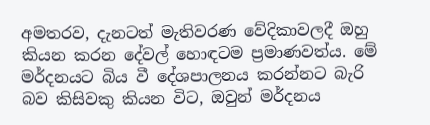අමතරව, දැනටත් මැතිවරණ වේදිකාවලදී ඔහු කියන කරන දේවල් හොඳටම ප්‍රමාණවත්ය. මේ මර්දනයට බිය වී දේශපාලනය කරන්නට බැරි බව කිසිවකු කියන විට, ඔවුන් මර්දනය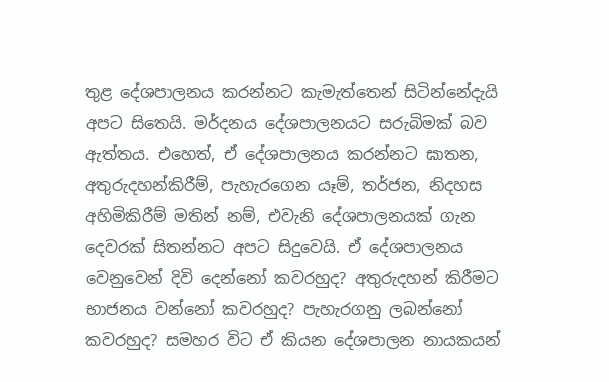තුළ දේශපාලනය කරන්නට කැමැත්තෙන් සිටින්නේදැයි අපට සිතෙයි. මර්දනය දේශපාලනයට සරුබිමක් බව ඇත්තය. එහෙත්, ඒ දේශපාලනය කරන්නට ඝාතන, අතුරුදහන්කිරීම්, පැහැරගෙන යෑම්, තර්ජන, නිදහස අහිමිකිරීම් මතින් නම්, එවැනි දේශපාලනයක් ගැන දෙවරක් සිතන්නට අපට සිදුවෙයි. ඒ දේශපාලනය වෙනුවෙන් දිවි දෙන්නෝ කවරහුද? අතුරුදහන් කිරීමට භාජනය වන්නෝ කවරහුද? පැහැරගනු ලබන්නෝ කවරහුද? සමහර විට ඒ කියන දේශපාලන නායකයන්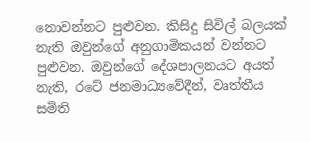නොවන්නට පුළුවන. කිසිදු සිවිල් බලයක් නැති ඔවුන්ගේ අනුගාමිකයන් වන්නට පුළුවන. ඔවුන්ගේ දේශපාලනයට අයත් නැති, රටේ ජනමාධ්‍යවේදීන්, වෘත්තීය සමිති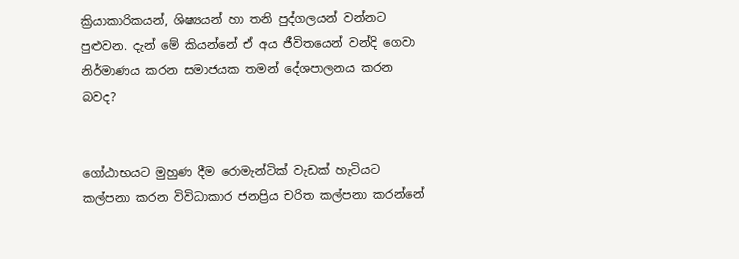ක්‍රියාකාරිකයන්, ශිෂ්‍යයන් හා තනි පුද්ගලයන් වන්නට පුළුවන. දැන් මේ කියන්නේ ඒ අය ජීවිතයෙන් වන්දි ගෙවා නිර්මාණය කරන සමාජයක තමන් දේශපාලනය කරන බවද?


ගෝඨාභයට මුහුණ දීම රොමැන්ටික් වැඩක් හැටියට කල්පනා කරන විවිධාකාර ජනප්‍රිය චරිත කල්පනා කරන්නේ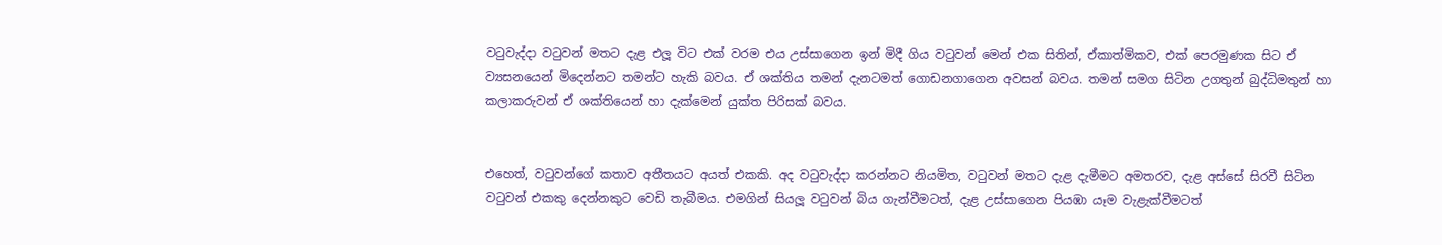වටුවැද්දා වටුවන් මතට දැළ එලූ විට එක් වරම එය උස්සාගෙන ඉන් මිදී ගිය වටුවන් මෙන් එක සිතින්, ඒකාත්මිකව, එක් පෙරමුණක සිට ඒ ව්‍යසනයෙන් මිදෙන්නට තමන්ට හැකි බවය. ඒ ශක්තිය තමන් දැනටමත් ගොඩනගාගෙන අවසන් බවය. තමන් සමග සිටින උගතුන් බුද්ධිමතුන් හා කලාකරුවන් ඒ ශක්තියෙන් හා දැක්මෙන් යුක්ත පිරිසක් බවය.


එහෙත්, වටුවන්ගේ කතාව අතීතයට අයත් එකකි. අද වටුවැද්දා කරන්නට නියමිත, වටුවන් මතට දැළ දැමීමට අමතරව, දැළ අස්සේ සිරවී සිටින වටුවන් එකකු දෙන්නකුට වෙඩි තැබීමය. එමගින් සියලූ වටුවන් බිය ගැන්වීමටත්, දැළ උස්සාගෙන පියඹා යෑම වැළැක්වීමටත්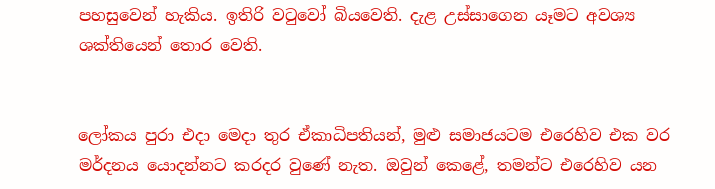පහසුවෙන් හැකිය. ඉතිරි වටුවෝ බියවෙති. දැළ උස්සාගෙන යෑමට අවශ්‍ය ශක්තියෙන් තොර වෙති.


ලෝකය පුරා එදා මෙදා තුර ඒකාධිපතියන්, මුළු සමාජයටම එරෙහිව එක වර මර්දනය යොදන්නට කරදර වුණේ නැත. ඔවුන් කෙළේ, තමන්ට එරෙහිව යන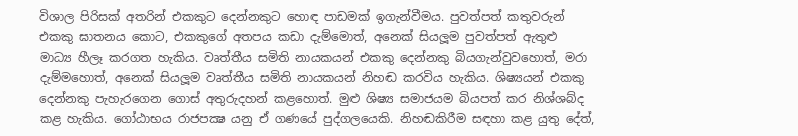විශාල පිරිසක් අතරින් එකකුට දෙන්නකුට හොඳ පාඩමක් ඉගැන්වීමය. පුවත්පත් කතුවරුන් එකකු ඝාතනය කොට, එකකුගේ අතපය කඩා දැම්මොත්, අනෙක් සියලූම පුවත්පත් ඇතුළු මාධ්‍ය හීලෑ කරගත හැකිය. වෘත්තීය සමිති නායකයන් එකකු දෙන්නකු බියගැන්වුවහොත්, මරා දැම්මහොත්, අනෙක් සියලූම වෘත්තීය සමිති නායකයන් නිහඬ කරවිය හැකිය. ශිෂ්‍යයන් එකකු දෙන්නකු පැහැරගෙන ගොස් අතුරුදහන් කළහොත්. මුළු ශිෂ්‍ය සමාජයම බියපත් කර නිශ්ශබ්ද කළ හැකිය. ගෝඨාභය රාජපක්‍ෂ යනු ඒ ගණයේ පුද්ගලයෙකි. නිහඬකිරීම සඳහා කළ යුතු දේත්,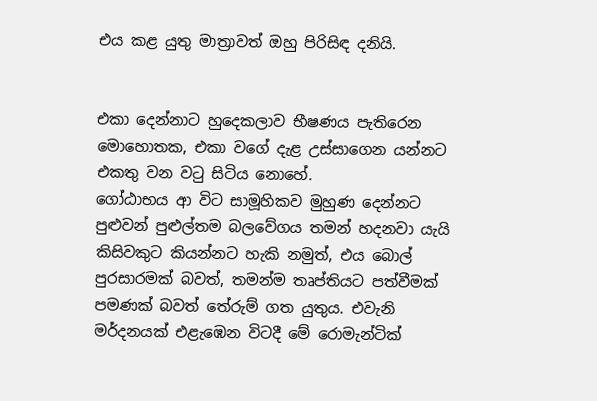එය කළ යුතු මාත්‍රාවත් ඔහු පිරිසිඳ දනියි.


එකා දෙන්නාට හුදෙකලාව භීෂණය පැතිරෙන මොහොතක, එකා වගේ දැළ උස්සාගෙන යන්නට එකතු වන වටු සිටිය නොහේ.
ගෝඨාභය ආ විට සාමූහිකව මුහුණ දෙන්නට පුළුවන් පුළුල්තම බලවේගය තමන් හදනවා යැයි කිසිවකුට කියන්නට හැකි නමුත්, එය බොල් පුරසාරමක් බවත්, තමන්ම තෘප්තියට පත්වීමක් පමණක් බවත් තේරුම් ගත යුතුය. එවැනි මර්දනයක් එළැඹෙන විටදී මේ රොමැන්ටික්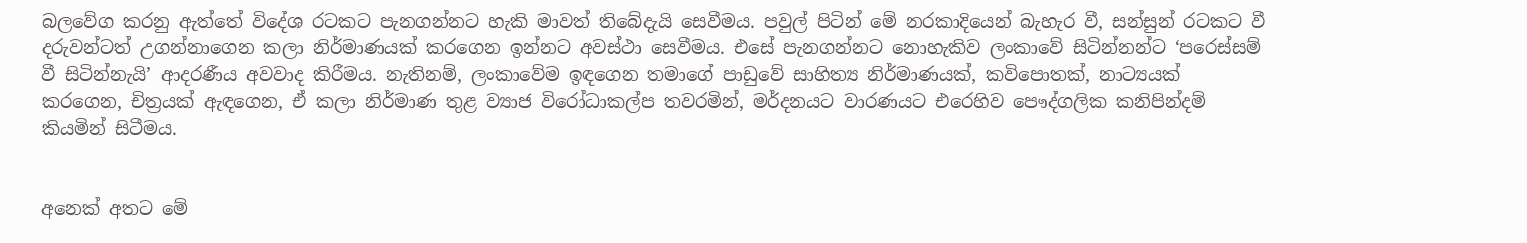බලවේග කරනු ඇත්තේ විදේශ රටකට පැනගන්නට හැකි මාවත් තිබේදැයි සෙවීමය. පවුල් පිටින් මේ නරකාදියෙන් බැහැර වී, සන්සුන් රටකට වී දරුවන්ටත් උගන්නාගෙන කලා නිර්මාණයක් කරගෙන ඉන්නට අවස්ථා සෙවීමය. එසේ පැනගන්නට නොහැකිව ලංකාවේ සිටින්නන්ට ‘පරෙස්සම් වී සිටින්නැයි’ ආදරණීය අවවාද කිරීමය. නැතිනම්, ලංකාවේම ඉඳගෙන තමාගේ පාඩුවේ සාහිත්‍ය නිර්මාණයක්, කවිපොතක්, නාට්‍යයක් කරගෙන, චිත්‍රයක් ඇඳගෙන, ඒ කලා නිර්මාණ තුළ ව්‍යාජ විරෝධාකල්ප තවරමින්, මර්දනයට වාරණයට එරෙහිව පෞද්ගලික කනිපින්දම් කියමින් සිටීමය.


අනෙක් අතට මේ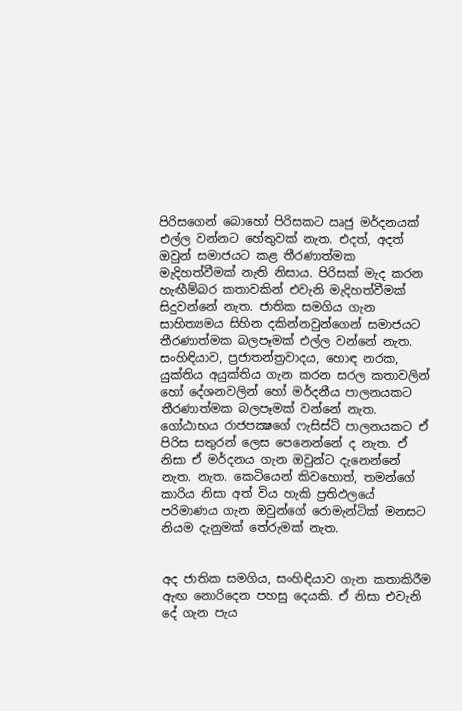පිරිසගෙන් බොහෝ පිරිසකට ඍජු මර්දනයක් එල්ල වන්නට හේතුවක් නැත. එදත්, අදත් ඔවුන් සමාජයට කළ තීරණාත්මක මැදිහත්වීමක් නැති නිසාය. පිරිසක් මැද කරන හැඟීම්බර කතාවකින් එවැනි මැදිහත්වීමක් සිදුවන්නේ නැත. ජාතික සමගිය ගැන සාහිත්‍යමය සිහින දකින්නවුන්ගෙන් සමාජයට තීරණාත්මක බලපෑමක් එල්ල වන්නේ නැත. සංහිඳියාව, ප්‍රජාතන්ත්‍රවාදය, හොඳ නරක, යුක්තිය අයුක්තිය ගැන කරන සරල කතාවලින් හෝ දේශනවලින් හෝ මර්දනීය පාලනයකට තීරණාත්මක බලපෑමක් වන්නේ නැත. ගෝඨාභය රාජපක්‍ෂගේ ෆැසිස්ට් පාලනයකට ඒ පිරිස සතුරන් ලෙස පෙනෙන්නේ ද නැත. ඒ නිසා ඒ මර්දනය ගැන ඔවුන්ට දැනෙන්නේ නැත. නැත. කෙටියෙන් කිවහොත්, තමන්ගේ කාරිය නිසා අත් විය හැකි ප්‍රතිඵලයේ පරිමාණය ගැන ඔවුන්ගේ රොමැන්ටික් මනසට නියම දැනුමක් තේරුමක් නැත.


අද ජාතික සමගිය, සංහිඳියාව ගැන කතාකිරීම ඇඟ නොරිදෙන පහසු දෙයකි. ඒ නිසා එවැනි දේ ගැන පැය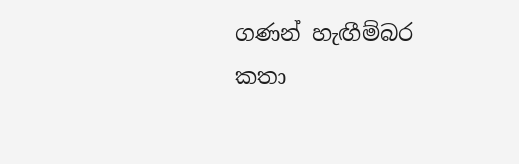ගණන් හැඟීම්බර කතා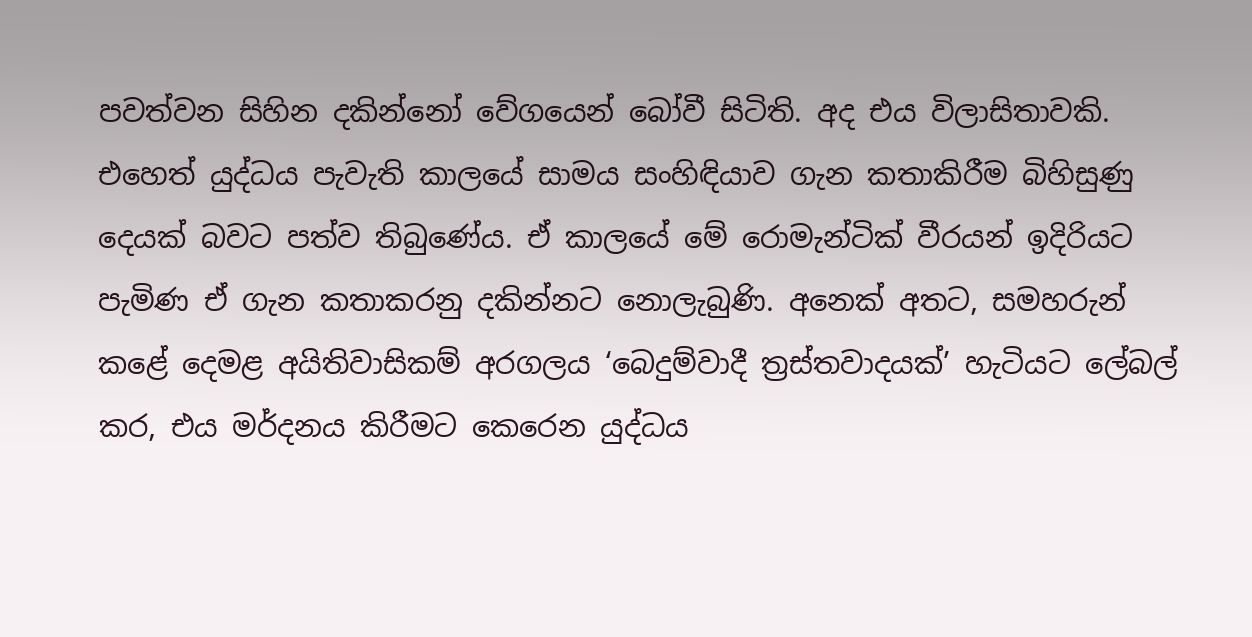පවත්වන සිහින දකින්නෝ වේගයෙන් බෝවී සිටිති. අද එය විලාසිතාවකි. එහෙත් යුද්ධය පැවැති කාලයේ සාමය සංහිඳියාව ගැන කතාකිරීම බිහිසුණු දෙයක් බවට පත්ව තිබුණේය. ඒ කාලයේ මේ රොමැන්ටික් වීරයන් ඉදිරියට පැමිණ ඒ ගැන කතාකරනු දකින්නට නොලැබුණි. අනෙක් අතට, සමහරුන් කළේ දෙමළ අයිතිවාසිකම් අරගලය ‘බෙදුම්වාදී ත්‍රස්තවාදයක්’ හැටියට ලේබල් කර, එය මර්දනය කිරීමට කෙරෙන යුද්ධය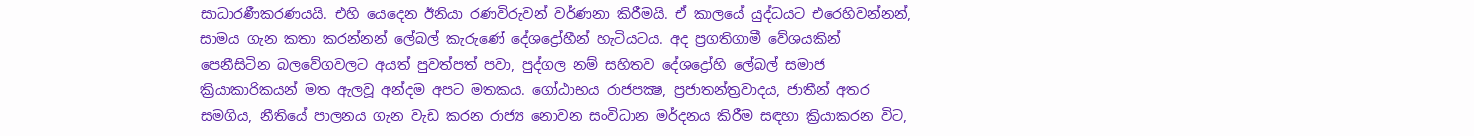සාධාරණීකරණයයි. එහි යෙදෙන ඊනියා රණවිරුවන් වර්ණනා කිරීමයි. ඒ කාලයේ යුද්ධයට එරෙහිවන්නන්, සාමය ගැන කතා කරන්නන් ලේබල් කැරුණේ දේශද්‍රෝහීන් හැටියටය. අද ප්‍රගතිගාමී වේශයකින් පෙනීසිටින බලවේගවලට අයත් පුවත්පත් පවා, පුද්ගල නම් සහිතව දේශද්‍රෝහි ලේබල් සමාජ ක්‍රියාකාරිකයන් මත ඇලවූ අන්දම අපට මතකය. ගෝඨාභය රාජපක්‍ෂ, ප්‍රජාතන්ත්‍රවාදය, ජාතීන් අතර සමගිය, නීතියේ පාලනය ගැන වැඩ කරන රාජ්‍ය නොවන සංවිධාන මර්දනය කිරීම සඳහා ක්‍රියාකරන විට,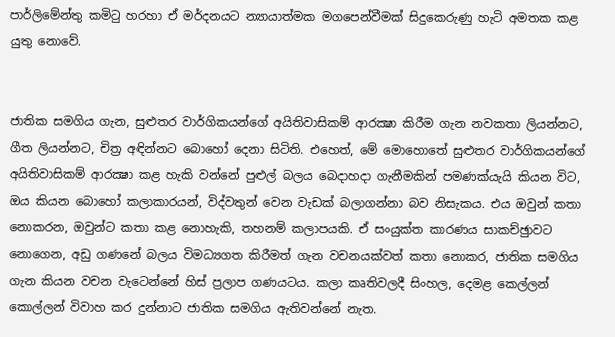පාර්ලිමේන්තු කමිටු හරහා ඒ මර්දනයට න්‍යායාත්මක මගපෙන්වීමක් සිදුකෙරුණු හැටි අමතක කළ යුතු නොවේ.


ජාතික සමගිය ගැන, සුළුතර වාර්ගිකයන්ගේ අයිතිවාසිකම් ආරක්‍ෂා කිරීම ගැන නවකතා ලියන්නට, ගීත ලියන්නට, චිත්‍ර අඳින්නට බොහෝ දෙනා සිටිති. එහෙත්, මේ මොහොතේ සුළුතර වාර්ගිකයන්ගේ අයිතිවාසිකම් ආරක්‍ෂා කළ හැකි වන්නේ පුළුල් බලය බෙදාහදා ගැනීමකින් පමණක්යැයි කියන විට, ඔය කියන බොහෝ කලාකාරයන්, විද්වතුන් වෙන වැඩක් බලාගන්නා බව නිසැකය. එය ඔවුන් කතා නොකරන, ඔවුන්ට කතා කළ නොහැකි, තහනම් කලාපයකි. ඒ සංයුක්ත කාරණය සාකච්ඡුාවට නොගෙන, අඩු ගණනේ බලය විමධ්‍යගත කිරීමත් ගැන වචනයක්වත් කතා නොකර, ජාතික සමගිය ගැන කියන වචන වැටෙන්නේ හිස් ප්‍රලාප ගණයටය. කලා කෘතිවලදී සිංහල, දෙමළ කෙල්ලන් කොල්ලන් විවාහ කර දුන්නාට ජාතික සමගිය ඇතිවන්නේ නැත.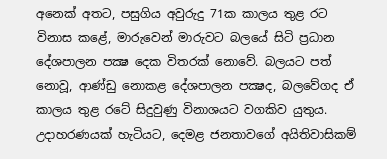අනෙක් අතට, පසුගිය අවුරුදු 71ක කාලය තුළ රට විනාස කළේ, මාරුවෙන් මාරුවට බලයේ සිටි ප්‍රධාන දේශපාලන පක්‍ෂ දෙක විතරක් නොවේ. බලයට පත් නොවූ, ආණ්ඩු නොකළ දේශපාලන පක්‍ෂද, බලවේගද ඒ කාලය තුළ රටේ සිදුවුණු විනාශයට වගකිව යුතුය. උදාහරණයක් හැටියට, දෙමළ ජනතාවගේ අයිතිවාසිකම්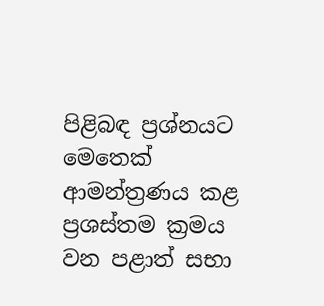පිළිබඳ ප්‍රශ්නයට මෙතෙක් ආමන්ත්‍රණය කළ ප්‍රශස්තම ක්‍රමය වන පළාත් සභා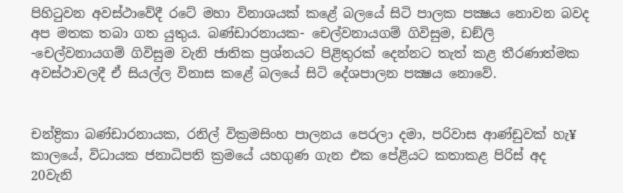පිහිටුවන අවස්ථාවේදී රටේ මහා විනාශයක් කළේ බලයේ සිටි පාලක පක්‍ෂය නොවන බවද අප මතක තබා ගත යුතුය. බණ්ඩාරනායක- චෙල්වනායගම් ගිවිසුම, ඩඞ්ලි -චෙල්වනායගම් ගිවිසුම වැනි ජාතික ප්‍රශ්නයට පිළිතුරක් දෙන්නට තැත් කළ තීරණාත්මක අවස්ථාවලදී ඒ සියල්ල විනාස කළේ බලයේ සිටි දේශපාලන පක්‍ෂය නොවේ.


චන්ද්‍රිකා බණ්ඩාරනායක, රනිල් වික්‍රමසිංහ පාලනය පෙරලා දමා, පරිවාස ආණ්ඩුවක් හැ¥ කාලයේ, විධායක ජනාධිපති ක්‍රමයේ යහගුණ ගැන එක පේළියට කතාකළ පිරිස් අද 20වැනි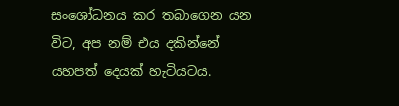සංශෝධනය කර තබාගෙන යන විට, අප නම් එය දකින්නේ යහපත් දෙයක් හැටියටය.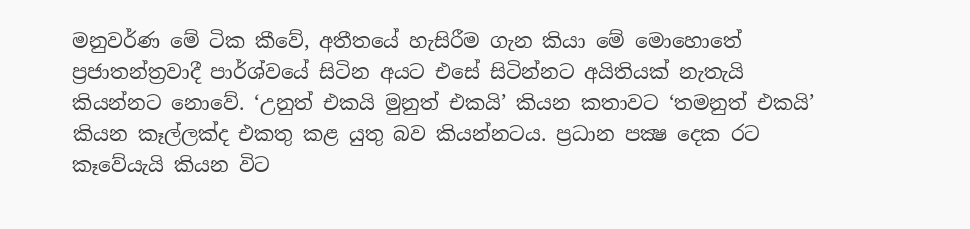මනුවර්ණ මේ ටික කීවේ, අතීතයේ හැසිරීම ගැන කියා මේ මොහොතේ ප්‍රජාතන්ත්‍රවාදී පාර්ශ්වයේ සිටින අයට එසේ සිටින්නට අයිතියක් නැතැයි කියන්නට නොවේ. ‘උනුත් එකයි මුනුත් එකයි’ කියන කතාවට ‘තමනුත් එකයි’ කියන කෑල්ලක්ද එකතු කළ යුතු බව කියන්නටය. ප්‍රධාන පක්‍ෂ දෙක රට කෑවේයැයි කියන විට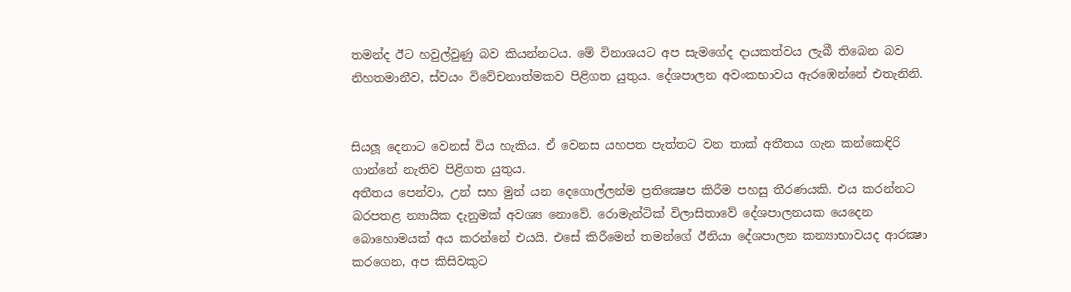තමන්ද ඊට හවුල්වුණු බව කියන්නටය. මේ විනාශයට අප සැමගේද දායකත්වය ලැබී තිබෙන බව නිහතමානීව, ස්වයං විවේචනාත්මකව පිළිගත යුතුය. දේශපාලන අවංකභාවය ඇරඹෙන්නේ එතැනිනි.


සියලූ දෙනාට වෙනස් විය හැකිය. ඒ වෙනස යහපත පැත්තට වන තාක් අතීතය ගැන කන්කෙඳිරි ගාන්නේ නැතිව පිළිගත යුතුය.
අතීතය පෙන්වා, උන් සහ මුන් යන දෙගොල්ලන්ම ප්‍රතික්‍ෂෙප කිරීම පහසු තීරණයකි. එය කරන්නට බරපතළ න්‍යායික දැනුමක් අවශ්‍ය නොවේ. රොමැන්ටික් විලාසිතාවේ දේශපාලනයක යෙදෙන බොහොමයක් අය කරන්නේ එයයි. එසේ කිරීමෙන් තමන්ගේ ඊනියා දේශපාලන කන්‍යාභාවයද ආරක්‍ෂා කරගෙන, අප කිසිවකුට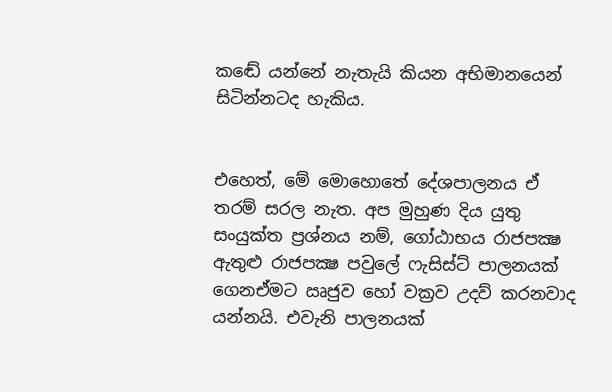කඬේ යන්නේ නැතැයි කියන අභිමානයෙන් සිටින්නටද හැකිය.


එහෙත්, මේ මොහොතේ දේශපාලනය ඒ තරම් සරල නැත. අප මුහුණ දිය යුතු සංයුක්ත ප්‍රශ්නය නම්, ගෝඨාභය රාජපක්‍ෂ ඇතුළු රාජපක්‍ෂ පවුලේ ෆැසිස්ට් පාලනයක් ගෙනඒමට ඍජුව හෝ වක්‍රව උදව් කරනවාද යන්නයි. එවැනි පාලනයක්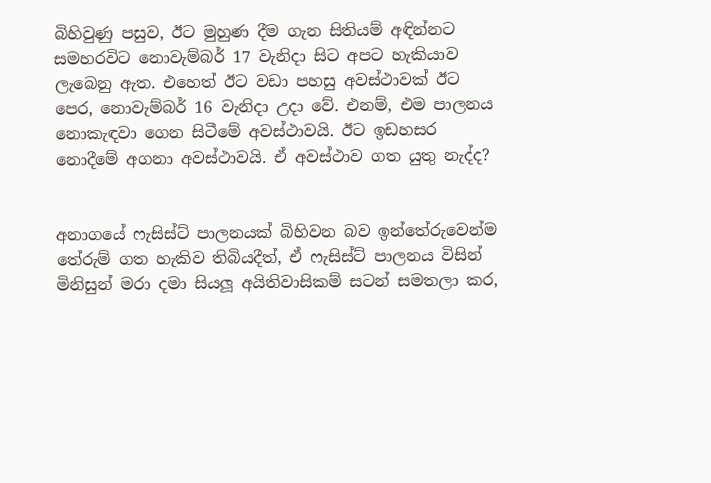බිහිවුණු පසුව, ඊට මුහුණ දීම ගැන සිතියම් අඳින්නට සමහරවිට නොවැම්බර් 17 වැනිදා සිට අපට හැකියාව ලැබෙනු ඇත. එහෙත් ඊට වඩා පහසු අවස්ථාවක් ඊට පෙර, නොවැම්බර් 16 වැනිදා උදා වේ. එනම්, එම පාලනය නොකැඳවා ගෙන සිටීමේ අවස්ථාවයි. ඊට ඉඩහසර නොදීමේ අගනා අවස්ථාවයි. ඒ අවස්ථාව ගත යුතු නැද්ද?


අනාගයේ ෆැසිස්ට් පාලනයක් බිහිවන බව ඉන්තේරුවෙන්ම තේරුම් ගත හැකිව තිබියදීත්, ඒ ෆැසිස්ට් පාලනය විසින් මිනිසුන් මරා දමා සියලූ අයිතිවාසිකම් සටන් සමතලා කර,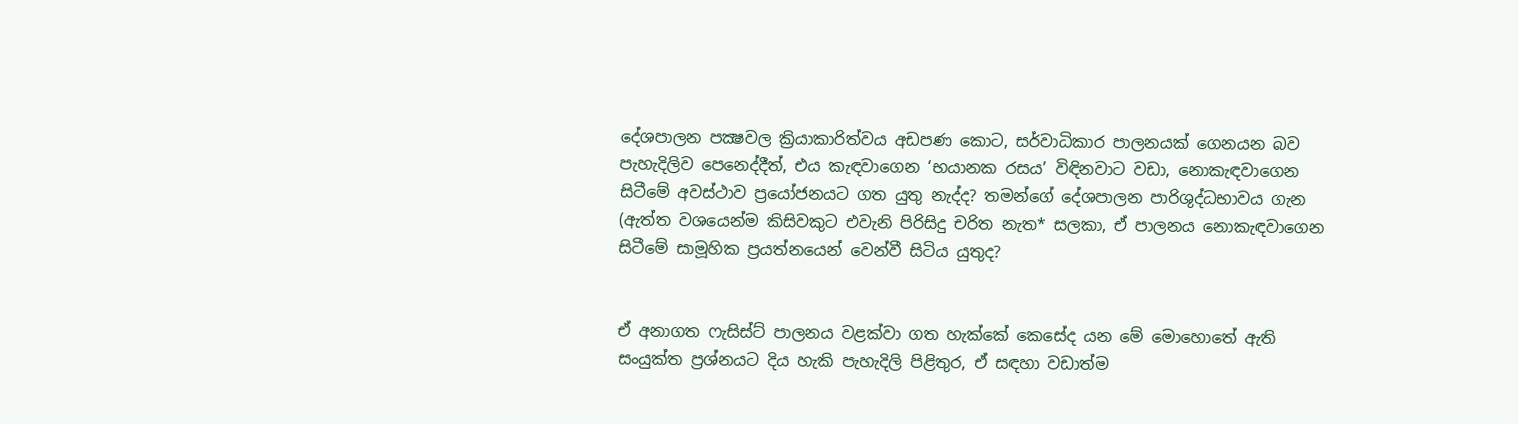දේශපාලන පක්‍ෂවල ක්‍රියාකාරිත්වය අඩපණ කොට, සර්වාධිකාර පාලනයක් ගෙනයන බව පැහැදිලිව පෙනෙද්දීත්, එය කැඳවාගෙන ‘භයානක රසය’ විඳිනවාට වඩා, නොකැඳවාගෙන සිටීමේ අවස්ථාව ප්‍රයෝජනයට ගත යුතු නැද්ද? තමන්ගේ දේශපාලන පාරිශුද්ධභාවය ගැන (ඇත්ත වශයෙන්ම කිසිවකුට එවැනි පිරිසිදු චරිත නැත* සලකා, ඒ පාලනය නොකැඳවාගෙන සිටීමේ සාමූහික ප්‍රයත්නයෙන් වෙන්වී සිටිය යුතුද?


ඒ අනාගත ෆැසිස්ට් පාලනය වළක්වා ගත හැක්කේ කෙසේද යන මේ මොහොතේ ඇති සංයුක්ත ප්‍රශ්නයට දිය හැකි පැහැදිලි පිළිතුර, ඒ සඳහා වඩාත්ම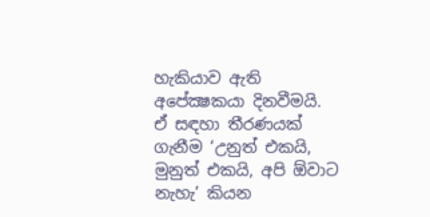හැකියාව ඇති අපේක්‍ෂකයා දිනවීමයි. ඒ සඳහා තීරණයක් ගැනීම ‘උනුත් එකයි, මුනුත් එකයි, අපි ඕවාට නැහැ’ කියන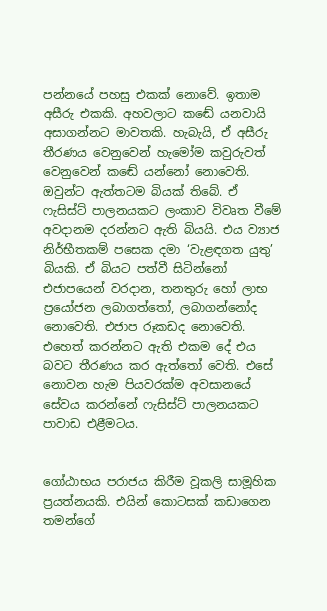පන්නයේ පහසු එකක් නොවේ. ඉතාම අසීරු එකකි. අහවලාට කඬේ යනවායි අසාගන්නට මාවතකි. හැබැයි, ඒ අසීරු තීරණය වෙනුවෙන් හැමෝම කවුරුවත් වෙනුවෙන් කඬේ යන්නෝ නොවෙති. ඔවුන්ට ඇත්තටම බියක් තිබේ. ඒ ෆැසිස්ට් පාලනයකට ලංකාව විවෘත වීමේ අවදානම දරන්නට ඇති බියයි. එය ව්‍යාජ නිර්භීතකම් පසෙක දමා ‘වැළඳගත යුතු’ බියකි. ඒ බියට පත්වී සිටින්නෝ එජාපයෙන් වරදාන, තනතුරු හෝ ලාභ ප්‍රයෝජන ලබාගත්තෝ, ලබාගන්නෝද නොවෙති. එජාප රූකඩද නොවෙති. එහෙත් කරන්නට ඇති එකම දේ එය බවට තීරණය කර ඇත්තෝ වෙති. එසේ නොවන හැම පියවරක්ම අවසානයේ සේවය කරන්නේ ෆැසිස්ට් පාලනයකට පාවාඩ එළීමටය.


ගෝඨාභය පරාජය කිරීම වූකලි සාමූහික ප්‍රයත්නයකි. එයින් කොටසක් කඩාගෙන තමන්ගේ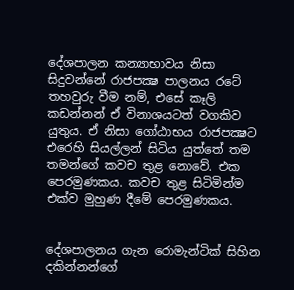දේශපාලන කන්‍යාභාවය නිසා සිදුවන්නේ රාජපක්‍ෂ පාලනය රටේ තහවුරු වීම නම්, එසේ කෑලි කඩන්නන් ඒ විනාශයටත් වගකිව යුතුය. ඒ නිසා ගෝඨාභය රාජපක්‍ෂට එරෙහි සියල්ලන් සිටිය යුත්තේ තම තමන්ගේ කවච තුළ නොවේ. එක පෙරමුණකය. කවච තුළ සිටිමින්ම එක්ව මුහුණ දීමේ පෙරමුණකය.


දේශපාලනය ගැන රොමැන්ටික් සිහින දකින්නන්ගේ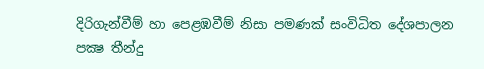දිරිගැන්වීම් හා පෙළඹවීම් නිසා පමණක් සංවිධිත දේශපාලන පක්‍ෂ තීන්දු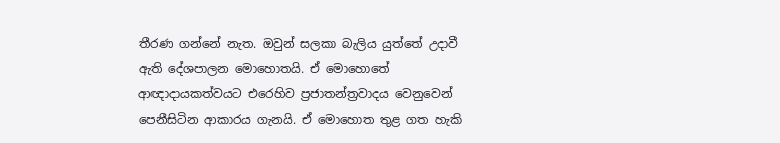තීරණ ගන්නේ නැත. ඔවුන් සලකා බැලිය යුත්තේ උදාවී ඇති දේශපාලන මොහොතයි. ඒ මොහොතේ ආඥාදායකත්වයට එරෙහිව ප්‍රජාතන්ත්‍රවාදය වෙනුවෙන් පෙනීසිටින ආකාරය ගැනයි. ඒ මොහොත තුළ ගත හැකි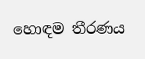හොඳම තීරණය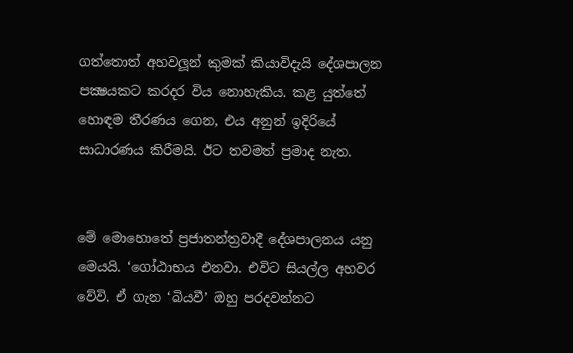ගත්තොත් අහවලූන් කුමක් කියාවිදැයි දේශපාලන පක්‍ෂයකට කරදර විය නොහැකිය. කළ යුත්තේ හොඳම තීරණය ගෙන, එය අනුන් ඉදිරියේ සාධාරණය කිරීමයි. ඊට තවමත් ප්‍රමාද නැත.


මේ මොහොතේ ප්‍රජාතන්ත්‍රවාදී දේශපාලනය යනු මෙයයි. ‘ගෝඨාභය එනවා. එවිට සියල්ල අහවර වේවි. ඒ ගැන ‘බියවී’ ඔහු පරදවන්නට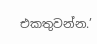එකතුවන්න.’